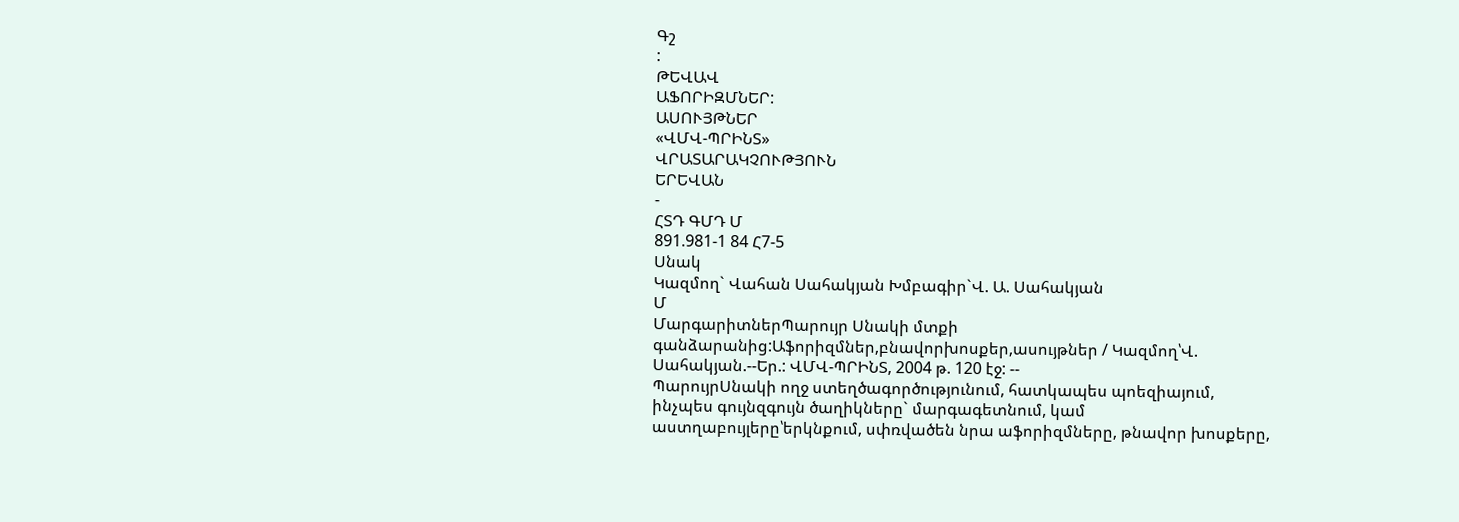Գշ
:
ԹԵՎԱՎ
ԱՖՈՐԻԶՄՆԵՐ:
ԱՍՈՒՅԹՆԵՐ
«ՎՄՎ-ՊՐԻՆՏ»
ՎՐԱՏԱՐԱԿՉՈՒԹՅՈՒՆ
ԵՐԵՎԱՆ
-
ՀՏԴ ԳՄԴ Մ
891.981-1 84 Հ7-5
Սնակ
Կազմող` Վահան Սահակյան Խմբագիր`Վ. Ա. Սահակյան
Մ
ՄարգարիտներՊարույր Սնակի մտքի գանձարանից:Աֆորիզմներ,բնավորխոսքեր,ասույթներ / Կազմող՝Վ. Սահակյան.--Եր.: ՎՄՎ-ՊՐԻՆՏ, 2004 թ. 120 էջ: --
ՊարույրՍնակի ողջ ստեղծագործությունում, հատկապես պոեզիայում, ինչպես գույնզգույն ծաղիկները` մարգագետնում, կամ աստղաբույլերը՝երկնքում, սփռվածեն նրա աֆորիզմները, թնավոր խոսքերը,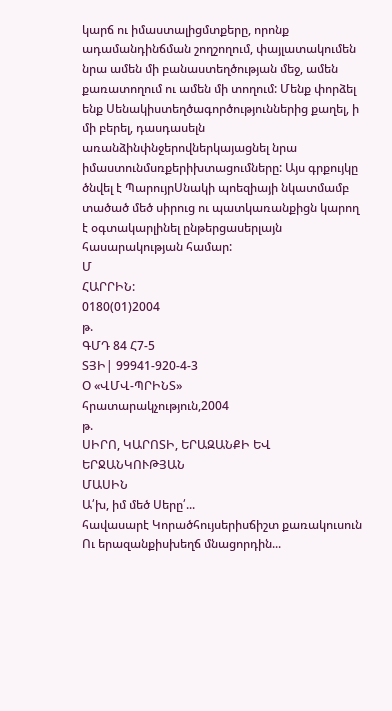կարճ ու իմաստալիցմտքերը, որոնք ադամանդինճման շողշողում, փայլատակումեն նրա ամեն մի բանաստեղծության մեջ, ամեն քառատողում ու ամեն մի տողում: Մենք փորձել ենք Սենակիստեղծագործություններից քաղել, ի մի բերել, դասդասելն առանձինփնջերովներկայացնել նրա իմաստունմսռքերիխտացումները: Այս գրքույկը ծնվել է ՊարույրՍնակի պոեզիայի նկատմամբ տածած մեծ սիրուց ու պատկառանքիցն կարող է օգտակարլինել ընթերցասերլայն հասարակության համար:
Մ
ՀԱՐՐԻՆ:
0180(01)2004
թ.
ԳՄԴ 84 Հ7-5
ՏՅԻ| 99941-920-4-3
Օ «ՎՄՎ-ՊՐԻՆՏ»
հրատարակչություն,2004
թ.
ՍԻՐՈ, ԿԱՐՈՏԻ, ԵՐԱԶԱՆՔԻ ԵՎ
ԵՐՋԱՆԿՈՒԹՅԱՆ
ՄԱՍԻՆ
Ա՛խ, իմ մեծ Սերը՛...
հավասարէ Կորածհույսերիսճիշտ քառակուսուն Ու երազանքիսխեղճ մնացորդին...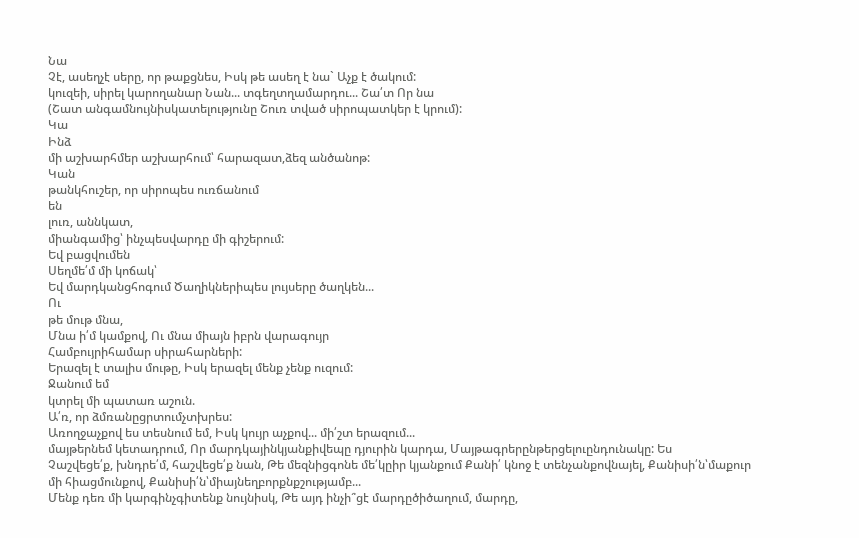Նա
Չէ, ասեղչէ սերը, որ թաքցնես, Իսկ թե ասեղ է նա` Աչք է ծակում:
կուզեի, սիրել կարողանար Նան... տգեղտղամարդու... Շա՛տ Որ նա
(Շատ անգամնույնիսկատելությունը Շուռ տված սիրոպատկեր է կրում):
Կա
Ինձ
մի աշխարհմեր աշխարհում՝ հարազատ,ձեզ անծանոթ:
Կան
թանկհուշեր, որ սիրոպես ուռճանում
են
լուռ, աննկատ,
միանգամից՝ ինչպեսվարդը մի գիշերում:
Եվ բացվումեն
Սեղմե՛մ մի կոճակ՝
Եվ մարդկանցհոգում Ծաղիկներիպես լույսերը ծաղկեն...
Ու
թե մութ մնա,
Մնա ի՛մ կամքով, Ու մնա միայն իբրն վարագույր
Համբույրիհամար սիրահարների:
Երազել է տալիս մութը, Իսկ երազել մենք չենք ուզում:
Ջանում եմ
կտրել մի պատառ աշուն.
Ա՛ռ, որ ձմռանըցրտումչտխրես:
Առողջաչքով ես տեսնում եմ, Իսկ կույր աչքով... մի՛շտ երազում...
մայթերնեմ կետադրում, Որ մարդկայինկյանքիվեպը դյուրին կարդա, Մայթագրերընթերցելուընդունակը: Ես
Չաշվեցե՛ք, խնդրե՛մ, հաշվեցե՛ք նան, Թե մեզնիցգոնե մե՛կըիր կյանքում Քանի՛ կնոջ է տենչանքովնայել, Քանիսի՛ն՝մաքուր մի հիացմունքով, Քանիսի՛ն՝միայնեղբորքնքշությամբ...
Մենք դեռ մի կարգինչգիտենք նույնիսկ, Թե այդ ինչի՞ցէ մարդըծիծաղում, մարդը,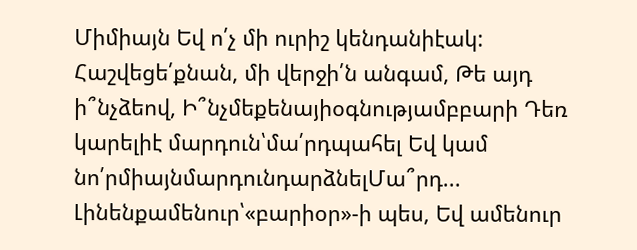Միմիայն Եվ ո՛չ մի ուրիշ կենդանիէակ:
Հաշվեցե՛քնան, մի վերջի՛ն անգամ, Թե այդ ի՞նչձեով, Ի՞նչմեքենայիօգնությամբբարի Դեռ կարելիէ մարդուն՝մա՛րդպահել Եվ կամ նո՛րմիայնմարդունդարձնելՄա՞րդ...
Լինենքամենուր՝«բարիօր»-ի պես, Եվ ամենուր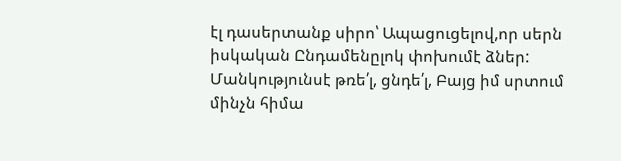էլ դասերտանք սիրո՝ Ապացուցելով,որ սերն իսկական Ընդամենըլոկ փոխումէ ձներ:
Մանկությունսէ թռե՛լ, ցնդե՛լ, Բայց իմ սրտում մինչն հիմա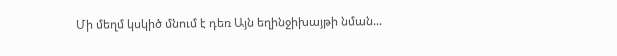Մի մեղմ կսկիծ մնում է դեռ Այն եղինջիխայթի նման...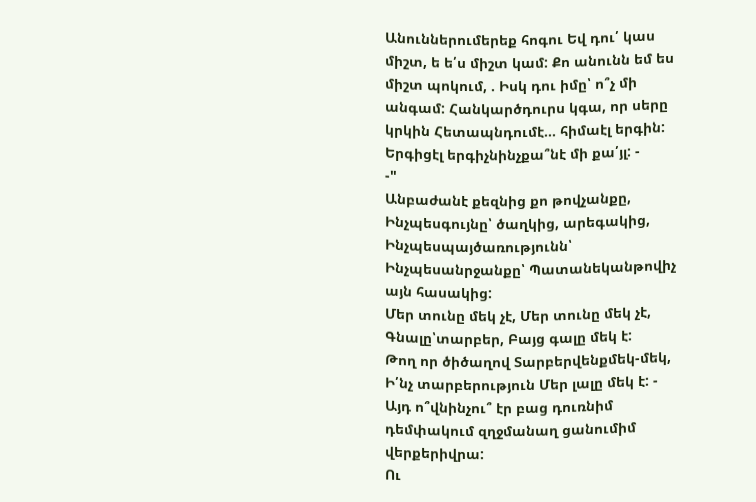Անուններումերեք հոգու Եվ դու՛ կաս միշտ, ե ե՛ս միշտ կամ: Քո անունն եմ ես միշտ պոկում, . Իսկ դու իմը՝ ո՞չ մի անգամ: Հանկարծդուրս կգա, որ սերը կրկին Հետապնդումէ... հիմաէլ երգին: Երգիցէլ երգիչնինչքա՞նէ մի քա՛յլ: -
-"
Անբաժանէ քեզնից քո թովչանքը, Ինչպեսգույնը՝ ծաղկից, արեգակից, Ինչպեսպայծառությունն՝ Ինչպեսանրջանքը՝ Պատանեկանթովիչ այն հասակից:
Մեր տունը մեկ չէ, Մեր տունը մեկ չէ, Գնալը՝տարբեր, Բայց գալը մեկ է:
Թող որ ծիծաղով Տարբերվենքմեկ-մեկ, Ի՛նչ տարբերություն Մեր լալը մեկ է: -
Այդ ո՞վնինչու՞ էր բաց դուռնիմ դեմփակում զղջմանաղ ցանումիմ վերքերիվրա:
Ու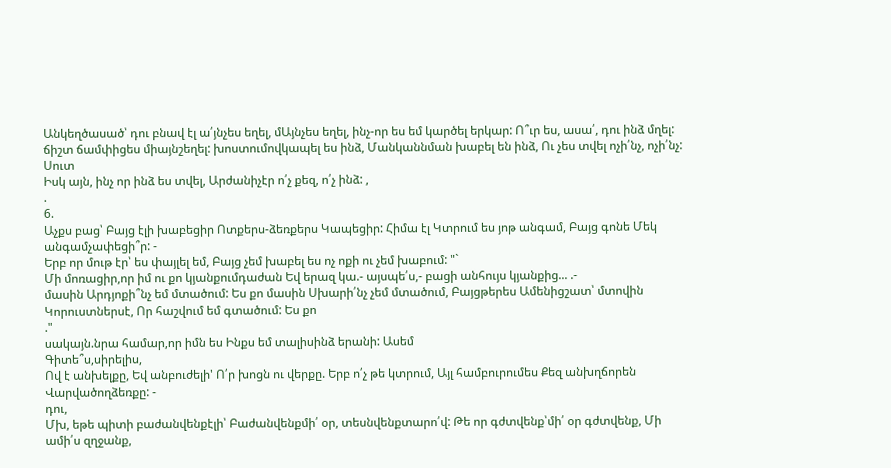Անկեղծասած՝ դու բնավ էլ ա՛յնչես եղել, մԱյնչես եղել, ինչ-որ ես եմ կարծել երկար: Ո՞ւր ես, ասա՛, դու ինձ մղել: ճիշտ ճամփիցես միայնշեղել: խոստումովկապել ես ինձ, Մանկաննման խաբել են ինձ, Ու չես տվել ոչի՛նչ, ոչի՛նչ:
Սուտ
Իսկ այն, ինչ որ ինձ ես տվել, Արժանիչէր ո՛չ քեզ, ո՛չ ինձ: ,
.
6.
Աչքս բաց՝ Բայց էլի խաբեցիր Ոտքերս-ձեռքերս Կապեցիր: Հիմա էլ Կտրում ես յոթ անգամ, Բայց գոնե Մեկ անգամչափեցի՞ր: -
Երբ որ մութ էր՝ ես փայլել եմ, Բայց չեմ խաբել ես ոչ ոքի ու չեմ խաբում: "`
Մի մոռացիր,որ իմ ու քո կյանքումդաժան Եվ երազ կա.- այսպե՛ս,- բացի անհույս կյանքից... .-
մասին Արդյոքի՞նչ եմ մտածում: Ես քո մասին Սխարի՛նչ չեմ մտածում, Բայցթերես Ամենիցշատ՝ մտովին Կորուստներսէ, Որ հաշվում եմ գտածում: Ես քո
."
սակայն.նրա համար,որ իմն ես Ինքս եմ տալիսինձ երանի: Ասեմ
Գիտե՞ս,սիրելիս,
Ով է անխելքը, Եվ անբուժելի' Ո՛ր խոցն ու վերքը. Երբ ո՛չ թե կտրում, Այլ համբուրումես Քեզ անխղճորեն Վարվածողձեռքը: -
դու,
Մխ, եթե պիտի բաժանվենքէլի՝ Բաժանվենքմի՛ օր, տեսնվենքտարո՛վ: Թե որ գժտվենք՝մի՛ օր գժտվենք, Մի ամի՛ս զղջանք,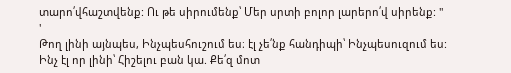տարո՛վհաշտվենք: Ու թե սիրումենք՝ Մեր սրտի բոլոր լարերո՛վ սիրենք: "
'
Թող լինի այնպես, Ինչպեսհուշում ես։ էլ չե՛նք հանդիպի՝ Ինչպեսուզում ես:
Ինչ էլ որ լինի՝ Հիշելու բան կա. Քե՛զ մոտ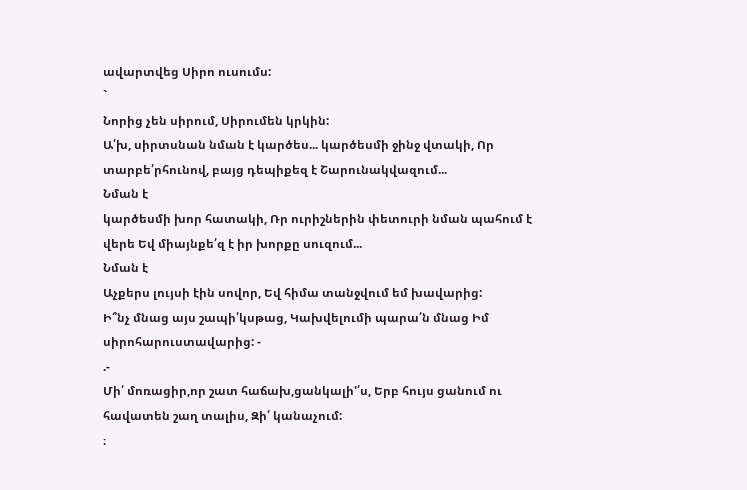ավարտվեց Սիրո ուսումս:
`
Նորից չեն սիրում, Սիրումեն կրկին:
Ա՛խ, սիրտսնան նման է կարծես... կարծեսմի ջինջ վտակի, Որ տարբե՛րհունով, բայց դեպիքեզ է Շարունակվազում...
Նման է
կարծեսմի խոր հատակի, Ռր ուրիշներին փետուրի նման պահում է վերե Եվ միայնքե՛զ է իր խորքը սուզում...
Նման է
Աչքերս լույսի էին սովոր, Եվ հիմա տանջվում եմ խավարից:
Ի՞նչ մնաց այս շապի՛կսթաց, Կախվելումի պարա՛ն մնաց Իմ սիրոհարուստավարից: -
.-
Մի՛ մոռացիր,որ շատ հաճախ,ցանկալի'՛ս, Երբ հույս ցանում ու հավատեն շաղ տալիս, Զի՛ կանաչում:
։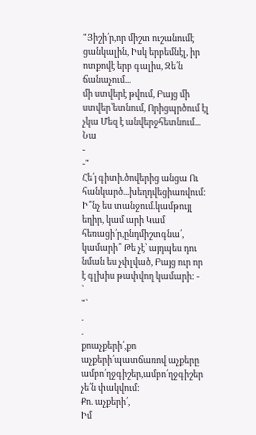"Յիշի՛ր,որ միշտ ուշանումէ ցանկալին, Իսկ երբեմնէլ, իր ոտքովէ երբ գալիս, Զե՛ն
ճանաչում...
մի ստվերէ թվում, Բայց մի ստվեր՝ետնում, Որիցպրծում էլ չկա Մեզ է անվերջհետնում...
Նա
-
-"
Հե՛յ գիտի.ծովերից անցա Ու հանկարծ...խեղդվեցիառվում:
Ի՞նչ ես տանջում.կամթույլ եղիր, կամ արի Կամ հեռացի՛ր,ընդմիշտգնա՛, կամարի՞ Թե չէ՝ այդպես դու նման ես չփլված, Բայց ուր որ է գլխիս թափվող կամարի: -
`
"`
.
.
քոաչքերի՛,քո աչքերի՛պատճառով աչքերը ամբո՛ղջգիշեր,ամբո՛ղջգիշեր չե՛ն փակվում:
Քո. աչքերի՛,
Իմ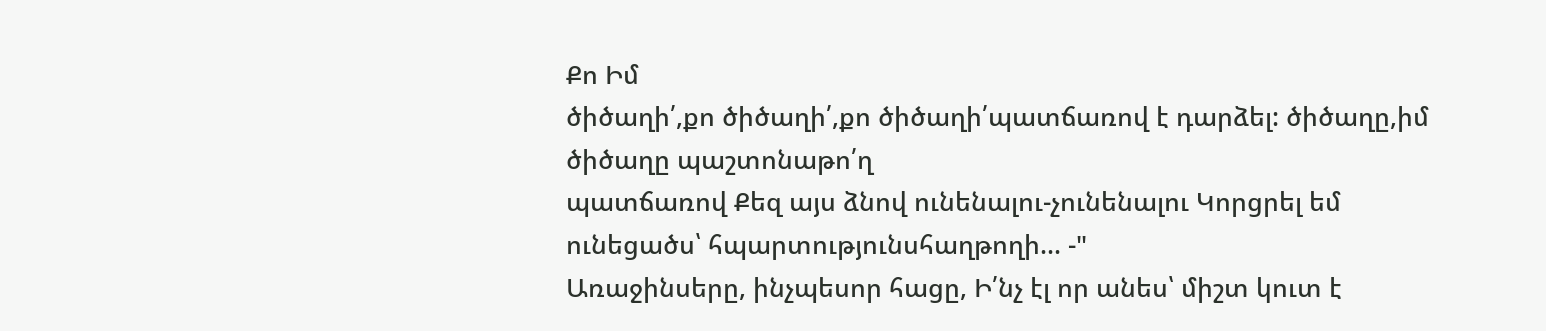Քո Իմ
ծիծաղի՛,քո ծիծաղի՛,քո ծիծաղի՛պատճառով է դարձել: ծիծաղը,իմ ծիծաղը պաշտոնաթո՛ղ
պատճառով Քեզ այս ձնով ունենալու-չունենալու Կորցրել եմ ունեցածս՝ հպարտությունսհաղթողի... -"
Առաջինսերը, ինչպեսոր հացը, Ի՛նչ էլ որ անես՝ միշտ կուտ է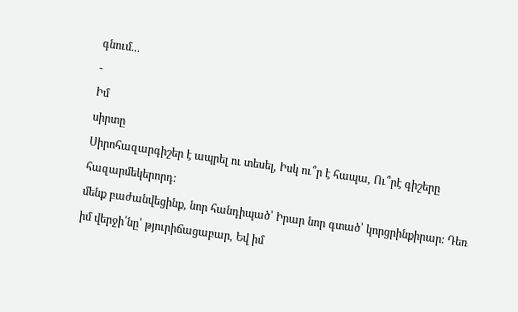գնում...
-
Իմ
սիրտը
Սիրոհազարգիշեր է ապրել ու տեսել, Իսկ ու՞ր է հապա, Ու՞րէ գիշերը հազարմեկերորդ:
մենք բաժանվեցինք, նոր հանդիպած՝ Իրար նոր գտած՝ կորցրինքիրար: Դեռ
իմ վերջի՛նը՝ թյուրիճացաբար, Եվ իմ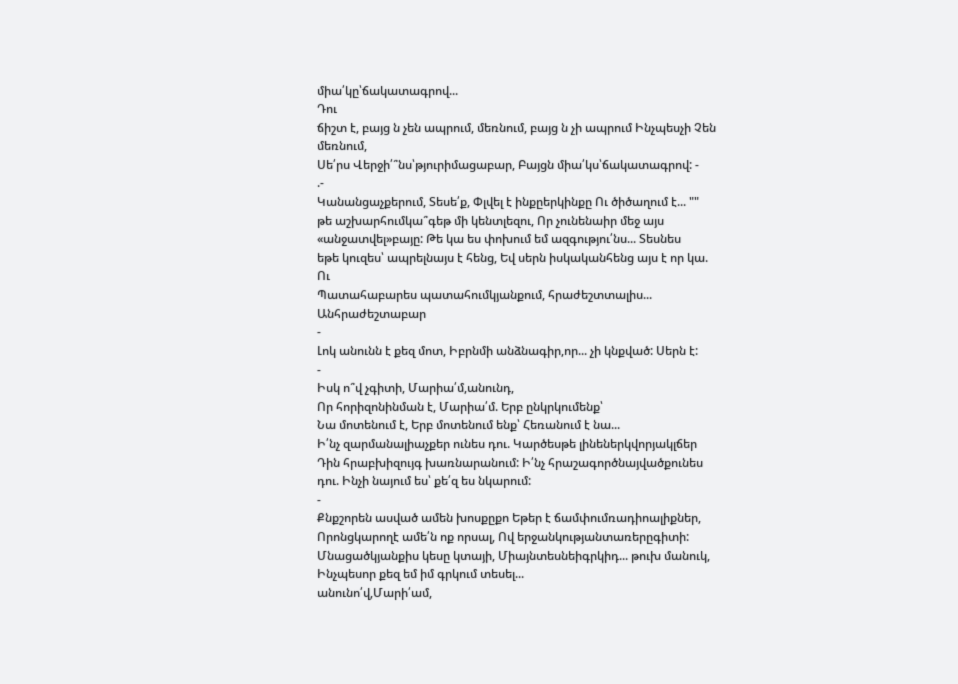միա՛կը՝ճակատագրով...
Դու
ճիշտ է, բայց ն չեն ապրում, մեռնում, բայց ն չի ապրում Ինչպեսչի Չեն մեռնում,
Սե՛րս Վերջի՛՞նս՝թյուրիմացաբար, Բայցն միա՛կս՝ճակատագրով: -
.-
Կանանցաչքերում, Տեսե՛ք, Փլվել է ինքըերկինքը Ու ծիծաղում է... ""
թե աշխարհումկա՞գեթ մի կենտլեզու, Որ չունենաիր մեջ այս «անջատվել»բայը: Թե կա ես փոխում եմ ազգությու՛նս... Տեսնես
եթե կուզես՝ ապրելնայս է հենց, Եվ սերն իսկականհենց այս է որ կա. Ու
Պատահաբարես պատահումկյանքում, հրաժեշտտալիս... Անհրաժեշտաբար
-
Լոկ անունն է քեզ մոտ, Իբրնմի անձնագիր,որ... չի կնքված: Սերն է:
-
Իսկ ո՞վ չգիտի, Մարիա՛մ,անունդ,
Որ հորիզոնինման է, Մարիա՛մ. Երբ ընկրկումենք՝
Նա մոտենում է, Երբ մոտենում ենք՝ Հեռանում է նա...
Ի՛նչ զարմանալիաչքեր ունես դու. Կարծեսթե լինեներկվորյակլճեր Դին հրաբխիզույգ խառնարանում: Ի՛նչ հրաշագործնայվածքունես դու. Ինչի նայում ես՝ քե՛զ ես նկարում:
-
Քնքշորեն ասված ամեն խոսքըքո Եթեր է ճամփումռադիոալիքներ, Որոնցկարողէ ամե՛ն ոք որսալ, Ով երջանկությանտառերըգիտի:
Մնացածկյանքիս կեսը կտայի, Միայնտեսնեիգրկիդ... թուխ մանուկ, Ինչպեսոր քեզ եմ իմ գրկում տեսել...
անունո՛վ,Մարի՛ամ,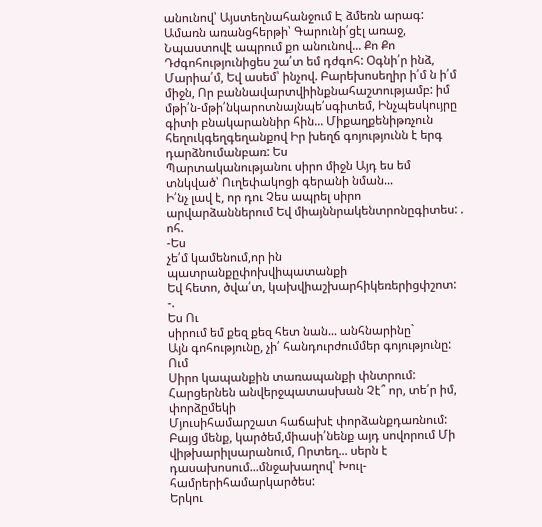անունով՝ Այստեղնահանջում Է ձմեռն արագ: Ամառն առանցհերթի՝ Գարունի՛ցէլ առաջ, Նպաստովէ ապրում քո անունով... Քո Քո
Դժգոհությունիցես շա՛տ եմ դժգոհ: Օգնի՛ր ինձ, Մարիա՛մ, Եվ ասեմ՝ ինչով. Բարեխոսեղիր ի՛մ ն ի՛մ միջն, Որ բաննավարտվիինքնահաշտությամբ: իմ մթի՛ն-մթի՛նկարոտնայնպե՛սգիտեմ, Ինչպեսկույրը գիտի բնակարաննիր հին... Միքաղքենիթռչուն հեղուկգեղգեղանքով Իր խեղճ գոյությունն է երգ դարձնումանբառ: Ես
Պարտականությանու սիրո միջն Այդ ես եմ տնկված՝ Ուղեփակոցի գերանի նման...
Ի՛նչ լավ է, որ դու Չես ապրել սիրո արվարձաններում Եվ միայննրակենտրոնըգիտես: . ոհ.
-Ես
չե՛մ կամենում,որ ին պատրանքըփոխվիպատանքի
Եվ հետո, ծվա՛տ, կախվիաշխարհիկեռերիցփշոտ: -.
Ես Ու
սիրում եմ քեզ քեզ հետ նան... անհնարինը`
Այն գոհությունը, չի՛ հանդուրժումմեր գոյությունը:
Ում
Սիրո կապանքին տառապանքի փնտրում: Հարցերնեն անվերջպատասխան Չէ՞ որ, տե՛ր իմ, փորձըմեկի
Մյուսիհամարշատ հաճախէ փորձանքդառնում:
Բայց մենք, կարծեմ,միասի՛նենք այդ սովորում Մի վիթխարիլսարանում, Որտեղ... սերն է դասախոսում...մնջախաղով՝ Խուլ-համրերիհամարկարծես:
Երկու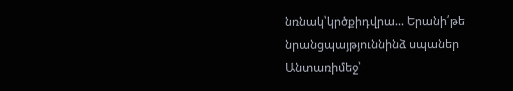նռնակ՝կրծքիդվրա... Երանի՛թե նրանցպայթյուննինձ սպաներ Անտառիմեջ՝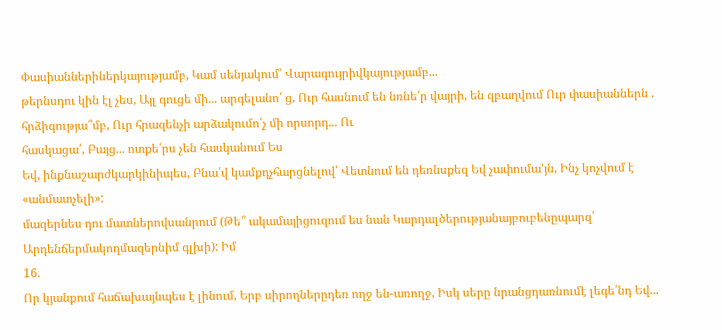Փասիաններիներկայությամբ, Կամ սենյակում՝ Վարագույրիվկայությամբ...
թերնսդու կին էլ չես, Այլ գուցե մի... արգելանո՛ ց, Ուր հասնում են նռնե՛ր վայրի, են զբաղվում Ուր փասիաններն . հրձիգությա՞մբ, Ուր հրազենչի արձակումո՛չ մի որսորդ... Ու
հասկացա՛, Բայց... ոտքե՛րս չեն հասկանում Ես
Եվ, ինքնաշարժկարկինիպես, Բնա՛վ կամքդչհարցնելով՝ Վետնում են դեռնսքեզ Եվ չափումա'յն, Ինչ կոչվում է «անմատչելի»:
մազերնես դու մատներովսանրում (Թե՞ ակամայիցուզում ես նան Կարդալծերությանայբուբենըպարզ՝ Արդենճերմակողմազերնիմ գլխի): Իմ
16.
Որ կյանքում հաճախայնպես է լինում, Երբ սիրողներըդեռ ողջ են-առողջ, Իսկ սերը նրանցդառնումէ լեգե՛նդ Եվ...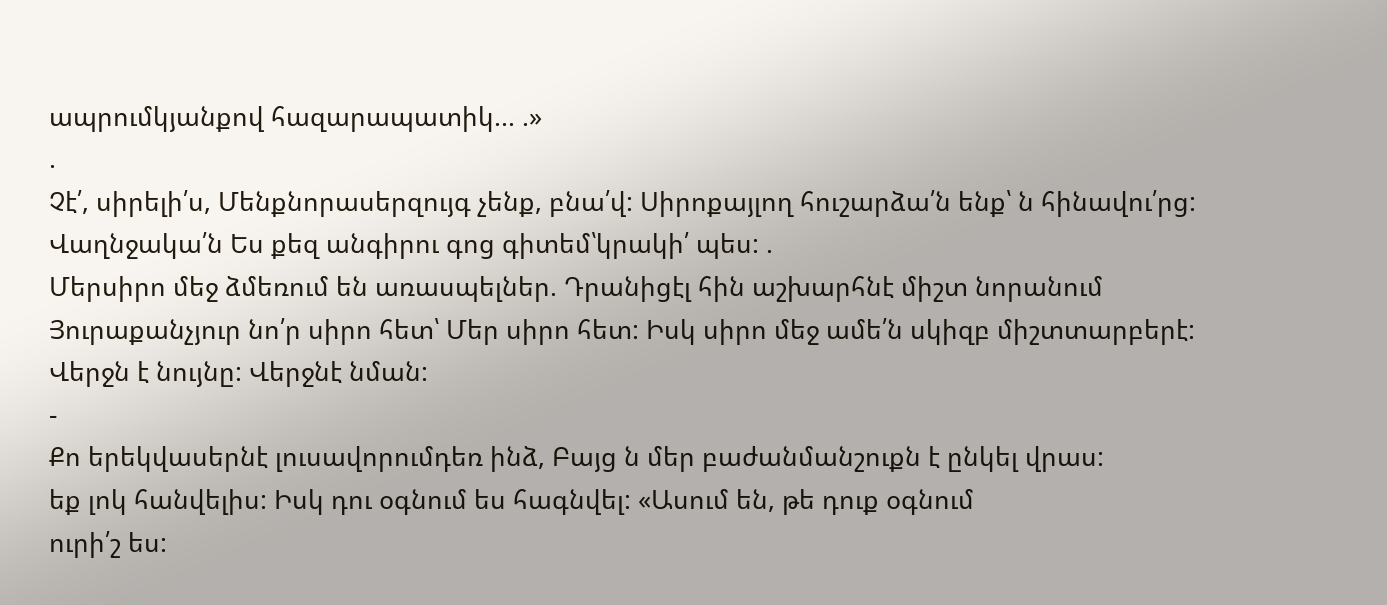ապրումկյանքով հազարապատիկ... .»
.
Չէ՛, սիրելի՛ս, Մենքնորասերզույգ չենք, բնա՛վ: Սիրոքայլող հուշարձա՛ն ենք՝ ն հինավու՛րց: Վաղնջակա՛ն Ես քեզ անգիրու գոց գիտեմ՝կրակի՛ պես: .
Մերսիրո մեջ ձմեռում են առասպելներ. Դրանիցէլ հին աշխարհնէ միշտ նորանում Յուրաքանչյուր նո՛ր սիրո հետ՝ Մեր սիրո հետ: Իսկ սիրո մեջ ամե՛ն սկիզբ միշտտարբերէ: Վերջն է նույնը: Վերջնէ նման:
-
Քո երեկվասերնէ լուսավորումդեռ ինձ, Բայց ն մեր բաժանմանշուքն է ընկել վրաս:
եք լոկ հանվելիս: Իսկ դու օգնում ես հագնվել: «Ասում են, թե դուք օգնում
ուրի՛շ ես: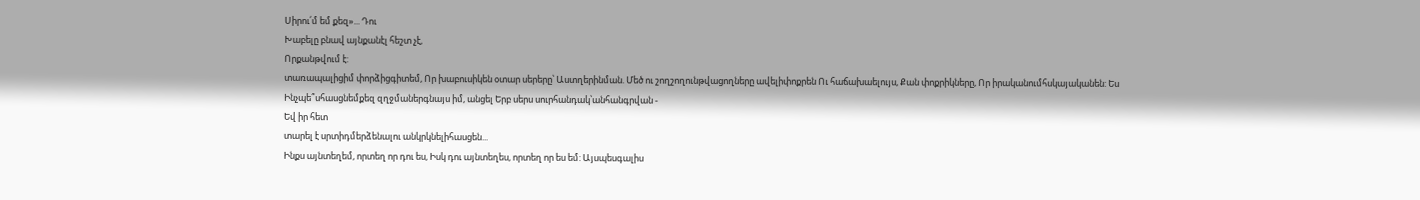Սիրու՛մ եմ քեզ»... Դու
Խաբելը բնավ այնքանէլ հեշտ չէ,
Որքանթվում է:
տառապալիցիմ փորձիցգիտեմ, Որ խաբուսիկեն օտար սերերը՝ Աստղերինման. Մեծ ու շողշողունթվացողները ավելիփոքրեն Ու հաճախաելույս, Քան փոքրիկները, Որ իրականումհսկայականեն: Ես
Ինչպե՞սհասցնեմքեզ զղջմաներգնայս իմ, անցել Երբ սերս սուրհանդակ՝անհանգրվան -
Եվ իր հետ
տարել է սրտիդմերձենալու անկրկնելիհասցեն...
Ինքս այնտեղեմ, որտեղ որ դու ես, Իսկ դու այնտեղես, որտեղ որ ես եմ: Այսպեսգալիս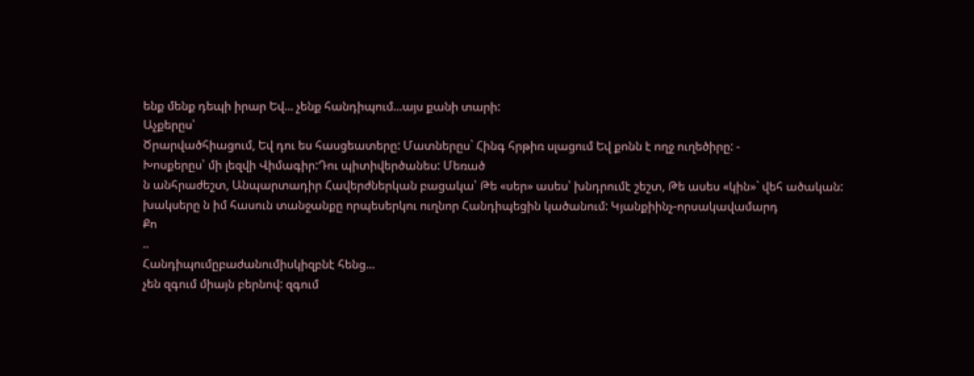ենք մենք դեպի իրար Եվ... չենք հանդիպում...այս քանի տարի:
Աչքերըս՝
Ծրարվածհիացում, Եվ դու ես հասցեատերը: Մատներըս` Հինգ հրթիռ սլացում Եվ քոնն է ողջ ուղեծիրը: -
Խոսքերըս՝ մի լեզվի Վիմագիր:Դու պիտիվերծանես: Մեռած
ն անհրաժեշտ, Անպարտադիր Հավերժներկան բացակա՝ Թե «սեր» ասես՝ խնդրումէ շեշտ, Թե ասես «կին»` վեհ ածական:
խակսերը ն իմ հասուն տանջանքը որպեսերկու ուղնոր Հանդիպեցին կածանում: Կյանքիինչ-որսակավամարդ
Քո
..
Հանդիպումըբաժանումիսկիզբնէ հենց...
չեն զգում միայն բերնով: զգում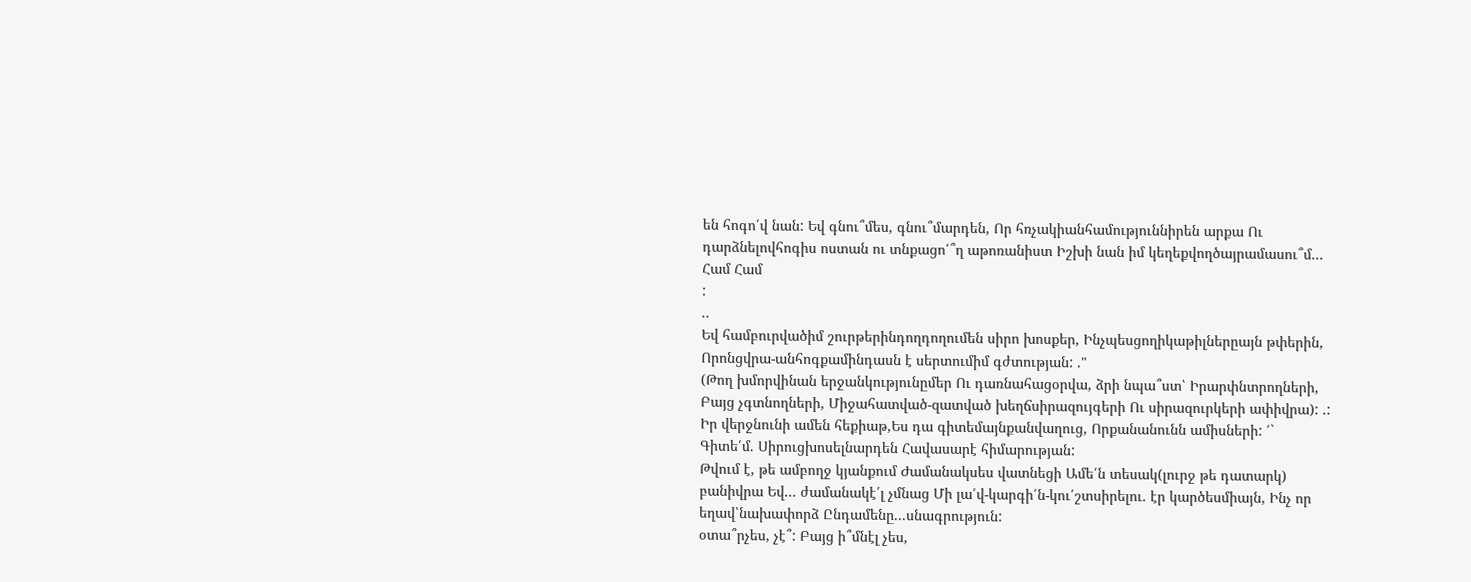են հոգո՛վ նան: Եվ գնու՞մես, գնու՞մարդեն, Որ հռչակիանհամություննիրեն արքա Ու դարձնելովհոգիս ոստան ու տնքացո՛՞ղ աթոռանիստ Իշխի նան իմ կեղեքվողծայրամասու՞մ... Համ Համ
:
..
Եվ համբուրվածիմ շուրթերինդողդողումեն սիրո խոսքեր, Ինչպեսցողիկաթիլներըայն թփերին, Որոնցվրա-անհոգքամինդասն է սերտումիմ գժտության: ."
(Թող խմորվինան երջանկությունըմեր Ու դառնահացօրվա, ձրի նպա՞ստ՝ Իրարփնտրողների, Բայց չգտնողների, Միջահատված-զատված խեղճսիրազույգերի Ու սիրազուրկերի ափիվրա): .:
Իր վերջնունի ամեն հեքիաթ,Ես դա գիտեմայնքանվաղուց, Որքանանունն ամիսների: ՛`
Գիտե՛մ. Սիրուցխոսելնարդեն Հավասարէ հիմարության:
Թվում է, թե ամբողջ կյանքում Ժամանակսես վատնեցի Ամե՛ն տեսակ(լուրջ թե դատարկ) բանիվրա Եվ... ժամանակէ՛լ չմնաց Մի լա՛վ-կարգի՛ն-կու՛շտսիրելու. էր կարծեսմիայն, Ինչ որ եղավ՝նախափորձ Ընդամենը...սնագրություն:
օտա՞րչես, չէ՞: Բայց ի՞մնէլ չես,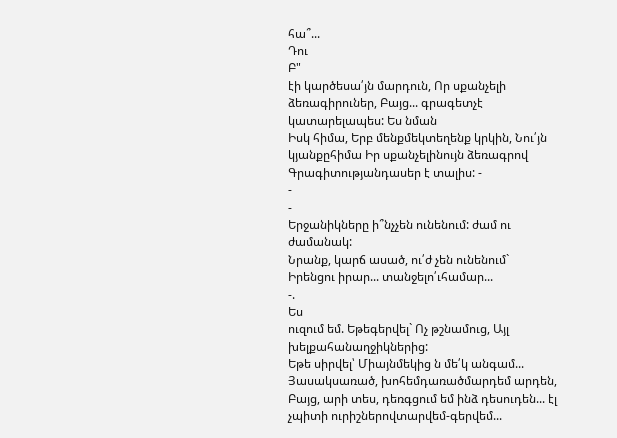հա՞...
Դու
Բ"
էի կարծեսա՛յն մարդուն, Որ սքանչելի ձեռագիրուներ, Բայց... գրագետչէ կատարելապես: Ես նման
Իսկ հիմա, Երբ մենքմեկտեղենք կրկին, Նու՛յն կյանքըհիմա Իր սքանչելինույն ձեռագրով Գրագիտությանդասեր է տալիս: -
-
-
Երջանիկները ի՞նչչեն ունենում: ժամ ու ժամանակ:
Նրանք, կարճ ասած, ու՛ժ չեն ունենում` Իրենցու իրար... տանջելո՛ւհամար...
-.
Ես
ուզում եմ. Եթեգերվել` Ոչ թշնամուց, Այլ խելքահանաղջիկներից:
Եթե սիրվել՝ Միայնմեկից ն մե՛կ անգամ... Յասակսառած, խոհեմդառածմարդեմ արդեն, Բայց, արի տես, դեռգցում եմ ինձ դեսուդեն... էլ չպիտի ուրիշներովտարվեմ-գերվեմ...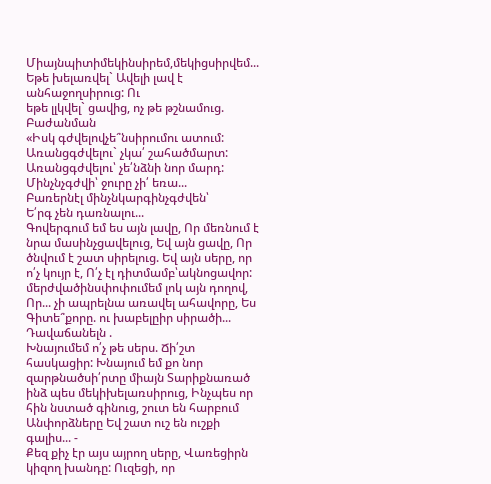Միայնպիտիմեկինսիրեմ,մեկիցսիրվեմ... Եթե խելառվել` Ավելի լավ է անհաջողսիրուց: Ու
եթե լլկվել` ցավից, ոչ թե թշնամուց.
Բաժանման
«Իսկ գժվելովչե՞նսիրումու ատում: Առանցգժվելու` չկա՛ շահածմարտ: Առանցգժվելու՝ չե՛նձնի նոր մարդ: Մինչնչգժվի՝ ջուրը չի՛ եռա...
Բառերնէլ մինչնկարգինչգժվեն՝
Ե՛րգ չեն դառնալու...
Գովերգում եմ ես այն լավը, Որ մեռնում է նրա մասինչցավելուց, Եվ այն ցավը, Որ ծնվում է շատ սիրելուց. Եվ այն սերը, որ ո՛չ կույր է, Ո՛չ էլ դիտմամբ՝ակնոցավոր:
մերժվածինսփոփումեմ լոկ այն դողով, Որ... չի ապրելնա առավել ահավորը, Ես
Գիտե՞քորը. ու խաբելըիր սիրածի... Դավաճանելն .
Խնայումեմ ո՛չ թե սերս. Ճի՛շտ հասկացիր: Խնայում եմ քո նոր զարթնածսի՛րտը միայն Տարիքնառած ինձ պես մեկիխելառսիրուց, Ինչպես որ հին նստած գինուց, շուտ են հարբում Անփորձները Եվ շատ ուշ են ուշքի գալիս... -
Քեզ քիչ էր այս այրող սերը, Վառեցիրն կիզող խանդը: Ուզեցի, որ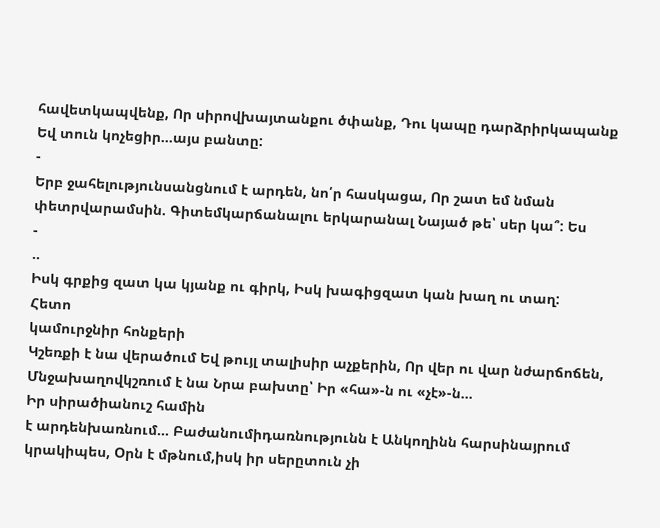հավետկապվենք, Որ սիրովխայտանքու ծփանք, Դու կապը դարձրիրկապանք Եվ տուն կոչեցիր...այս բանտը:
-
Երբ ջահելությունսանցնում է արդեն, նո՛ր հասկացա, Որ շատ եմ նման փետրվարամսին. Գիտեմկարճանալու երկարանալ Նայած թե՝ սեր կա՞: Ես
-
..
Իսկ գրքից զատ կա կյանք ու գիրկ, Իսկ խագիցզատ կան խաղ ու տաղ:
Հետո
կամուրջնիր հոնքերի
Կշեռքի է նա վերածում Եվ թույլ տալիսիր աչքերին, Որ վեր ու վար նժարճոճեն, Մնջախաղովկշռում է նա Նրա բախտը՝ Իր «հա»-ն ու «չէ»-ն...
Իր սիրածիանուշ համին
է արդենխառնում... Բաժանումիդառնությունն է Անկողինն հարսինայրում կրակիպես, Օրն է մթնում,իսկ իր սերըտուն չի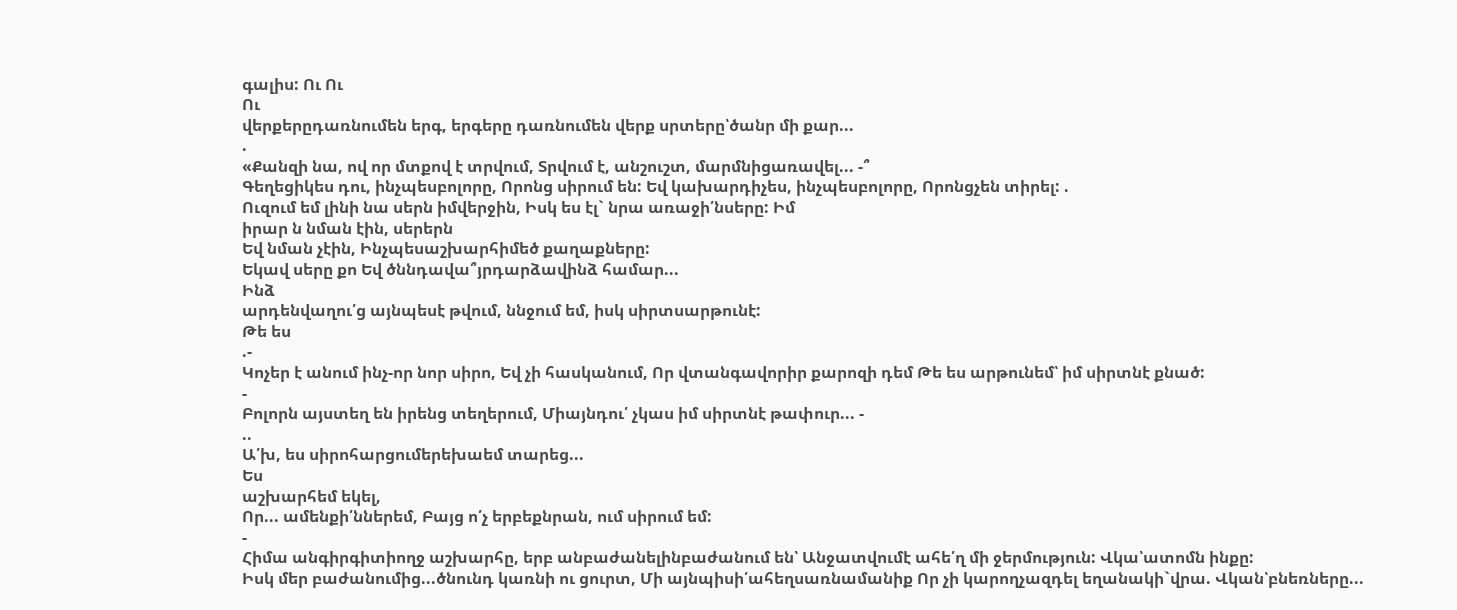գալիս: Ու Ու
Ու
վերքերըդառնումեն երգ, երգերը դառնումեն վերք սրտերը՝ծանր մի քար...
.
«Քանզի նա, ով որ մտքով է տրվում, Տրվում է, անշուշտ, մարմնիցառավել... -՞
Գեղեցիկես դու, ինչպեսբոլորը, Որոնց սիրում են: Եվ կախարդիչես, ինչպեսբոլորը, Որոնցչեն տիրել: .
Ուզում եմ լինի նա սերն իմվերջին, Իսկ ես էլ` նրա առաջի՛նսերը: Իմ
իրար ն նման էին, սերերն
Եվ նման չէին, Ինչպեսաշխարհիմեծ քաղաքները:
Եկավ սերը քո Եվ ծննդավա՞յրդարձավինձ համար...
Ինձ
արդենվաղու՛ց այնպեսէ թվում, ննջում եմ, իսկ սիրտսարթունէ:
Թե ես
.-
Կոչեր է անում ինչ-որ նոր սիրո, Եվ չի հասկանում, Որ վտանգավորիր քարոզի դեմ Թե ես արթունեմ՝ իմ սիրտնէ քնած:
-
Բոլորն այստեղ են իրենց տեղերում, Միայնդու՛ չկաս իմ սիրտնէ թափուր... -
..
Ա՛խ, ես սիրոհարցումերեխաեմ տարեց...
Ես
աշխարհեմ եկել,
Որ... ամենքի՛ններեմ, Բայց ո՛չ երբեքնրան, ում սիրում եմ:
-
Հիմա անգիրգիտիողջ աշխարհը, երբ անբաժանելինբաժանում են՝ Անջատվումէ ահե՛ղ մի ջերմություն: Վկա՝ատոմն ինքը:
Իսկ մեր բաժանումից...ծնունդ կառնի ու ցուրտ, Մի այնպիսի՛ահեղսառնամանիք Որ չի կարողչազդել եղանակի`վրա. Վկան՝բնեռները...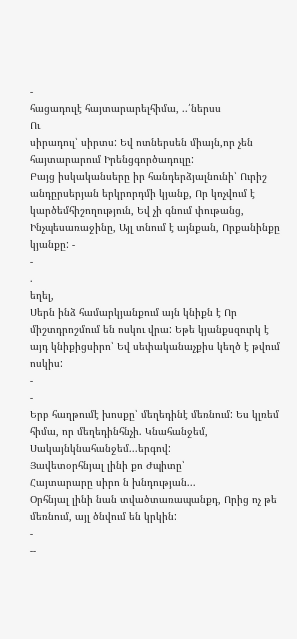-
հացադուլէ հայտարարելհիմա, ..՛ներսս
Ու
սիրադուլ՝ սիրտս: Եվ ոտներսեն միայն,որ չեն հայտարարում Իրենցգործադուլը:
Բայց իսկականսերը իր հանդերձյալնունի՝ Ուրիշ անդըրսերյան երկրորդմի կյանք, Որ կոչվում է կարծեմհիշողություն, Եվ չի գնում փութանց, Ինչպեսառաջինը, Այլ տնում է այնքան, Որքանինքը կյանքը: -
-
.
եղել,
Սերն ինձ համարկյանքում այն կնիքն է Որ միշտդրոշմում են ոսկու վրա: Եթե կյանքսզուրկ է այդ կնիքիցսիրո՝ Եվ սեփականաչքիս կեղծ է թվում ոսկիս:
-
-
Երբ հաղթումէ խոսքը՝ մեղեդինէ մեռնում: Ես կլռեմ հիմա, որ մեղեդինհնչի. Կնահանջեմ, Սակայնկնահանջեմ...երգով:
Յավետօրհնյալ լինի քո Ժպիտը՝
Հայտարարը սիրո ն խնդության...
Օրհնյալ լինի նան տվածտառապանքդ, Որից ոչ թե մեռնում, այլ ծնվում են կրկին:
-
--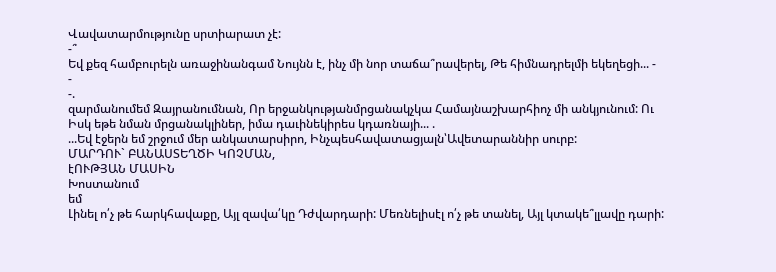Վավատարմությունը սրտիարատ չէ:
-՞
Եվ քեզ համբուրելն առաջինանգամ Նույնն է, ինչ մի նոր տաճա՞րավերել, Թե հիմնադրելմի եկեղեցի... -
-
-.
զարմանումեմ Զայրանումնան, Որ երջանկությանմրցանակչկա Համայնաշխարհիոչ մի անկյունում: Ու
Իսկ եթե նման մրցանակլիներ, իմա դաւինեկիրես կդառնայի... .
...Եվ էջերն եմ շրջում մեր անկատարսիրո, Ինչպեսհավատացյալն՝Ավետարաննիր սուրբ:
ՄԱՐԴՈՒ` ԲԱՆԱՍՏԵՂԾԻ ԿՈՉՄԱՆ,
էՈՒԹՅԱՆ ՄԱՍԻՆ
Խոստանում
եմ
Լինել ո՛չ թե հարկհավաքը, Այլ զավա՛կը Դժվարդարի: Մեռնելիսէլ ո՛չ թե տանել, Այլ կտակե՞լլավը դարի: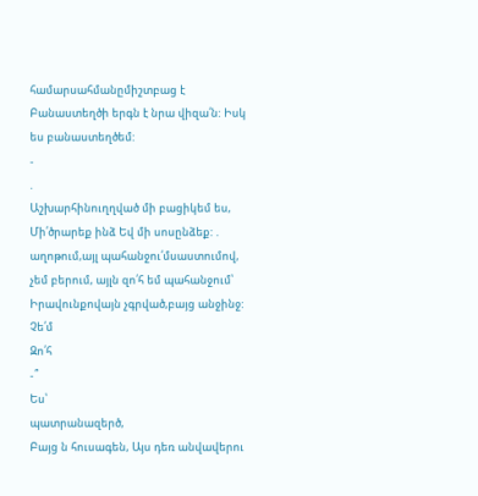համարսահմանըմիշտբաց է Բանաստեղծի երգն է նրա վիզա՛ն: Իսկ ես բանաստեղծեմ:
-
.
Աշխարհինուղղված մի բացիկեմ ես, Մի՛ծրարեք ինձ Եվ մի սոսընձեք: .
աղոթում,այլ պահանջու՛մսաստումով, չեմ բերում, այլն զո՛հ եմ պահանջում՝ Իրավունքովայն չգրված,բայց անջինջ: Չե՛մ
Զո՛հ
-՞
Ես՝
պատրանազերծ,
Բայց ն հուսագեն, Այս դեռ անվավերու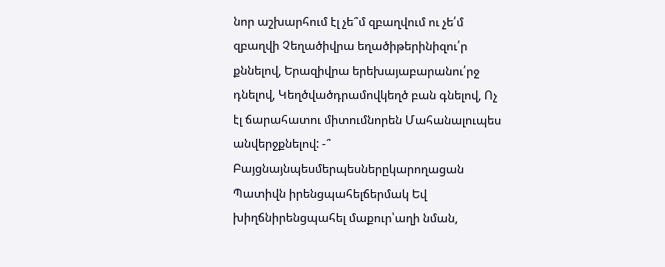նոր աշխարհում էլ չե՞մ զբաղվում ու չե՛մ զբաղվի Չեղածիվրա եղածիթերինիզու՛ր քննելով, Երազիվրա երեխայաբարանու՛րջ դնելով, Կեղծվածդրամովկեղծ բան գնելով, Ոչ էլ ճարահատու միտումնորեն Մահանալուպես անվերջքնելով: -՞
Բայցնայնպեսմերպեսներըկարողացան Պատիվն իրենցպահելճերմակ Եվ խիղճնիրենցպահել մաքուր՝աղի նման,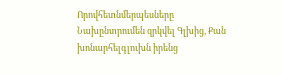Որովհետնմերպեսները Նախընտրումեն զրկվել Գլխից, Քան խոնարհելգլուխն իրենց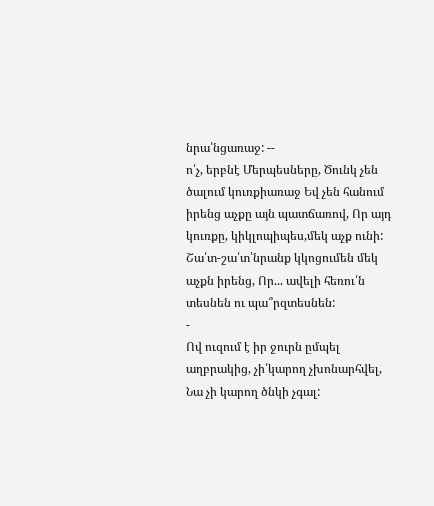նրա՛նցառաջ: --
ո՛չ, երբնէ Մերպեսները, Ծունկ չեն ծալում կուռքիառաջ Եվ չեն հանում իրենց աչքը այն պատճառով, Որ այդ կուռքը, կիկլոպիպես,մեկ աչք ունի:
Շա՛տ-շա՛տ՝նրանք կկոցումեն մեկ աչքն իրենց, Որ... ավելի հեռու՛ն տեսնեն ու պա՞րզտեսնեն:
-
Ով ուզում է իր ջուրն ըմպել աղբրակից, չի՛կարող չխոնարհվել, Նա չի կարող ծնկի չգալ: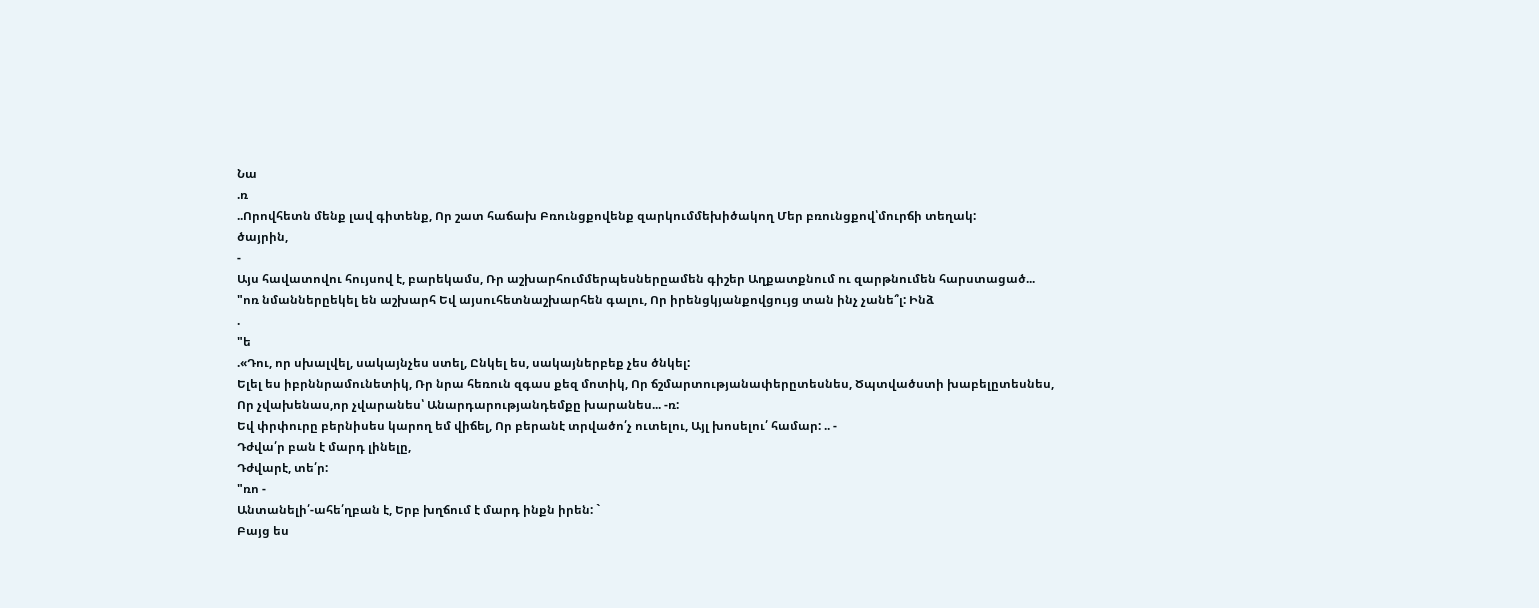Նա
.ռ
..Որովհետն մենք լավ գիտենք, Որ շատ հաճախ Բռունցքովենք զարկումմեխիծակող Մեր բռունցքով՝մուրճի տեղակ:
ծայրին,
-
Այս հավատովու հույսով է, բարեկամս, Ռր աշխարհումմերպեսներըամեն գիշեր Աղքատքնում ու զարթնումեն հարստացած...
"ոռ նմաններըեկել են աշխարհ Եվ այսուհետնաշխարհեն գալու, Որ իրենցկյանքովցույց տան ինչ չանե՞լ: Ինձ
.
"ե
.«Դու, որ սխալվել, սակայնչես ստել, Ընկել ես, սակայներբեք չես ծնկել:
Ելել ես իբրննրամունետիկ, Ռր նրա հեռուն զգաս քեզ մոտիկ, Որ ճշմարտությանափերըտեսնես, Ծպտվածստի խաբելըտեսնես,
Որ չվախենաս,որ չվարանես՝ Անարդարությանդեմքը խարանես... -ռ:
Եվ փրփուրը բերնիսես կարող եմ վիճել, Որ բերանէ տրվածո՛չ ուտելու, Այլ խոսելու՛ համար: .. -
Դժվա՛ր բան է մարդ լինելը,
Դժվարէ, տե՛ր:
"ռո -
Անտանելի՛-ահե՛ղբան է, Երբ խղճում է մարդ ինքն իրեն: `
Բայց ես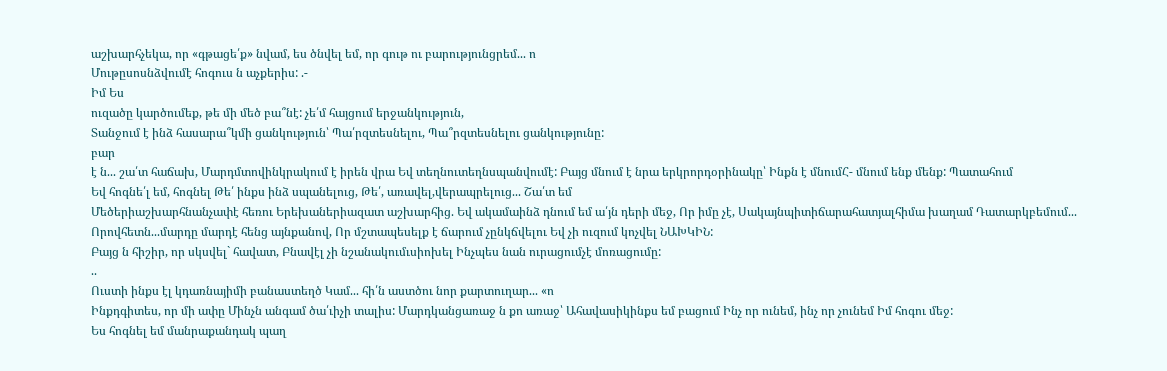աշխարհչեկա, որ «գթացե՛ք» նվամ, ես ծնվել եմ, որ գութ ու բարությունցրեմ... ո
Մութըսոսնձվումէ հոգուս ն աչքերիս: .-
Իմ Ես
ուզածը կարծումեք, թե մի մեծ բա՞նէ: չե՛մ հայցում երջանկություն,
Տանջում է ինձ հասարա՞կմի ցանկություն՝ Պա՛րզտեսնելու, Պա՞րզտեսնելու ցանկությունը:
բար
է ն... շա՛տ հաճախ, Մարդմտովինկրակում է իրեն վրա Եվ տեղնուտեղնսպանվումէ: Բայց մնում է նրա երկրորդօրինակը՝ Ինքն է մնումՀ- մնում ենք մենք: Պատահում
Եվ հոգնե՛լ եմ, հոգնել Թե՛ ինքս ինձ սպանելուց, Թե՛, առավել,վերապրելուց... Շա՛տ եմ
Մեծերիաշխարհնանչափէ հեռու Երեխաներիազատ աշխարհից. Եվ ակամաինձ դնում եմ ա՛յն դերի մեջ, Որ իմը չէ, Սակայնպիտիճարահատյալհիմա խաղամ Դատարկբեմում...
Որովհետն...մարդը մարդէ հենց այնքանով, Որ մշտապեսելք է ճարում չընկճվելու Եվ չի ուզում կոչվել ՆԱԽԿԻՆ:
Բայց ն հիշիր, որ սկսվել` հավատ, Բնավէլ չի նշանակումւսիոխել Ինչպես նան ուրացումչէ մոռացումը:
..
Ուստի ինքս էլ կդառնայիմի բանաստեղծ Կամ... հի՛ն աստծու նոր քարտուղար... «ո
Ինքդգիտես, որ մի ափը Մինչն անգամ ծա՛ւիչի տալիս: Մարդկանցառաջ ն քո առաջ՝ Ահավասիկինքս եմ բացում Ինչ որ ունեմ, ինչ որ չունեմ Իմ հոգու մեջ:
Ես հոգնել եմ մանրաքանդակ պաղ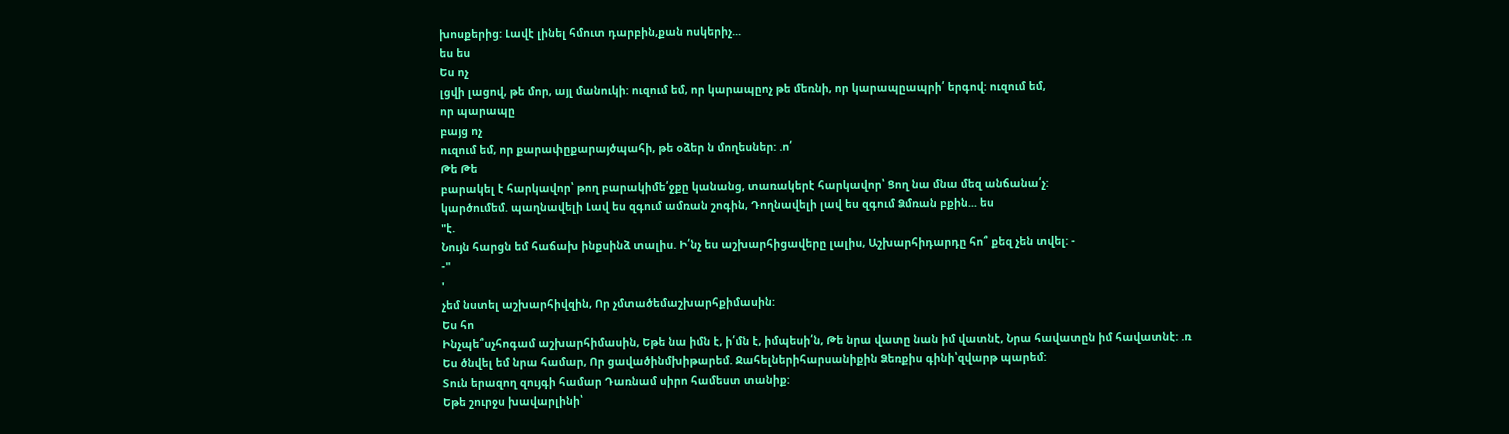խոսքերից: Լավէ լինել հմուտ դարբին,քան ոսկերիչ...
ես ես
Ես ոչ
լցվի լացով, թե մոր, այլ մանուկի: ուզում եմ, որ կարապըոչ թե մեռնի, որ կարապըապրի՛ երգով: ուզում եմ,
որ պարապը
բայց ոչ
ուզում եմ, որ քարափըքարայծպահի, թե օձեր ն մողեսներ: .ո՛
Թե Թե
բարակել է հարկավոր՝ թող բարակիմե՛ջքը կանանց, տառակերէ հարկավոր՝ Ցող նա մնա մեզ անճանա՛չ:
կարծումեմ. պաղնավելի Լավ ես զգում ամռան շոգին, Դողնավելի լավ ես զգում Ձմռան բքին... ես
"է.
Նույն հարցն եմ հաճախ ինքսինձ տալիս. Ի՛նչ ես աշխարհիցավերը լալիս, Աշխարհիդարդը հո՞ քեզ չեն տվել: -
-"
'
չեմ նստել աշխարհիվզին, Որ չմտածեմաշխարհքիմասին:
Ես հո
Ինչպե՞սչհոգամ աշխարհիմասին, Եթե նա իմն է, ի՛մն է, իմպեսի՛ն, Թե նրա վատը նան իմ վատնէ, Նրա հավատըն իմ հավատնէ: .ռ
Ես ծնվել եմ նրա համար, Որ ցավածինմխիթարեմ. Ջահելներիհարսանիքին Ձեռքիս գինի՝զվարթ պարեմ:
Տուն երազող զույգի համար Դառնամ սիրո համեստ տանիք:
Եթե շուրջս խավարլինի՝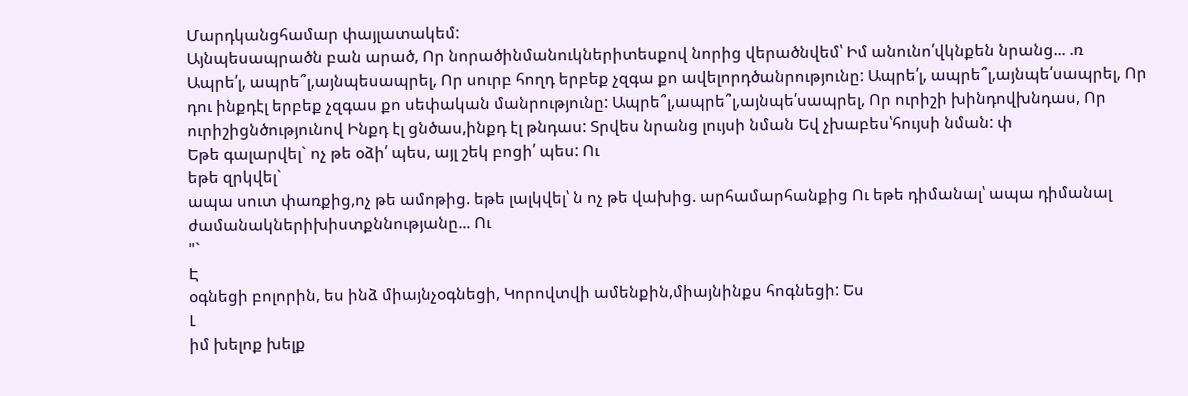Մարդկանցհամար փայլատակեմ:
Այնպեսապրածն բան արած, Որ նորածինմանուկներիտեսքով նորից վերածնվեմ՝ Իմ անունո՛վկնքեն նրանց... .ռ
Ապրե՛լ, ապրե՞լ,այնպեսապրել, Որ սուրբ հողդ երբեք չզգա քո ավելորդծանրությունը: Ապրե՛լ, ապրե՞լ,այնպե՛սապրել, Որ դու ինքդէլ երբեք չզգաս քո սեփական մանրությունը: Ապրե՞լ,ապրե՞լ,այնպե՛սապրել, Որ ուրիշի խինդովխնդաս, Որ ուրիշիցնծությունով Ինքդ էլ ցնծաս,ինքդ էլ թնդաս: Տրվես նրանց լույսի նման Եվ չխաբես՝հույսի նման: փ
Եթե գալարվել` ոչ թե օձի՛ պես, այլ շեկ բոցի՛ պես: Ու
եթե զրկվել`
ապա սուտ փառքից,ոչ թե ամոթից. եթե լալկվել՝ ն ոչ թե վախից. արհամարհանքից Ու եթե դիմանալ՝ ապա դիմանալ ժամանակներիխիստքննությանը... Ու
"`
Է
օգնեցի բոլորին, ես ինձ միայնչօգնեցի, Կորովտվի ամենքին,միայնինքս հոգնեցի: Ես
Լ
իմ խելոք խելք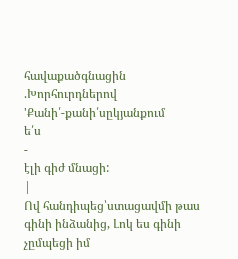հավաքածգնացին .Խորհուրդներով
'Քանի՛-քանի՛սըկյանքում
ե՛ս
-
էլի գիժ մնացի:
|
Ով հանդիպեց՝ստացավմի թաս գինի ինձանից, Լոկ ես գինի չըմպեցի իմ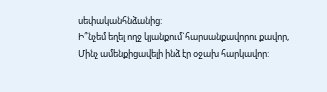սեփականհնձանից:
Ի՞նչեմ եղել ողջ կյանքում`հարսանքավորու քավոր, Մինչ ամենքիցավելի ինձ էր օջախ հարկավոր: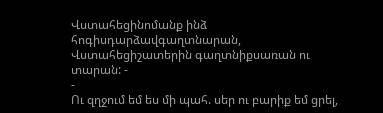Վստահեցինոմանք ինձ հոգիսդարձավգաղտնարան, Վստահեցիշատերին գաղտնիքսառան ու տարան: -
-
Ու զղջում եմ ես մի պահ. սեր ու բարիք եմ ցրել,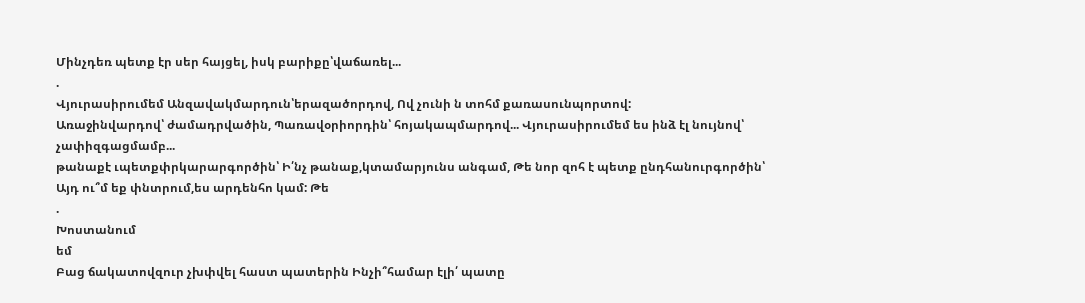Մինչդեռ պետք էր սեր հայցել, իսկ բարիքը՝վաճառել...
.
Վյուրասիրումեմ Անզավակմարդուն՝երազածորդով, Ով չունի ն տոհմ քառասունպորտով:
Առաջինվարդով՝ ժամադրվածին, Պառավօրիորդին՝ հոյակապմարդով... Վյուրասիրումեմ ես ինձ էլ նույնով՝ չափիզգացմամբ...
թանաքէ ւպետքփրկարարգործին՝ Ի՛նչ թանաք,կտամարյունս անգամ, Թե նոր զոհ է պետք ընդհանուրգործին՝ Այդ ու՞մ եք փնտրում,ես արդենհո կամ: Թե
.
Խոստանում
եմ
Բաց ճակատովզուր չխփվել հաստ պատերին Ինչի՞համար էլի՛ պատը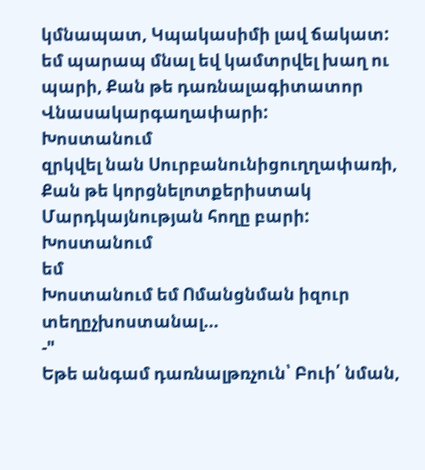կմնապատ, Կպակասիմի լավ ճակատ: եմ պարապ մնալ եվ կամտրվել խաղ ու պարի, Քան թե դառնալագիտատոր Վնասակարգաղափարի:
Խոստանում
զրկվել նան Սուրբանունիցուղղափառի, Քան թե կորցնելոտքերիստակ Մարդկայնության հողը բարի: Խոստանում
եմ
Խոստանում եմ Ոմանցնման իզուր տեղըչխոստանալ...
-"
Եթե անգամ դառնալթռչուն՝ Բուի՛ նման,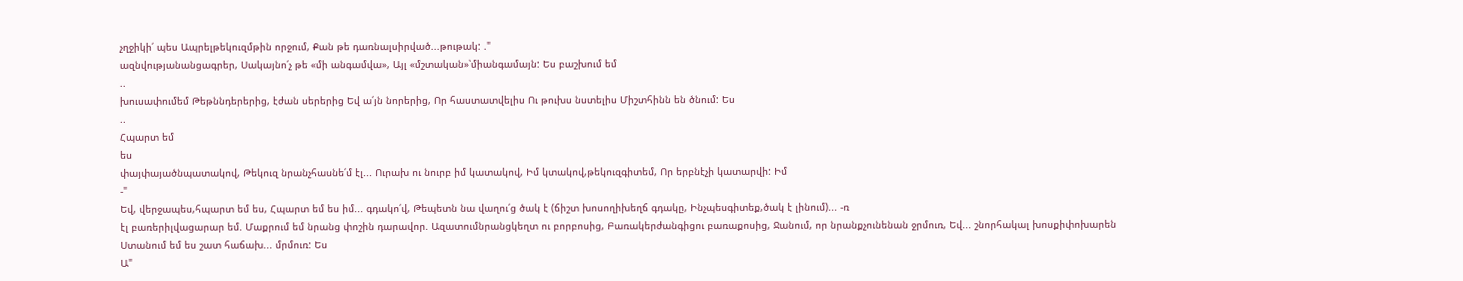չղջիկի՛ պես Ապրելթեկուզմթին որջում, Քան թե դառնալսիրված...թութակ: ."
ազնվությանանցագրեր, Սակայնո՛չ թե «մի անգամվա», Այլ «մշտական»՝միանգամայն: Ես բաշխում եմ
..
խուսափումեմ Թեթննդերերից, էժան սերերից Եվ ա՛յն նորերից, Որ հաստատվելիս Ու թուխս նստելիս Միշտհինն են ծնում: Ես
..
Հպարտ եմ
ես
փայփայածնպատակով, Թեկուզ նրանչհասնե՛մ էլ... Ուրախ ու նուրբ իմ կատակով, Իմ կտակով,թեկուզգիտեմ, Որ երբնէչի կատարվի: Իմ
-"
Եվ, վերջապես,հպարտ եմ ես, Հպարտ եմ ես իմ... գդակո՛վ, Թեպետն նա վաղու՛ց ծակ է (ճիշտ խոսողիխեղճ գդակը, Ինչպեսգիտեք,ծակ է լինում)... -ռ
էլ բառերիլվացարար եմ. Մաքրում եմ նրանց փոշին դարավոր. Ազատումնրանցկեղտ ու բորբոսից, Բառակերժանգիցու բառաքոսից, Ջանում, որ նրանքչունենան ջրմուռ, Եվ... շնորհակալ խոսքիփոխարեն Ստանում եմ ես շատ հաճախ... մրմուռ: Ես
Ա"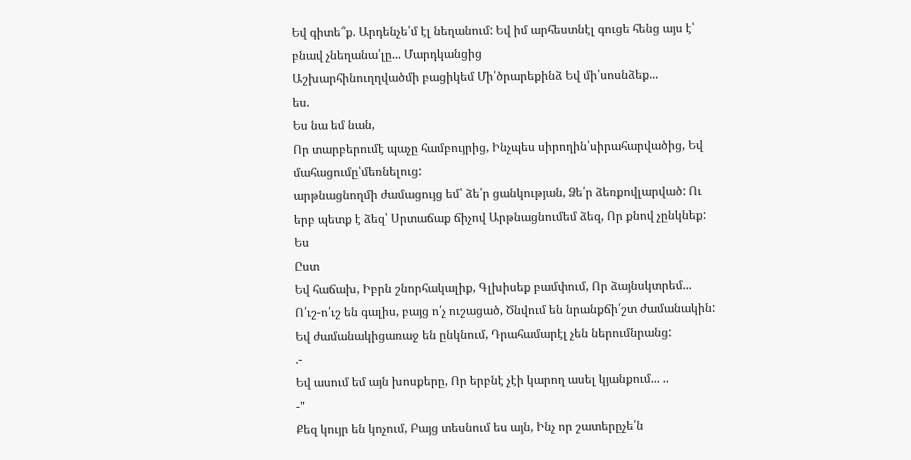Եվ գիտե՞ք. Արդենչե՛մ էլ նեղանում: Եվ իմ արհեստնէլ գուցե հենց այս է՝ բնավ չնեղանա՛լը... Մարդկանցից
Աշխարհինուղղվածմի բացիկեմ Մի՛ծրարեքինձ Եվ մի՛սոսնձեք...
ես.
Ես նա եմ նան,
Որ տարբերումէ պաչը համբույրից, Ինչպես սիրողին՝սիրահարվածից, Եվ մահացումը՝մեռնելուց:
արթնացնողմի ժամացույց եմ՝ ձե՛ր ցանկության, Ձե՛ր ձեռքովլարված: Ու երբ պետք է ձեզ՝ Սրտաճաք ճիչով Արթնացնումեմ ձեզ, Որ քնով չընկնեք: Ես
Ըստ
Եվ հաճախ, Իբրն շնորհակալիք, Գլխիսեք բամփում, Որ ձայնսկտրեմ...
Ո՛ւշ-ո՛ւշ են գալիս, բայց ո՛չ ուշացած, Ծնվում են նրանքճի՛շտ ժամանակին: Եվ ժամանակիցառաջ են ընկնում, Դրահամարէլ չեն ներումնրանց:
.-
Եվ ասում եմ այն խոսքերը, Որ երբնէ չէի կարող ասել կյանքում... ..
-"
Քեզ կույր են կոչում, Բայց տեսնում ես այն, Ինչ որ շատերըչե՛ն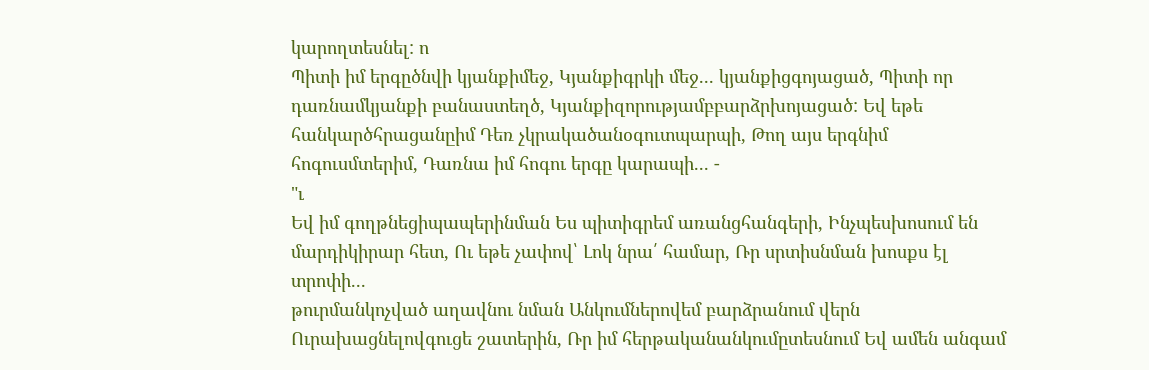կարողտեսնել: ո
Պիտի իմ երգըծնվի կյանքիմեջ, Կյանքիգրկի մեջ... կյանքիցգոյացած, Պիտի որ դառնամկյանքի բանաստեղծ, Կյանքիզորությամբբարձրխոյացած: Եվ եթե հանկարծհրացանըիմ Դեռ չկրակածանօգուտպարպի, Թող այս երգնիմ հոգուսմտերիմ, Դառնա իմ հոգու երգը կարապի... -
"ւ
Եվ իմ գողթնեցիպապերինման Ես պիտիգրեմ առանցհանգերի, Ինչպեսխոսում են մարդիկիրար հետ, Ու եթե չափով՝ Լոկ նրա՛ համար, Ռր սրտիսնման խոսքս էլ տրոփի...
թուրմանկոչված աղավնու նման Անկումներովեմ բարձրանում վերն Ուրախացնելովգուցե շատերին, Ռր իմ հերթականանկումըտեսնում Եվ ամեն անգամ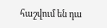հաշվում են դա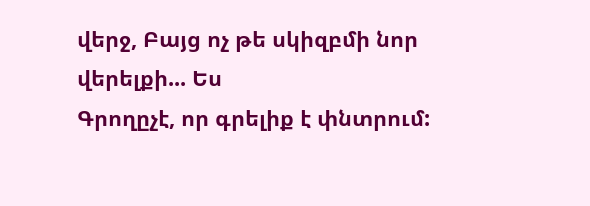վերջ, Բայց ոչ թե սկիզբմի նոր վերելքի... Ես
Գրողըչէ, որ գրելիք է փնտրում: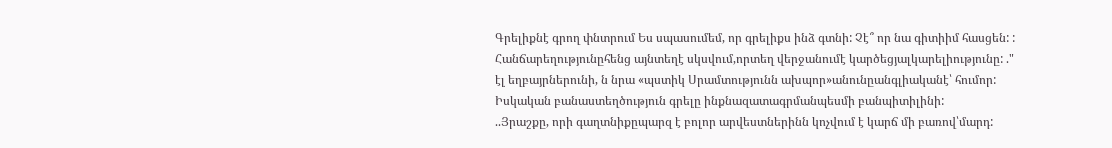Գրելիքնէ գրող փնտրում Ես սպասումեմ, որ գրելիքս ինձ գտնի: Չէ՞ որ նա գիտիիմ հասցեն: :
Հանճարեղությունըհենց այնտեղէ սկսվում,որտեղ վերջանումէ կարծեցյալկարելիությունը: ."
էլ եղբայրներունի, ն նրա «պստիկ Սրամտությունն ախպոր»անունըանգլիականէ՝ հումոր:
Իսկական բանաստեղծություն գրելը ինքնազատագրմանպեսմի բանպիտիլինի:
..Յրաշքը, որի գաղտնիքըպարզ է բոլոր արվեստներինն կոչվում է կարճ մի բառով՝մարդ: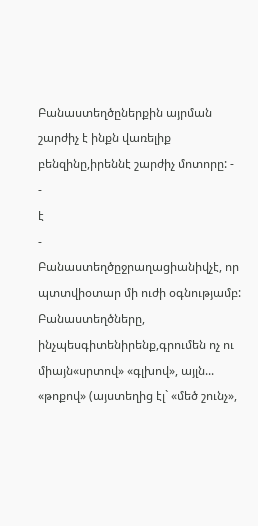Բանաստեղծըներքին այրման շարժիչ է ինքն վառելիք բենզինը,իրեննէ շարժիչ մոտորը: -
-
է
-
Բանաստեղծըջրաղացիանիվչէ, որ պտտվիօտար մի ուժի օգնությամբ:
Բանաստեղծները, ինչպեսգիտենիրենք,գրումեն ոչ ու միայն«սրտով» «գլխով», այլն... «թոքով» (այստեղից էլ` «մեծ շունչ»,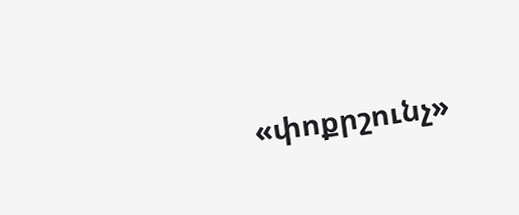«փոքրշունչ»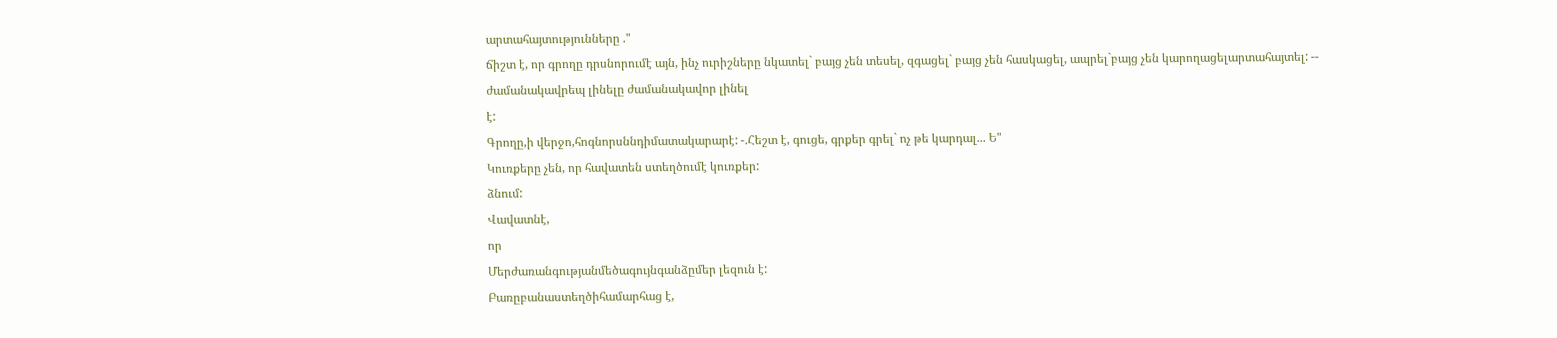արտահայտությունները ."
ճիշտ է, որ գրողը դրսնորումէ այն, ինչ ուրիշները նկատել` բայց չեն տեսել, զգացել` բայց չեն հասկացել, ապրել`բայց չեն կարողացելարտահայտել: --
ժամանակավրեպ լինելը ժամանակավոր լինել
է:
Գրողը,ի վերջո,հոգնորսննդիմատակարարէ: -.Հեշտ է, գուցե, գրքեր գրել` ոչ թե կարդալ... Ե"
Կուռքերը չեն, որ հավատեն ստեղծումէ կուռքեր:
ձնում:
Վավատնէ,
որ
Մերժառանգությանմեծագույնգանձըմեր լեզուն է:
Բառըբանաստեղծիհամարհաց է,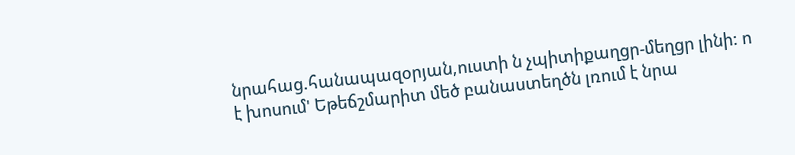նրահաց.հանապազօրյան,ուստի ն չպիտիքաղցր-մեղցր լինի: ո
է խոսում' Եթեճշմարիտ մեծ բանաստեղծն լռում է նրա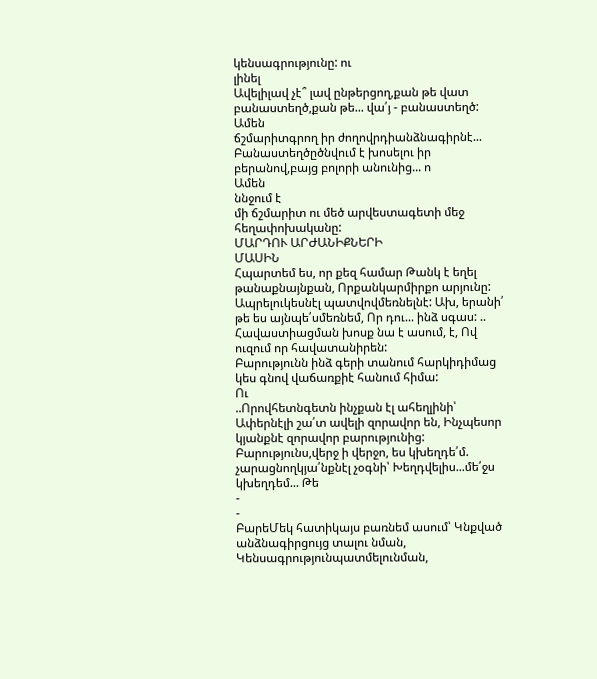կենսագրությունը: ու
լինել
Ավելիլավ չէ՞ լավ ընթերցող,քան թե վատ բանաստեղծ,քան թե... վա՛յ - բանաստեղծ: Ամեն
ճշմարիտգրող իր ժողովրդիանձնագիրնէ...
Բանաստեղծըծնվում է խոսելու իր բերանով,բայց բոլորի անունից... ո
Ամեն
ննջում է
մի ճշմարիտ ու մեծ արվեստագետի մեջ հեղափոխականը:
ՄԱՐԴՈՒ ԱՐԺԱՆԻՔՆԵՐԻ
ՄԱՍԻՆ
Հպարտեմ ես, որ քեզ համար Թանկ է եղել թանաքնայնքան, Որքանկարմիրքո արյունը:
Ապրելուկեսնէլ պատվովմեռնելնէ: Ախ, երանի՛ թե ես այնպե՛սմեռնեմ, Որ դու... ինձ սգաս: ..
Հավաստիացման խոսք նա է ասում, է, Ով ուզում որ հավատանիրեն:
Բարությունն ինձ գերի տանում հարկիդիմաց կես գնով վաճառքիէ հանում հիմա:
Ու
..Որովհետնգետն ինչքան էլ ահեղլինի՝ Ափերնէլի շա՛տ ավելի զորավոր են, Ինչպեսոր կյանքնէ զորավոր բարությունից: Բարությունս,վերջ ի վերջո, ես կխեղդե՛մ. չարացնողկյա՛նքնէլ չօգնի՝ Խեղդվելիս...մե՛ջս կխեղդեմ... Թե
-
-
ԲարեՄեկ հատիկայս բառնեմ ասում՝ Կնքված անձնագիրցույց տալու նման, Կենսագրությունպատմելունման,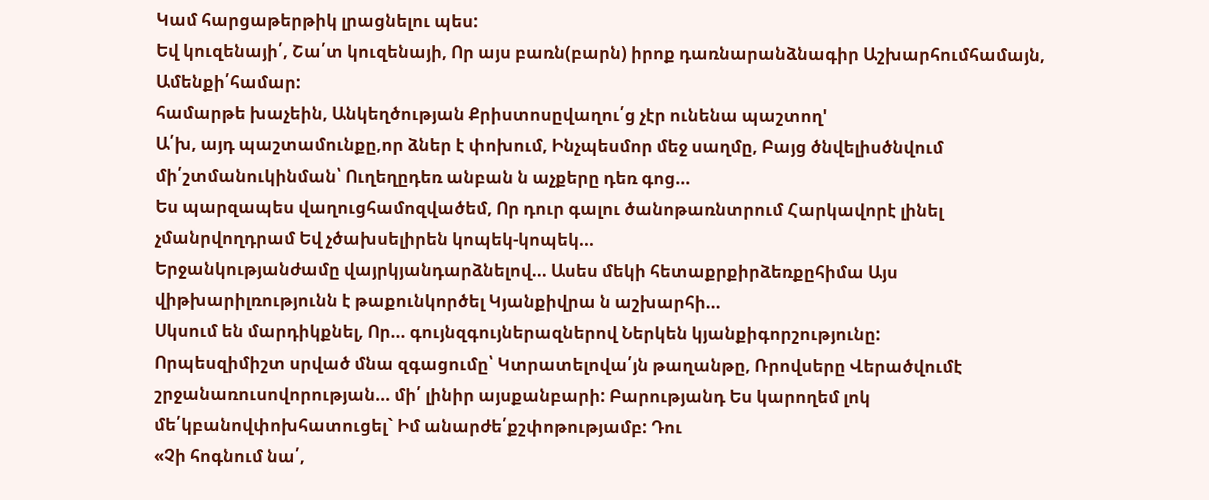Կամ հարցաթերթիկ լրացնելու պես:
Եվ կուզենայի՛, Շա՛տ կուզենայի, Որ այս բառն(բարն) իրոք դառնարանձնագիր Աշխարհումհամայն, Ամենքի՛համար:
համարթե խաչեին, Անկեղծության Քրիստոսըվաղու՛ց չէր ունենա պաշտող'
Ա՛խ, այդ պաշտամունքը,որ ձներ է փոխում, Ինչպեսմոր մեջ սաղմը, Բայց ծնվելիսծնվում մի՛շտմանուկինման՝ Ուղեղըդեռ անբան ն աչքերը դեռ գոց...
Ես պարզապես վաղուցհամոզվածեմ, Որ դուր գալու ծանոթառնտրում Հարկավորէ լինել չմանրվողդրամ Եվ չծախսելիրեն կոպեկ-կոպեկ...
Երջանկությանժամը վայրկյանդարձնելով... Ասես մեկի հետաքրքիրձեռքըհիմա Այս վիթխարիլռությունն է թաքունկործել Կյանքիվրա ն աշխարհի...
Սկսում են մարդիկքնել, Որ... գույնզգույներազներով Ներկեն կյանքիգորշությունը:
Որպեսզիմիշտ սրված մնա զգացումը՝ Կտրատելովա՛յն թաղանթը, Ռրովսերը Վերածվումէ շրջանառուսովորության... մի՛ լինիր այսքանբարի: Բարությանդ Ես կարողեմ լոկ մե՛կբանովփոխհատուցել` Իմ անարժե՛քշփոթությամբ: Դու
«Չի հոգնում նա՛,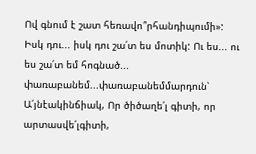Ով գնում է շատ հեռավո՞րհանդիպումի»: Իսկ դու... իսկ դու շա՛տ ես մոտիկ: Ու ես... ու ես շա՛տ եմ հոգնած...
փառաբանեմ...փառաբանեմմարդուն՝ Ա՛յնէակինճիակ, Որ ծիծաղե՛լ գիտի, որ արտասվե՛լգիտի,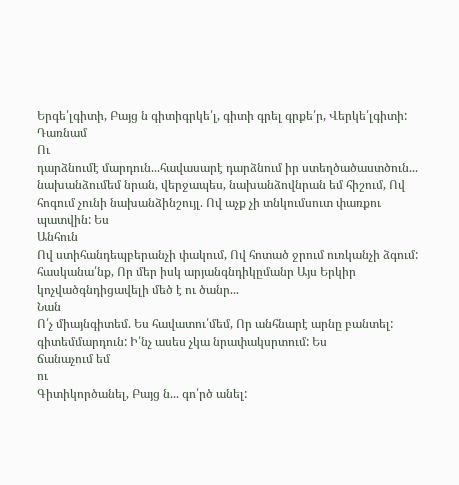Երգե՛լգիտի, Բայց ն գիտիգրկե՛լ, գիտի գրել գրքե՛ր, Վերկե՛լգիտի: Դառնամ
Ու
դարձնումէ մարդուն...հավասարէ դարձնում իր ստեղծածաստծուն...
նախանձումեմ նրան, վերջապես, նախանձովնրան եմ հիշում, Ով հոգում չունի նախանձինշույլ. Ով աչք չի տնկումսուտ փառքու պատվին: Ես
Անհուն
Ով ստիհանդեպբերանչի փակում, Ով հոտած ջրում ուռկանչի ձգում:
հասկանա՛նք, Որ մեր իսկ արյանգնդիկըմանր Այս Երկիր կոչվածգնդիցավելի մեծ է ու ծանր...
Նան
Ո՛չ միայնգիտեմ. Ես հավատու՛մեմ, Որ անհնարէ արնը բանտել:
գիտեմմարդուն: Ի՛նչ ասես չկա նրափակսրտում: Ես
ճանաչում եմ
ու
Գիտիկործանել, Բայց ն... գո՛րծ անել: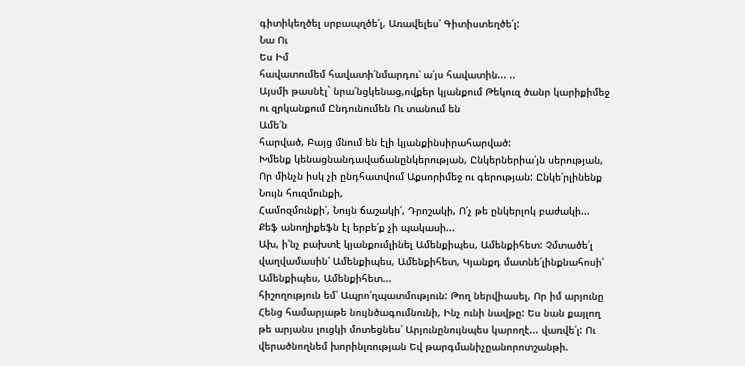գիտիկեղծել սրբապղծե՛լ, Առավելես՝ Գիտիստեղծե՛լ:
Նա Ու
Ես Իմ
հավատումեմ հավատի՛նմարդու՝ ա՛յս հավատին... ..
Այսմի թասնէլ` նրա՛նցկենաց,ովքեր կյանքում Թեկուզ ծանր կարիքիմեջ ու զրկանքում Ընդունումեն Ու տանում են
Ամե՛ն
հարված, Բայց մնում են էլի կյանքինսիրահարված:
Խմենք կենացնանդավաճանընկերության, Ընկերներիա՛յն սերության, Որ մինչն իսկ չի ընդհատվում Աքսորիմեջ ու գերության: Ընկե՛րլինենք Նույն հուզմունքի,
Համոզմունքի՛, Նույն ճաշակի՛, Դրոշակի, Ո՛չ թե ընկերլոկ բաժակի...
Քեֆ անողիքեֆն էլ երբե՛ք չի պակասի...
Ախ, ի՛նչ բախտէ կյանքումլինել Ամենքիպես, Ամենքիհետ: Չմտածե՛լ վաղվամասին՝ Ամենքիպես, Ամենքիհետ, Կյանքդ մատնե՛լինքնահոսի՝ Ամենքիպես, Ամենքիհետ...
հիշողություն եմ՝ Ապրո՛ղպատմություն: Թող ներվիասել, Որ իմ արյունը Հենց համարյաթե նույնծագումնունի, Ինչ ունի նավթը: Ես նան քայլող
թե արյանս լուցկի մոտեցնես՝ Արյունընույնպես կարողէ... վառվե՛լ: Ու
վերածնողնեմ խորինլռության Եվ թարգմանիչըանորոտշանթի.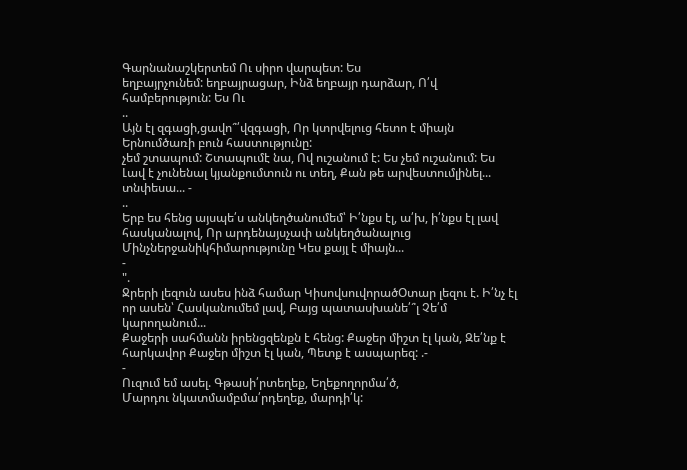Գարնանաշկերտեմ Ու սիրո վարպետ: Ես
եղբայրչունեմ: եղբայրացար, Ինձ եղբայր դարձար, Ո՛վ համբերություն: Ես Ու
..
Այն էլ զգացի,ցավո՞՛վզգացի, Որ կտրվելուց հետո է միայն Երնումծառի բուն հաստությունը:
չեմ շտապում: Շտապումէ նա, Ով ուշանում է: Ես չեմ ուշանում: Ես
Լավ է չունենալ կյանքումտուն ու տեղ, Քան թե արվեստումլինել... տնփեսա... -
..
Երբ ես հենց այսպե՛ս անկեղծանումեմ՝ Ի՛նքս էլ, ա՛խ, ի՛նքս էլ լավ հասկանալով, Որ արդենայսչափ անկեղծանալուց Մինչներջանիկհիմարությունը Կես քայլ է միայն...
-
".
Ջրերի լեզուն ասես ինձ համար ԿիսովսուվորածՕտար լեզու է. Ի՛նչ էլ որ ասեն՝ Հասկանումեմ լավ, Բայց պատասխանե՛՞լ Չե՛մ կարողանում...
Քաջերի սահմանն իրենցզենքն է հենց: Քաջեր միշտ էլ կան, Զե՛նք է հարկավոր Քաջեր միշտ էլ կան, Պետք է ասպարեզ: .-
-
Ուզում եմ ասել. Գթասի՛րտեղեք, Եղեքողորմա՛ծ,
Մարդու նկատմամբմա՛րդեղեք, մարդի՛կ: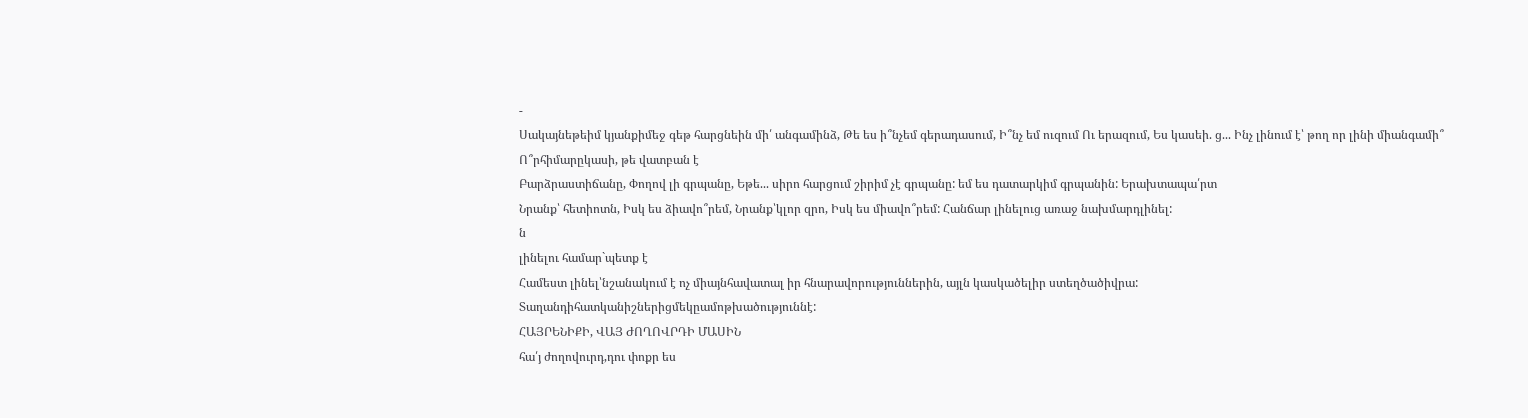-
Սակայնեթեիմ կյանքիմեջ գեթ հարցնեին մի՛ անգամինձ, Թե ես ի՞նչեմ գերադասում, Ի՞նչ եմ ուզում Ու երազում, Ես կասեի. ց... Ինչ լինում է՝ թող որ լինի միանգամի՞
Ո՞րհիմարըկասի, թե վատբան է
Բարձրաստիճանը, Փողով լի գրպանը, Եթե... սիրո հարցում շիրիմ չէ գրպանը: եմ ես դատարկիմ գրպանին: Երախտապա՛րտ
Նրանք՝ հետիոտն, Իսկ ես ձիավո՞րեմ, Նրանք՝կլոր զրո, Իսկ ես միավո՞րեմ: Հանճար լինելուց առաջ նախմարդլինել:
ն
լինելու համար`պետք է
Համեստ լինել՝նշանակում է ոչ միայնհավատալ իր հնարավորություններին, այլն կասկածելիր ստեղծածիվրա:
Տաղանդիհատկանիշներիցմեկըամոթխածություննէ:
ՀԱՅՐԵՆԻՔԻ, ՎԱՅ ԺՈՂՈՎՐԴԻ ՄԱՍԻՆ
հա՛յ ժողովուրդ,դու փոքր ես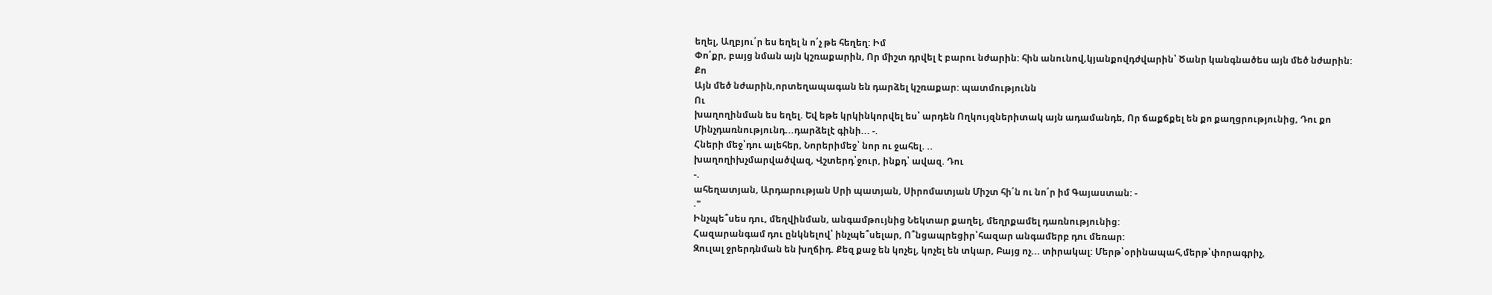եղել, Աղբյու՛ր ես եղել ն ո՛չ թե հեղեղ: Իմ
Փո՛քր, բայց նման այն կշռաքարին, Որ միշտ դրվել է բարու նժարին: հին անունով,կյանքովդժվարին՝ Ծանր կանգնածես այն մեծ նժարին:
Քո
Այն մեծ նժարին,որտեղապագան են դարձել կշռաքար: պատմությունն
Ու
խաղողինման ես եղել. Եվ եթե կրկինկորվել ես՝ արդեն Ողկույզներիտակ այն ադամանդե, Որ ճաքճքել են քո քաղցրությունից, Դու քո
Մինչդառնությունդ...դարձելէ գինի... -.
Հների մեջ՝դու ալեհեր, Նորերիմեջ՝ նոր ու ջահել. ..
խաղողիխչմարվածվազ, Վշտերդ՝ջուր, ինքդ՝ ավազ. Դու
-.
ահեղատյան, Արդարության Սրի պատյան, Սիրոմատյան Միշտ հի՛ն ու նո՛ր իմ Գայաստան: -
."
Ինչպե՞սես դու, մեղվինման, անգամթույնից Նեկտար քաղել, մեղրքամել դառնությունից:
Հազարանգամ դու ընկնելով՝ ինչպե՞սելար, Ո՞նցապրեցիր՝հազար անգամերբ դու մեռար:
Զուլալ ջրերդնման են խղճիդ. Քեզ քաջ են կոչել, կոչել են տկար, Բայց ոչ... տիրակալ: Մերթ՝օրինապահ,մերթ՝փորագրիչ,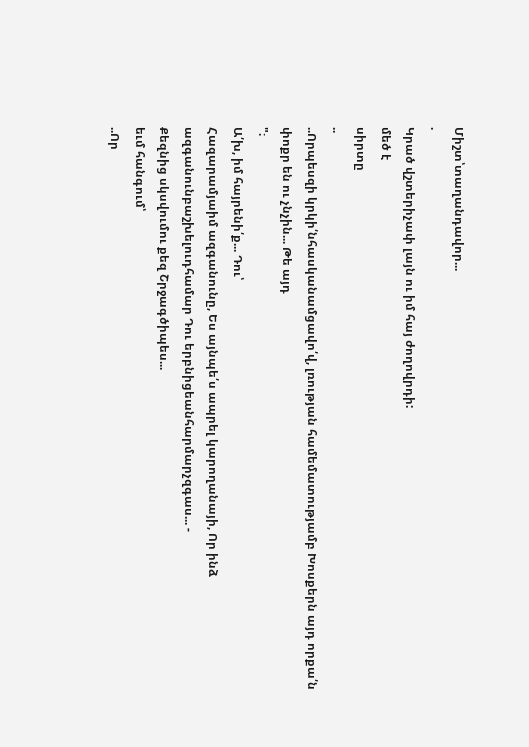Միշտ՝տաղանդավոր...
.
Կրած վշտերիչափ լայն ու իմ հայ ժողովրդի:
մեծ է
սիրտը
..
..Որպեսզի կրկի՛նհասկանամցավո՛վ, լռության համեմատությամբ Խոսքերն այդ որքա՛ն փոքր են ու չնչին... Թե այդ
"։
Ա՛խ, իմ հայրենի՛ք... Դու՝
Հազարամյաիմ ազգանունը, Ես այնպե՛ս ապրել կարողանայի, Որ ինձ ազգանունբաշխելուդհամար Դու երբնիցեանհարմարչզգաս... -
Քեզնից սկսվումու քեզ Շրջագծիպես...
եւմ հանգում՝
..Որ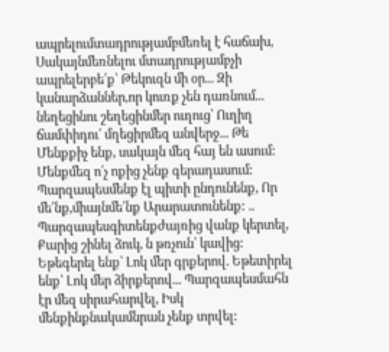ապրելումտադրությամբմեռել է հաճախ, Սակայնմեռնելու մտադրությամբչի ապրելերբե՛ք՝ Թեկուզն մի օր... Զի կանարձաններ,որ կուռք չեն դառնում...
նեղեցինու շեղեցինմեր ուղուց՝ Ուղիղ ճամփիդու՛ մղեցիրմեզ անվերջ... Թե
Մենքքիչ ենք, սակայն մեզ հայ են ասում: Մենքմեզ ո՛չ ոքից չենք գերադասում: Պարզապեսմենք էլ պիտի ընդունենք, Որ մե՛նք,միայնմե՛նք Արարատունենք: ..
Պարզապեսգիտենքժայռից վանք կերտել, Քարից շինել ձուկ, ն թռչուն՝ կավից:
Եթեգերել ենք՝ Լոկ մեր գրքերով. Եթետիրել ենք՝ Լոկ մեր ձիրքերով... Պարզապեսմահն էր մեզ սիրահարվել, Իսկ մենքինքնակամնրան չենք տրվել: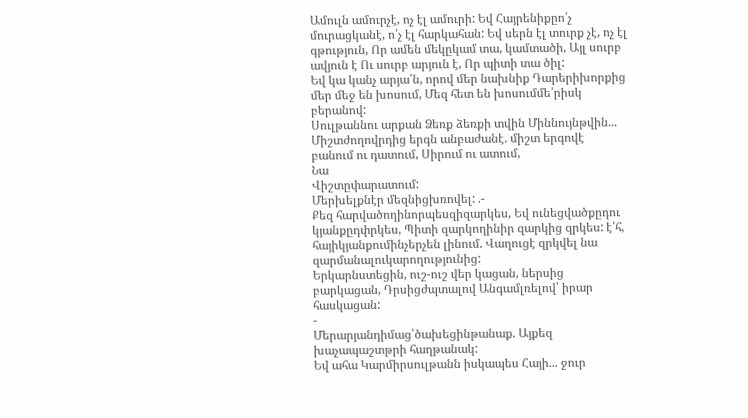Ամուլն ամուրչէ, ոչ էլ ամուրի: Եվ Հայրենիքըո՛չ մուրացկանէ, ո՛չ էլ հարկահան: Եվ սերն էլ տուրք չէ, ոչ էլ գթություն, Որ ամեն մեկըկամ տա, կամտածի, Այլ սուրբ ավյուն է Ու սուրբ արյուն է, Որ պիտի տա ծիլ:
Եվ կա կանչ արյա՛ն, որով մեր նախնիք Դարերիխորքից մեր մեջ են խոսում, Մեզ հետ են խոսումմե՛րիսկ բերանով:
Սուլթաննու արքան Ձեռք ձեռքի տվին Միննույնթվին...
Միշտժողովրդից երգն անբաժանէ. միշտ երգովէ բանում ու դատում, Սիրում ու ատում,
Նա
Վիշտըփարատում:
Մերխելքնէր մեզնիցխռովել: .-
Քեզ հարվածողինորպեսզիզարկես, Եվ ունեցվածքըդու կյանքըդփրկես, Պիտի զարկողինիր զարկից զրկես: է՛հ, հայիկյանքումինչերչեն լինում. Վաղուցէ զրկվել նա զարմանալուկարողությունից:
Երկարնստեցին, ուշ-ուշ վեր կացան, ներսից բարկացան, Դրսիցժպտալով Անգամլռելով՝ իրար հասկացան:
-
Մերարյանդիմաց՝ծախեցինթանաք. Այքեզ խաչապաշտթրի հաղթանակ:
Եվ ահա Կարմիրսուլթանն իսկապես Հայի... ջուր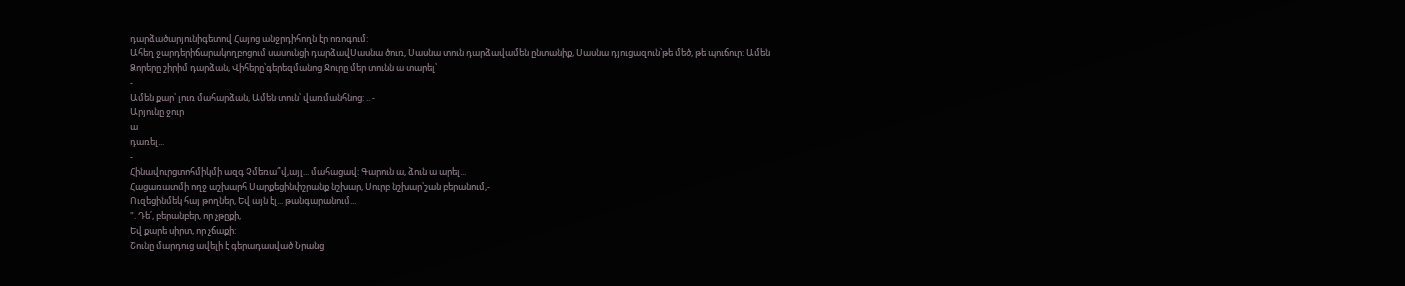դարձածարյունիգետով Հայոց անջրդիհողն էր ոռոգում:
Ահեղ ջարդերիճարակողբոցում սասունցի դարձավՍասնա ծուռ, Սասնա տուն դարձավամեն ընտանիք, Սասնա դյուցազուն՝թե մեծ, թե պուճուր: Ամեն
Ձորերը շիրիմ դարձան, Վիհերը՝գերեզմանոց Ջուրը մեր տունն ա տարել՝
-
Ամեն քար՝ լուռ մահարձան, Ամեն տուն՝ վառմանհնոց: .. -
Արյունը ջուր
ա
դառել...
-
Հինավուրցտոհմիկմի ազգ Չմեռա՞վ,այլ... մահացավ: Գարուն ա, ձուն ա արել...
Հացառատմի ողջ աշխարհ Սարքեցինփշրանք նշխար, Սուրբ նշխար՝շան բերանում,-
Ուզեցինմեկ հայ թողներ, Եվ այն էլ... թանգարանում...
". Դե՛, բերանբեր, որ չթըքի,
Եվ քարե սիրտ, որ չճաքի:
Շունը մարդուց ավելի է գերադասված Նրանց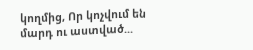կողմից, Որ կոչվում են մարդ ու աստված...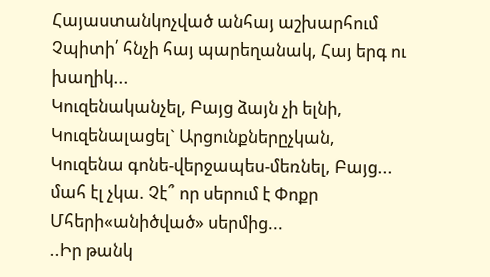Հայաստանկոչված անհայ աշխարհում Չպիտի՛ հնչի հայ պարեղանակ, Հայ երգ ու խաղիկ...
Կուզենականչել, Բայց ձայն չի ելնի, Կուզենալացել` Արցունքներըչկան, Կուզենա գոնե-վերջապես-մեռնել, Բայց... մահ էլ չկա. Չէ՞ որ սերում է Փոքր Մհերի«անիծված» սերմից...
..Իր թանկ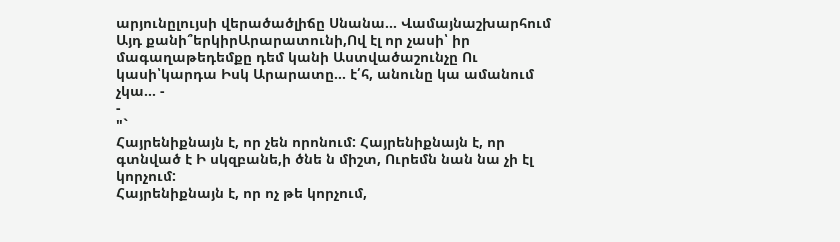արյունըլույսի վերածածլիճը Սնանա... Վամայնաշխարհում Այդ քանի՞երկիրԱրարատունի,Ով էլ որ չասի՝ իր մագաղաթեդեմքը դեմ կանի Աստվածաշունչը Ու կասի՝կարդա Իսկ Արարատը... է՛հ, անունը կա ամանում չկա... -
-
"`
Հայրենիքնայն է, որ չեն որոնում: Հայրենիքնայն է, որ գտնված է Ի սկզբանե,ի ծնե ն միշտ, Ուրեմն նան նա չի էլ կորչում:
Հայրենիքնայն է, որ ոչ թե կորչում,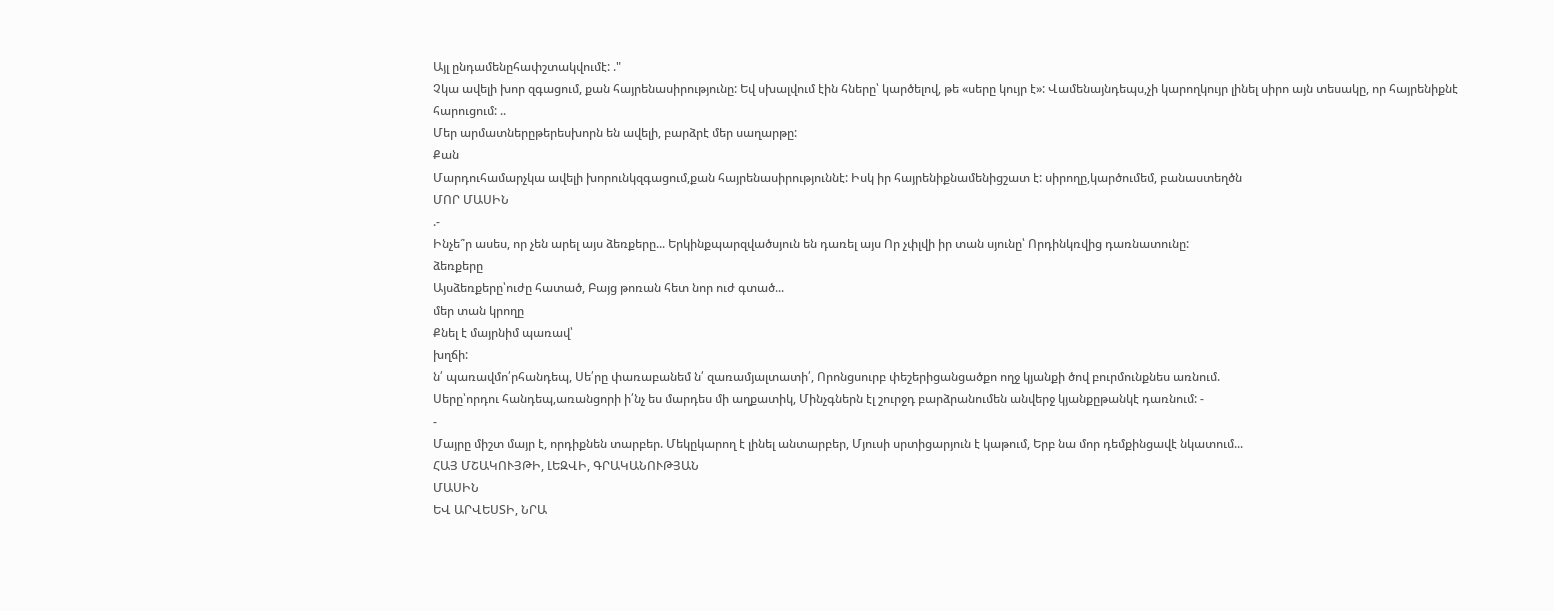Այլ ընդամենըհափշտակվումէ: ."
Չկա ավելի խոր զգացում, քան հայրենասիրությունը: Եվ սխալվում էին հները՝ կարծելով, թե «սերը կույր է»: Վամենայնդեպս,չի կարողկույր լինել սիրո այն տեսակը, որ հայրենիքնէ հարուցում: ..
Մեր արմատներըթերեսխորն են ավելի, բարձրէ մեր սաղարթը:
Քան
Մարդուհամարչկա ավելի խորունկզգացում,քան հայրենասիրություննէ: Իսկ իր հայրենիքնամենիցշատ է: սիրողը,կարծումեմ, բանաստեղծն
ՄՈՐ ՄԱՍԻՆ
.-
Ինչե՞ր ասես, որ չեն արել այս ձեռքերը... Երկինքպարզվածսյուն են դառել այս Որ չփլվի իր տան սյունը՝ Որդինկռվից դառնատունը:
ձեռքերը
Այսձեռքերը՝ուժը հատած, Բայց թոռան հետ նոր ուժ գտած...
մեր տան կրողը
Քնել է մայրնիմ պառավ՝
խղճի:
ն՛ պառավմո՛րհանդեպ, Սե՛րը փառաբանեմ ն՛ զառամյալտատի՛, Որոնցսուրբ փեշերիցանցածքո ողջ կյանքի ծով բուրմունքնես առնում.
Սերը՝որդու հանդեպ,առանցորի ի՛նչ ես մարդես մի աղքատիկ, Մինչգներն էլ շուրջդ բարձրանումեն անվերջ կյանքըթանկէ դառնում: -
-
Մայրը միշտ մայր է, որդիքնեն տարբեր. Մեկըկարող է լինել անտարբեր, Մյուսի սրտիցարյուն է կաթում, Երբ նա մոր դեմքինցավէ նկատում...
ՀԱՅ ՄՇԱԿՈՒՅԹԻ, ԼԵԶՎԻ, ԳՐԱԿԱՆՈՒԹՅԱՆ
ՄԱՍԻՆ
ԵՎ ԱՐՎԵՍՏԻ, ՆՐԱ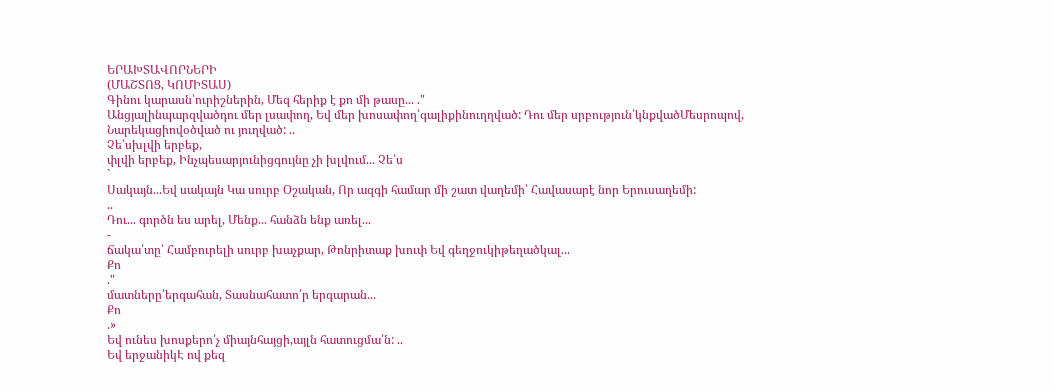ԵՐԱԽՏԱՎՈՐՆԵՐԻ
(ՄԱՇՏՈՑ, ԿՈՄԻՏԱՍ)
Գինու կարասն՝ուրիշներին, Մեզ հերիք է քո մի թասը... ."
Անցյալինպարզվածդու մեր լսափող, Եվ մեր խոսափող՝գալիքինուղղված: Դու մեր սրբություն՝կնքվածՄեսրոպով, Նարեկացիովօծված ու յուղված: ..
Չե՛սխլվի երբեք,
փլվի երբեք, Ինչպեսարյունիցգույնը չի խլվում... Չե՛ս
`
Սակայն...Եվ սակայն Կա սուրբ Օշական, Որ ազգի համար մի շատ վաղեմի՝ Հավասարէ նոր Երուսաղեմի:
..
Դու... գործն ես արել, Մենք... հանձն ենք առել...
-
ճակա՛տը՝ Համբուրելի սուրբ խաչքար, Թոնրիտաք խուփ Եվ գեղջուկիթեղածկալ...
Քո
."
մատները՝երգահան, Տասնահատո՛ր երգարան...
Քո
.»
Եվ ունես խոսքերո՛չ միայնհայցի,այլն հատուցմա՛ն: ..
Եվ երջանիկԷ ով քեզ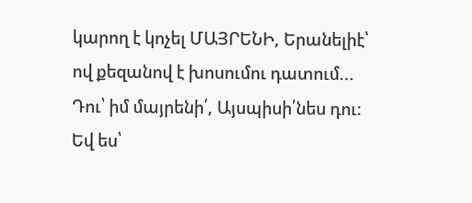կարող է կոչել ՄԱՅՐԵՆԻ, Երանելիէ՝ ով քեզանով է խոսումու դատում... Դու՝ իմ մայրենի՛, Այսպիսի՛նես դու:
Եվ ես՝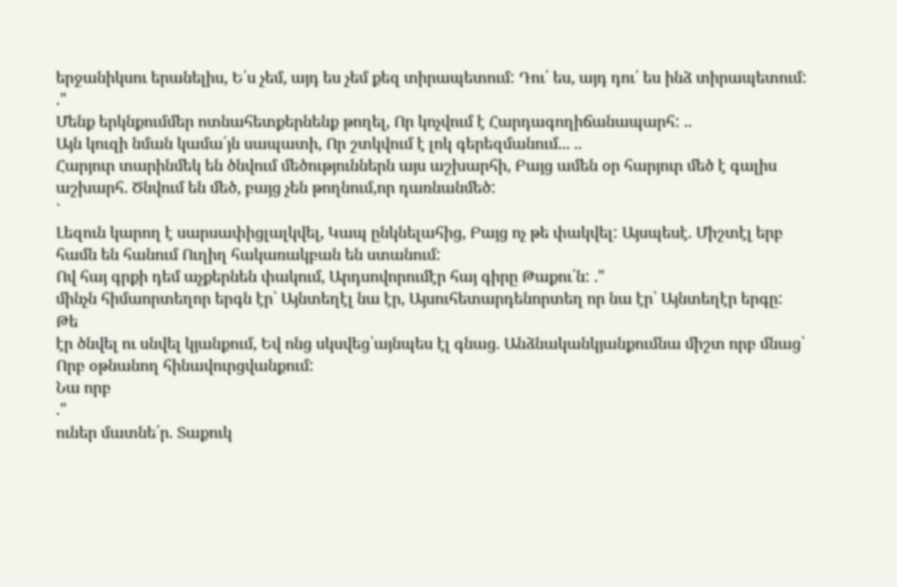երջանիկսու երանելիս, Ե՛ս չեմ, այդ ես չեմ քեզ տիրապետում: Դու՛ ես, այդ դու՛ ես ինձ տիրապետում:
."
Մենք երկնքումմեր ոտնահետքերնենք թողել, Որ կոչվում է Հարդագողիճանապարհ: ..
Այն կուզի նման կամա՛յն սապատի, Որ շտկվում է լոկ գերեզմանում... ..
Հարյուր տարինմեկ են ծնվում մեծություններն այս աշխարհի, Բայց ամեն օր հարյուր մեծ է գալիս աշխարհ. Ծնվում են մեծ, բայց չեն թողնում,որ դառնանմեծ:
`
Լեզուն կարող է սարսափիցլալկվել, Կապ ընկնելահից, Բայց ոչ թե փակվել: Այսպեսէ. Միշտէլ երբ համն են հանում Ուղիղ հակառակբան են ստանում:
Ով հայ գրքի դեմ աչքերնեն փակում, Արդսովորումէր հայ գիրը Թաքու՛ն: ."
մինչն հիմաորտեղոր երգն էր՝ Այնտեղէլ նա էր, Այսուհետարդենորտեղ որ նա էր՝ Այնտեղէր երգը:
Թե
էր ծնվել ու սնվել կյանքում, Եվ ոնց սկսվեց՝այնպես էլ գնաց. Անձնականկյանքումնա միշտ որբ մնաց՝ Որբ օթնանող հինավուրցվանքում:
Նա որբ
."
ուներ մատնե՛ր. Տաքուկ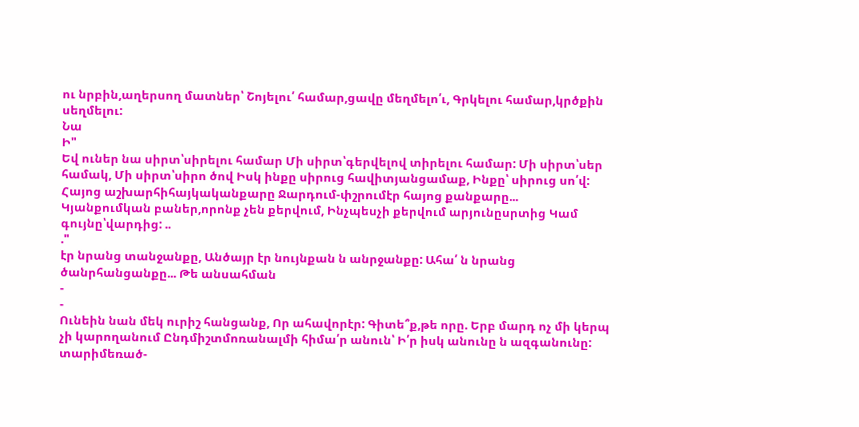ու նրբին,աղերսող մատներ՝ Շոյելու՛ համար,ցավը մեղմելո՛ւ, Գրկելու համար,կրծքին սեղմելու:
Նա
Ի"
Եվ ուներ նա սիրտ՝սիրելու համար Մի սիրտ՝գերվելով տիրելու համար: Մի սիրտ՝սեր համակ, Մի սիրտ՝սիրո ծով Իսկ ինքը սիրուց հավիտյանցամաք, Ինքը՝ սիրուց սո՛վ:
Հայոց աշխարհիհայկականքարը Ջարդում-փշրումէր հայոց քանքարը...
Կյանքումկան բաներ,որոնք չեն քերվում, Ինչպեսչի քերվում արյունըսրտից Կամ գույնը՝վարդից: ..
."
էր նրանց տանջանքը, Անծայր էր նույնքան ն անրջանքը: Ահա՛ ն նրանց ծանրհանցանքը... Թե անսահման
-
-
Ունեին նան մեկ ուրիշ հանցանք, Որ ահավորէր: Գիտե՞ք,թե որը. Երբ մարդ ոչ մի կերպ չի կարողանում Ընդմիշտմոռանալմի հիմա՛ր անուն՝ Ի՛ր իսկ անունը ն ազգանունը:
տարիմեռած-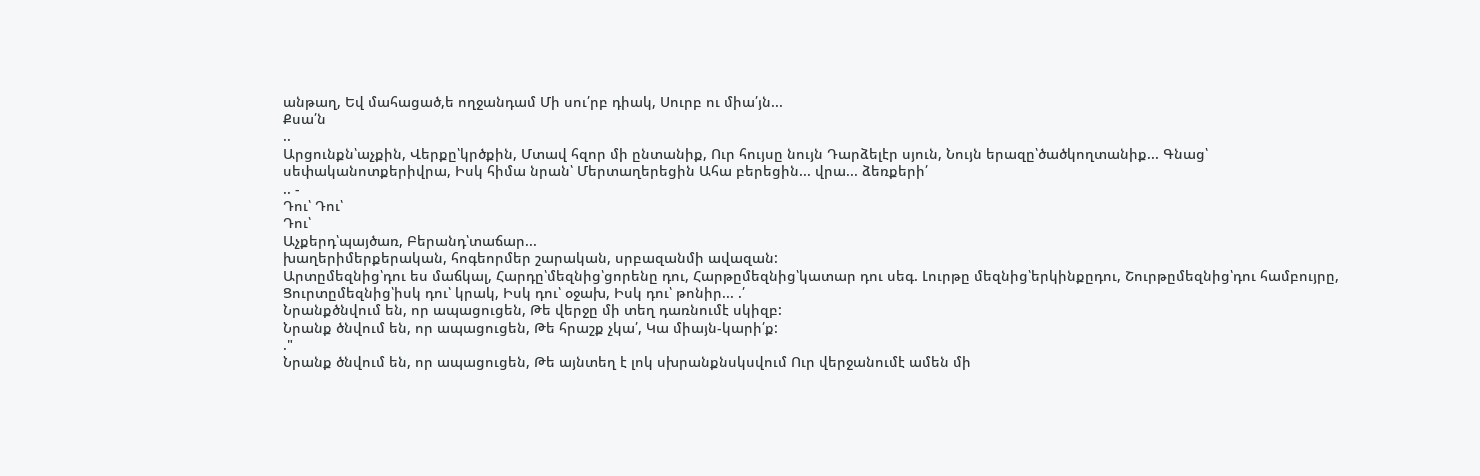անթաղ, Եվ մահացած,ե ողջանդամ Մի սու՛րբ դիակ, Սուրբ ու միա՛յն...
Քսա՛ն
..
Արցունքն՝աչքին, Վերքը՝կրծքին, Մտավ հզոր մի ընտանիք, Ուր հույսը նույն Դարձելէր սյուն, Նույն երազը՝ծածկողտանիք... Գնաց՝ սեփականոտքերիվրա, Իսկ հիմա նրան՝ Մերտաղերեցին Ահա բերեցին... վրա... ձեռքերի՛
.. -
Դու՝ Դու՝
Դու՝
Աչքերդ՝պայծառ, Բերանդ՝տաճար...
խաղերիմերքերական, հոգեորմեր շարական, սրբազանմի ավազան:
Արտըմեզնից՝դու ես մաճկալ, Հարդը՝մեզնից՝ցորենը դու, Հարթըմեզնից՝կատար դու սեգ. Լուրթը մեզնից՝երկինքըդու, Շուրթըմեզնից՝դու համբույրը, Ցուրտըմեզնից՝իսկ դու՝ կրակ, Իսկ դու՝ օջախ, Իսկ դու՝ թոնիր... .՛
Նրանքծնվում են, որ ապացուցեն, Թե վերջը մի տեղ դառնումէ սկիզբ:
Նրանք ծնվում են, որ ապացուցեն, Թե հրաշք չկա՛, Կա միայն-կարի՛ք:
."
Նրանք ծնվում են, որ ապացուցեն, Թե այնտեղ է լոկ սխրանքնսկսվում Ուր վերջանումէ ամեն մի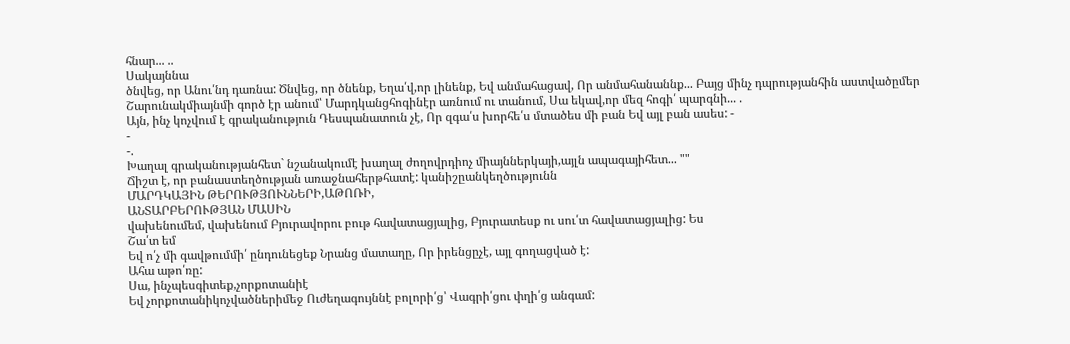հնար... ..
Սակայննա
ծնվեց, որ Անու՛նդ դառնա: Ծնվեց, որ ծնենք, Եղա՛վ,որ լինենք, Եվ անմահացավ, Որ անմահանաննք... Բայց մինչ դպրությանհին աստվածըմեր Շարունակմիայնմի գործ էր անում՝ Մարդկանցհոգինէր առնում ու տանում, Սա եկավ,որ մեզ հոգի՛ պարգնի... .
Այն, ինչ կոչվում է գրականություն Դեսպանատուն չէ, Որ զգա՛ս խորհե՛ս մտածես մի բան Եվ այլ բան ասես: -
-
-.
Խաղալ գրականությանհետ` նշանակումէ խաղալ ժողովրդիոչ միայններկայի,այլն ապագայիհետ... ""
Ճիշտ է, որ բանաստեղծության առաջնահերթհատէ: կանիշըանկեղծությունն
ՄԱՐԴԿԱՅԻՆ ԹԵՐՈՒԹՅՈՒՆՆԵՐԻ,ԱԹՈՌԻ,
ԱՆՏԱՐԲԵՐՈՒԹՅԱՆ ՄԱՍԻՆ
վախենումեմ, վախենում Բյուրավորու բութ հավատացյալից, Բյուրատեսք ու սու՛տ հավատացյալից: Ես
Շա՛տ եմ
Եվ ո՛չ մի գավթումմի՛ ընդունեցեք Նրանց մատաղը, Որ իրենցըչէ, այլ գողացված է:
Ահա աթո՛ռը:
Սա, ինչպեսգիտեք,չորքոտանիէ
Եվ չորքոտանիկոչվածներիմեջ Ուժեղագույննէ բոլորի՛ց՝ Վագրի՛ցու փղի՛ց անգամ: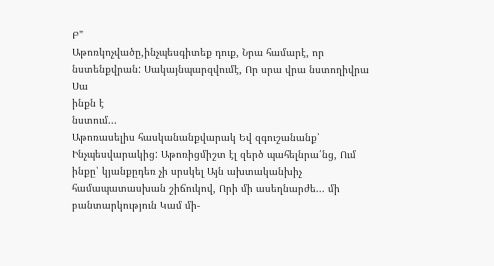Բ"
Աթոռկոչվածը,ինչպեսգիտեք դուք, Նրա համարէ, որ նստենքվրան: Սակայնպարզվումէ, Որ սրա վրա նստողիվրա Սա
ինքն է
նստում...
Աթոռասելիս հասկանանքվարակ Եվ զգուշանանք՝ Ինչպեսվարակից: Աթոռիցմիշտ էլ զերծ պահելնրա՛նց, Ում ինքը՝ կյանքըդեռ չի սրսկել Այն ախտականխիչ համապատասխան շիճուկով, Որի մի ասեղնարժե... մի բանտարկություն Կամ մի-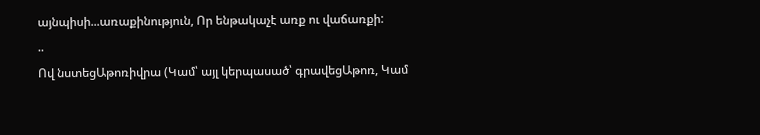այնպիսի...առաքինություն, Որ ենթակաչէ առք ու վաճառքի:
..
Ով նստեցԱթոռիվրա (Կամ՝ այլ կերպասած՝ գրավեցԱթոռ, Կամ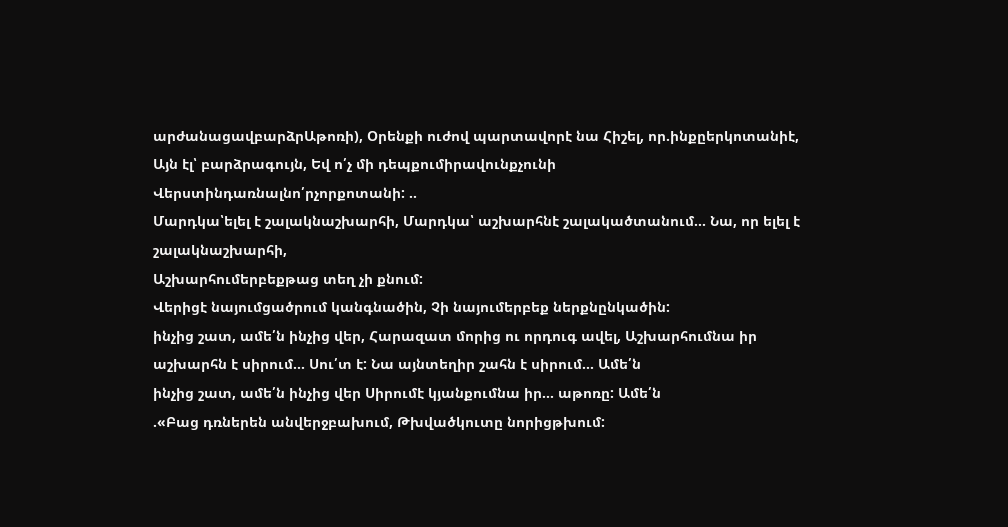արժանացավբարձրԱթոռի), Օրենքի ուժով պարտավորէ նա Հիշել, որ.ինքըերկոտանիէ, Այն էլ՝ բարձրագույն, Եվ ո՛չ մի դեպքումիրավունքչունի Վերստինդառնալնո՛րչորքոտանի: ..
Մարդկա՝ելել է շալակնաշխարհի, Մարդկա՝ աշխարհնէ շալակածտանում... Նա, որ ելել է շալակնաշխարհի,
Աշխարհումերբեքթաց տեղ չի քնում:
Վերիցէ նայումցածրում կանգնածին, Չի նայումերբեք ներքնընկածին:
ինչից շատ, ամե՛ն ինչից վեր, Հարազատ մորից ու որդուգ ավել, Աշխարհումնա իր աշխարհն է սիրում... Սու՛տ է: Նա այնտեղիր շահն է սիրում... Ամե՛ն
ինչից շատ, ամե՛ն ինչից վեր Սիրումէ կյանքումնա իր... աթոռը: Ամե՛ն
.«Բաց դռներեն անվերջբախում, Թխվածկուտը նորիցթխում: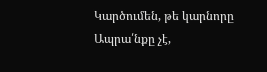Կարծումեն, թե կարնորը
Ապրա՛նքը չէ,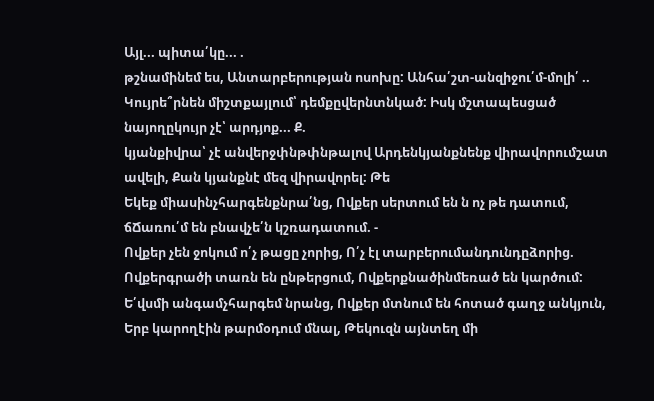Այլ... պիտա՛կը... .
թշնամինեմ ես, Անտարբերության ոսոխը: Անհա՛շտ-անզիջու՛մ-մոլի՛ ..
Կույրե՞րնեն միշտքայլում՝ դեմքըվերնտնկած: Իսկ մշտապեսցած նայողըկույր չէ՝ արդյոք... Ք.
կյանքիվրա՝ չէ անվերջփնթփնթալով Արդենկյանքնենք վիրավորումշատ ավելի, Քան կյանքնէ մեզ վիրավորել: Թե
Եկեք միասինչհարգենքնրա՛նց, Ովքեր սերտում են ն ոչ թե դատում, ճՃառու՛մ են բնավչե՛ն կշռադատում. -
Ովքեր չեն ջոկում ո՛չ թացը չորից, Ո՛չ էլ տարբերումանդունդըձորից. Ովքերգրածի տառն են ընթերցում, Ովքերքնածինմեռած են կարծում:
Ե՛վսմի անգամչհարգեմ նրանց, Ովքեր մտնում են հոտած գաղջ անկյուն, Երբ կարողէին թարմօդում մնալ, Թեկուզն այնտեղ մի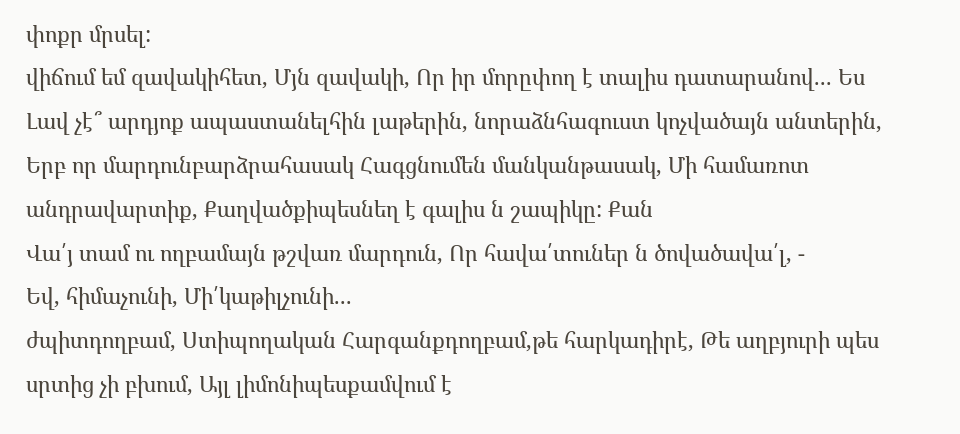փոքր մրսել:
վիճում եմ զավակիհետ, Մյն զավակի, Որ իր մորըփող է տալիս դատարանով... Ես
Լավ չէ՞ արդյոք ապաստանելհին լաթերին, նորաձնհագուստ կոչվածայն անտերին, Երբ որ մարդունբարձրահասակ Հագցնումեն մանկանթասակ, Մի համառոտ անդրավարտիք, Քաղվածքիպեսնեղ է գալիս ն շապիկը: Քան
Վա՛յ տամ ու ողբամայն թշվառ մարդուն, Որ հավա՛տուներ ն ծովածավա՛լ, -
Եվ, հիմաչունի, Մի՛կաթիլչունի...
ժպիտդողբամ, Ստիպողական Հարգանքդողբամ,թե հարկադիրէ, Թե աղբյուրի պես սրտից չի բխում, Այլ լիմոնիպեսքամվում է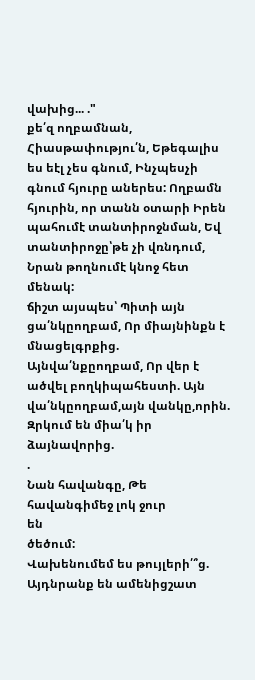վախից... ."
քե՛զ ողբամնան, Հիասթափությու՛ն, Եթեգալիս ես եէլ չես գնում, Ինչպեսչի գնում հյուրը աներես: Ողբամն հյուրին, որ տանն օտարի Իրեն պահումէ տանտիրոջնման, Եվ տանտիրոջը՝թե չի վռնդում, Նրան թողնումէ կնոջ հետ մենակ:
ճիշտ այսպես՝ Պիտի այն ցա՛նկըողբամ, Որ միայնինքն է մնացելգրքից.
Այնվա՛նքըողբամ, Որ վեր է ածվել բողկիպահեստի. Այն վա՛նկըողբամ,այն վանկը,որին. Զրկում են միա՛կ իր ձայնավորից.
.
Նան հավանգը, Թե
հավանգիմեջ լոկ ջուր
են
ծեծում:
Վախենումեմ ես թույլերի՛՞ց. Այդնրանք են ամենիցշատ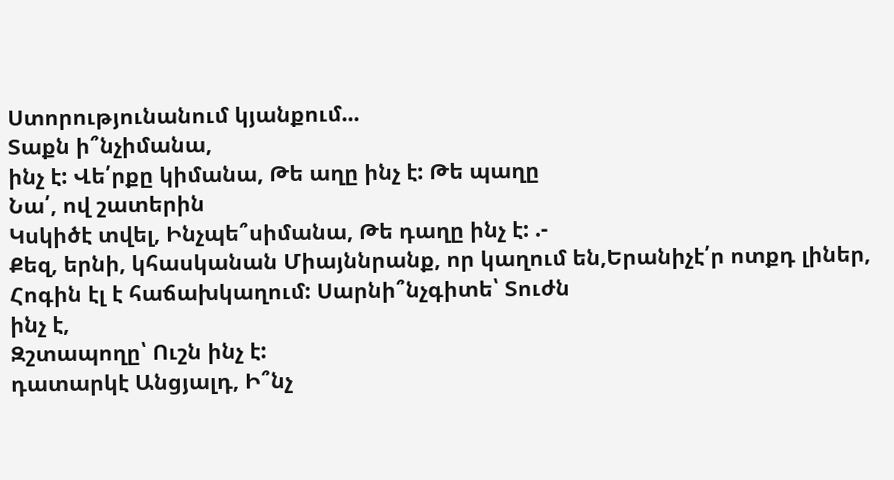Ստորությունանում կյանքում...
Տաքն ի՞նչիմանա,
ինչ է: Վե՛րքը կիմանա, Թե աղը ինչ է: Թե պաղը
Նա՛, ով շատերին
Կսկիծէ տվել, Ինչպե՞սիմանա, Թե դաղը ինչ է: .-
Քեզ, երնի, կհասկանան Միայննրանք, որ կաղում են,Երանիչէ՛ր ոտքդ լիներ, Հոգին էլ է հաճախկաղում: Սարնի՞նչգիտե՝ Տուժն
ինչ է,
Զշտապողը՝ Ուշն ինչ է:
դատարկէ Անցյալդ, Ի՞նչ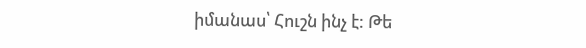իմանաս՝ Հուշն ինչ է: Թե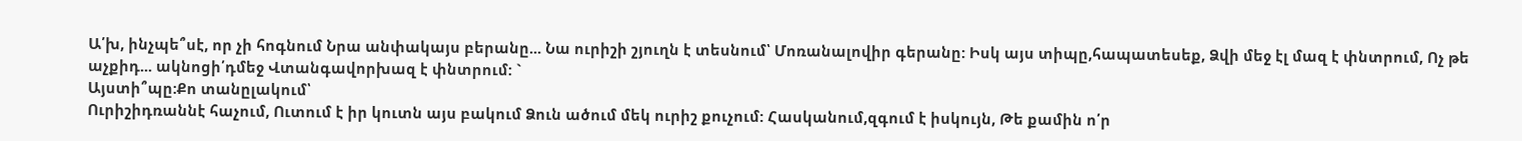Ա՛խ, ինչպե՞սէ, որ չի հոգնում Նրա անփակայս բերանը... Նա ուրիշի շյուղն է տեսնում՝ Մոռանալովիր գերանը: Իսկ այս տիպը,հապատեսեք, Ձվի մեջ էլ մազ է փնտրում, Ոչ թե աչքիդ... ակնոցի՛դմեջ Վտանգավորխազ է փնտրում: `
Այստի՞պը:Քո տանըլակում՝
Ուրիշիդռաննէ հաչում, Ուտում է իր կուտն այս բակում Ձուն ածում մեկ ուրիշ քուչում: Հասկանում,զգում է իսկույն, Թե քամին ո՛ր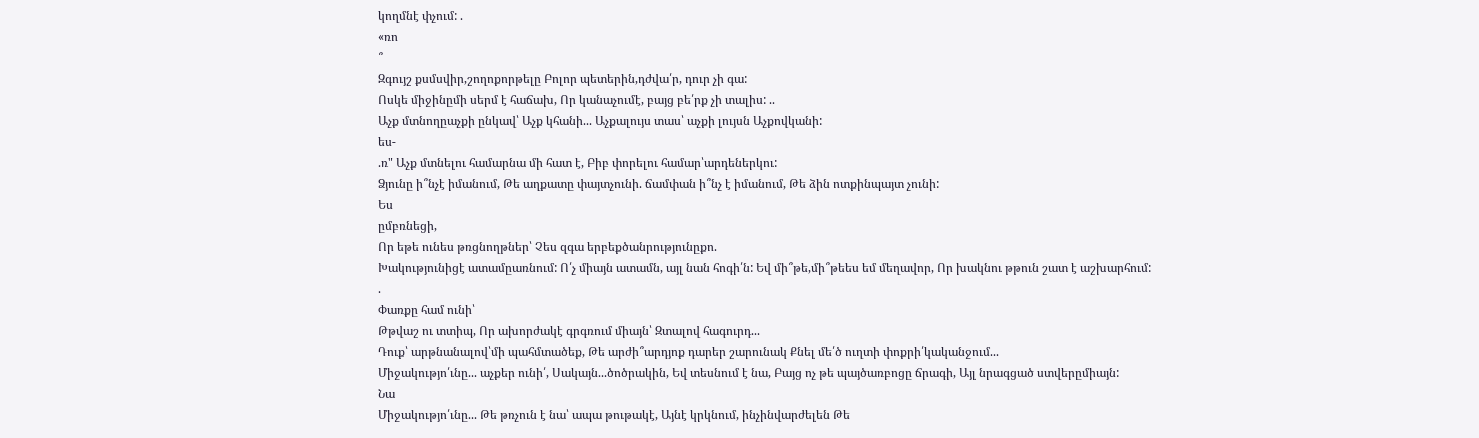կողմնէ փչում: .
«ռո
՞
Զգույշ քսմսվիր,շողոքորթելը Բոլոր պետերին,դժվա՛ր, դուր չի գա:
Ոսկե միջինըմի սերմ է հաճախ, Որ կանաչումէ, բայց բե՛րք չի տալիս: ..
Աչք մտնողըաչքի ընկավ՝ Աչք կհանի... Աչքալույս տաս՝ աչքի լույսն Աչքովկանի:
ես-
.ռ" Աչք մտնելու համարնա մի հատ է, Բիբ փորելու համար՝արդեներկու:
Ձյունը ի՞նչէ իմանում, Թե աղքատը փայտչունի. ճամփան ի՞նչ է իմանում, Թե ձին ոտքինպայտ չունի:
Ես
ըմբռնեցի,
Որ եթե ունես թռցնողթներ՝ Չես զգա երբեքծանրությունըքո.
Խակությունիցէ ատամըառնում: Ո՛չ միայն ատամն, այլ նան հոգի՛ն: Եվ մի՞թե,մի՞թեես եմ մեղավոր, Որ խակնու թթուն շատ է աշխարհում:
.
Փառքը համ ունի՝
Թթվաշ ու տտիպ, Որ ախորժակէ գրգռում միայն՝ Զտալով հագուրդ...
Դուք՝ արթնանալով՝մի պահմտածեք, Թե արժի՞արդյոք դարեր շարունակ Քնել մե՛ծ ուղտի փոքրի՛կականջում...
Միջակությո՛ւնը... աչքեր ունի՛, Սակայն...ծոծրակին, Եվ տեսնում է նա, Բայց ոչ թե պայծառբոցը ճրագի, Այլ նրագցած ստվերըմիայն:
Նա
Միջակությո՛ւնը... Թե թռչուն է նա՝ ապա թութակէ, Այնէ կրկնում, ինչինվարժելեն Թե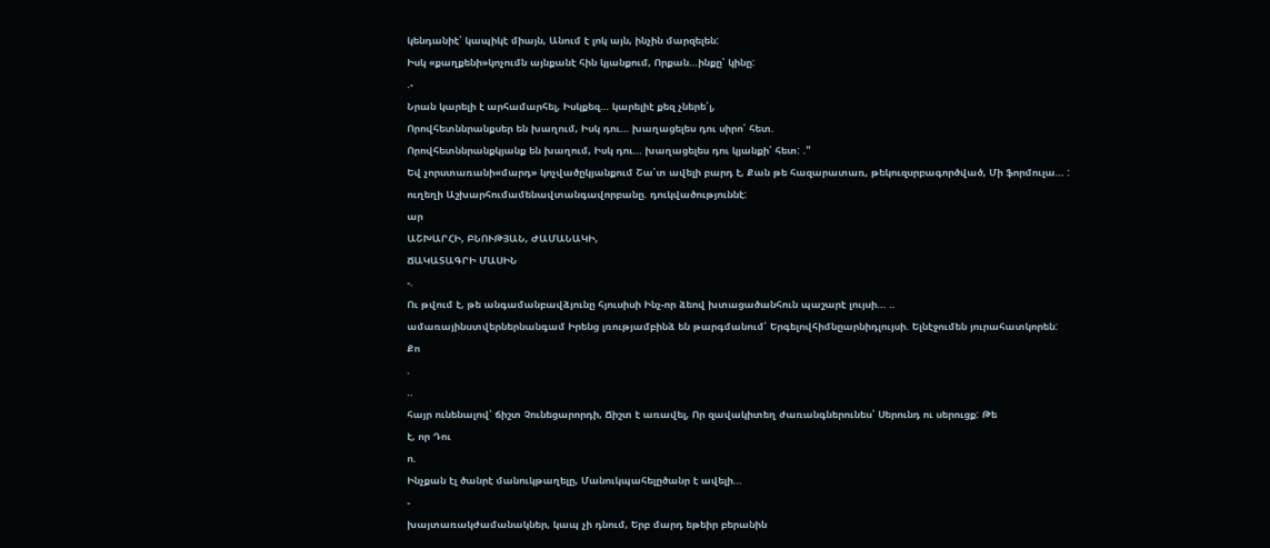կենդանիէ՝ կապիկէ միայն, Անում է լոկ այն, ինչին մարզելեն:
Իսկ «քաղքենի»կոչումն այնքանէ հին կյանքում, Որքան...ինքը՝ կինը:
.-
Նրան կարելի է արհամարհել, Իսկքեզ... կարելիէ քեզ չներե՛լ,
Որովհետննրանքսեր են խաղում, Իսկ դու... խաղացելես դու սիրո՛ հետ.
Որովհետննրանքկյանք են խաղում, Իսկ դու... խաղացելես դու կյանքի՛ հետ: ."
Եվ չորստառանի«մարդ» կոչվածըկյանքում Շա՛տ ավելի բարդ է, Քան թե հազարատառ, թեկուզսրբագործված, Մի ֆորմուլա... :
ուղեղի Աշխարհումամենավտանգավորբանը. դուկվածություննէ:
ար
ԱՇԽԱՐՀԻ, ԲՆՈՒԹՅԱՆ, ԺԱՄԱՆԱԿԻ,
ՃԱԿԱՏԱԳՐԻ ՄԱՍԻՆ
-.
Ու թվում է, թե անգամանբավձյունը հյուսիսի Ինչ-որ ձեով խտացածանհուն պաշարէ լույսի... ..
ամառայինստվերներնանգամ Իրենց լռությամբինձ են թարգմանում՝ Երգելովհիմնըարնիդլույսի. Ելնէջումեն յուրահատկորեն:
Քո
.
..
հայր ունենալով՝ ճիշտ Չունեցարորդի, Ճիշտ է առավել, Որ զավակիտեղ ժառանգներունես՝ Սերունդ ու սերուցք: Թե
է, որ Դու
ո.
Ինչքան էլ ծանրէ մանուկթաղելը, Մանուկպահելըծանր է ավելի...
-
խայտառակժամանակներ, կապ չի դնում, Երբ մարդ եթեիր բերանին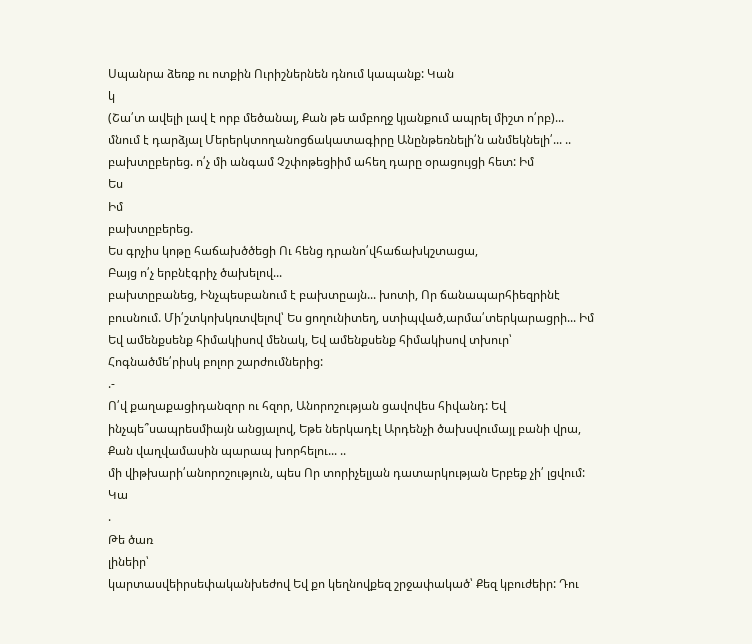Սպանրա ձեռք ու ոտքին Ուրիշներնեն դնում կապանք: Կան
կ
(Շա՛տ ավելի լավ է որբ մեծանալ, Քան թե ամբողջ կյանքում ապրել միշտ ո՛րբ)...
մնում է դարձյալ Մերերկտողանոցճակատագիրը Անընթեռնելի՛ն անմեկնելի՛... ..
բախտըբերեց. ո՛չ մի անգամ Չշփոթեցիիմ ահեղ դարը օրացույցի հետ: Իմ
Ես
Իմ
բախտըբերեց.
Ես գրչիս կոթը հաճախծծեցի Ու հենց դրանո՛վհաճախկշտացա,
Բայց ո՛չ երբնէգրիչ ծախելով...
բախտըբանեց, Ինչպեսբանում է բախտըայն... խոտի, Որ ճանապարհիեզրինէ բուսնում. Մի՛շտկոխկռտվելով՝ Ես ցողունիտեղ, ստիպված,արմա՛տերկարացրի... Իմ
Եվ ամենքսենք հիմակիսով մենակ, Եվ ամենքսենք հիմակիսով տխուր՝ Հոգնածմե՛րիսկ բոլոր շարժումներից:
.-
Ո՛վ քաղաքացիդանզոր ու հզոր, Անորոշության ցավովես հիվանդ: Եվ ինչպե՞սապրեսմիայն անցյալով, Եթե ներկադէլ Արդենչի ծախսվումայլ բանի վրա, Քան վաղվամասին պարապ խորհելու... ..
մի վիթխարի՛անորոշություն, պես Որ տորիչելյան դատարկության Երբեք չի՛ լցվում: Կա
.
Թե ծառ
լինեիր՝
կարտասվեիրսեփականխեժով Եվ քո կեղնովքեզ շրջափակած՝ Քեզ կբուժեիր: Դու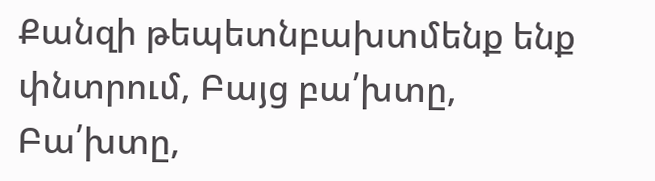Քանզի թեպետնբախտմենք ենք փնտրում, Բայց բա՛խտը,
Բա՛խտը,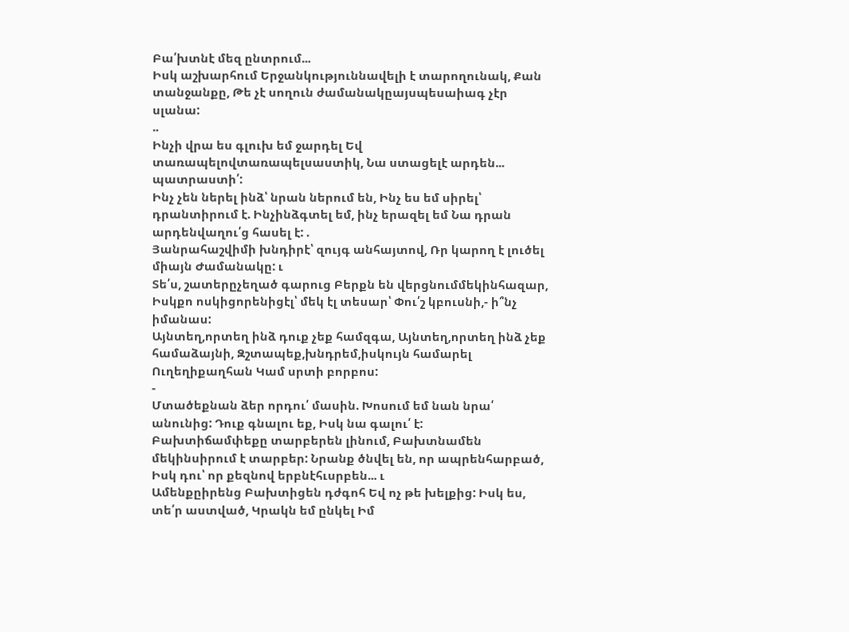Բա՛խտնէ մեզ ընտրում...
Իսկ աշխարհում Երջանկություննավելի է տարողունակ, Քան տանջանքը, Թե չէ սողուն ժամանակըայսպեսաիագ չէր սլանա:
..
Ինչի վրա ես գլուխ եմ ջարդել Եվ տառապելովտառապելսաստիկ, Նա ստացելէ արդեն... պատրաստի՛:
Ինչ չեն ներել ինձ՝ նրան ներում են, Ինչ ես եմ սիրել՝ դրանտիրում է. Ինչինձգտել եմ, ինչ երազել եմ Նա դրան արդենվաղու՛ց հասել է: .
Յանրահաշվիմի խնդիրէ՝ զույգ անհայտով, Ռր կարող է լուծել միայն Ժամանակը: ւ
Տե՛ս, շատերըչեղած գարուց Բերքն են վերցնումմեկինհազար, Իսկքո ոսկիցորենիցէլ՝ մեկ էլ տեսար՝ Փու՛շ կբուսնի,- ի՞նչ իմանաս:
Այնտեղ,որտեղ ինձ դուք չեք համզգա, Այնտեղ,որտեղ ինձ չեք համաձայնի, Զշտապեք,խնդրեմ,իսկույն համարել Ուղեղիքաղհան Կամ սրտի բորբոս:
-
Մտածեքնան ձեր որդու՛ մասին. Խոսում եմ նան նրա՛ անունից: Դուք գնալու եք, Իսկ նա գալու՛ է:
Բախտիճամփեքը տարբերեն լինում, Բախտնամեն մեկինսիրում է տարբեր: Նրանք ծնվել են, որ ապրենհարբած, Իսկ դու՝ որ քեզնով երբնէհւսրբեն... ւ
Ամենքըիրենց Բախտիցեն դժգոհ Եվ ոչ թե խելքից: Իսկ ես, տե՛ր աստված, Կրակն եմ ընկել Իմ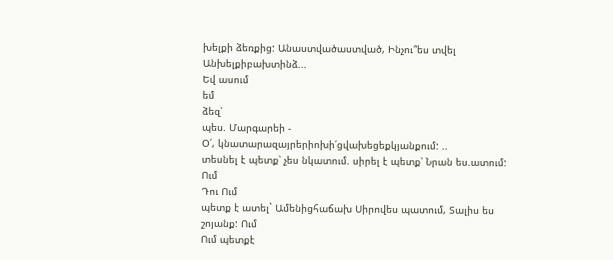խելքի ձեռքից: Անաստվածաստված, Ինչու՞ես տվել Անխելքիբախտինձ...
Եվ ասում
եմ
ձեզ՝
պես. Մարգարեի -
Օ՛, կնատարազայրերիոխի՛ցվախեցեքկյանքում: ..
տեսնել է պետք՝ չես նկատում. սիրել է պետք՝ Նրան ես.ատում: Ում
Դու Ում
պետք է ատել` Ամենիցհաճախ Սիրովես պատում, Տալիս ես շոյանք: Ում
Ում պետքէ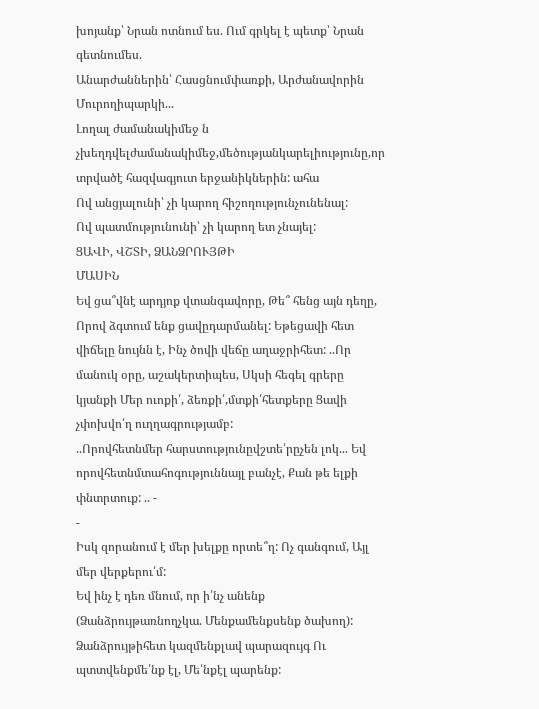խոյանք՝ Նրան ոտնում ես. Ում գրկել է պետք՝ Նրան գետնումես.
Անարժաններին՝ Հասցնումփառքի, Արժանավորին Մուրողիպարկի...
Լողալ ժամանակիմեջ ն չխեղդվելժամանակիմեջ,մեծությանկարելիությունը,որ տրվածէ հազվագյուտ երջանիկներին: ահա
Ով անցյալունի՝ չի կարող հիշողությունչունենալ:
Ով պատմությունունի՝ չի կարող ետ չնայել:
ՑԱՎԻ, ՎՇՏԻ, ՁԱՆՁՐՈՒՅԹԻ
ՄԱՍԻՆ
Եվ ցա՞վնէ արդյոք վտանգավորը, Թե՞ հենց այն դեղը, Որով ձգտում ենք ցավըդարմանել: Եթեցավի հետ վիճելը նույնն է, Ինչ ծովի վեճը աղաջրիհետ: ..Որ մանուկ օրը, աշակերտիպես, Սկսի հեգել գրերը կյանքի Մեր ուոքի՛, ձեռքի՛,մտքի՛հետքերը Ցավի չփոխվո՛ղ ուղղագրությամբ:
..Որովհետնմեր հարստությունըվշտե՛րըչեն լոկ... Եվ որովհետնմտահոգություննայլ բանչէ, Քան թե ելքի փնտրտուք: .. -
-
Իսկ զորանում է մեր խելքը որտե՞ղ: Ոչ գանգում, Այլ մեր վերքերու՛մ:
Եվ ինչ է դեռ մնում, որ ի՛նչ անենք (Ձանձրույթառնողչկա. Մենքամենքսենք ծախող): Ձանձրույթիհետ կազմենքլավ պարազույգ Ու պտտվենքմե՛նք էլ, Մե՛նքէլ պարենք: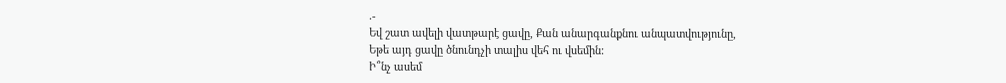.-
Եվ շատ ավելի վատթարէ ցավը, Քան անարգանքնու անպատվությունը,
Եթե այդ ցավը ծնունդչի տալիս վեհ ու վսեմին:
Ի՞նչ ասեմ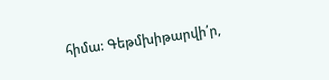հիմա: Գեթմխիթարվի՛ր,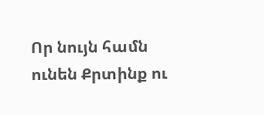Որ նույն համն ունեն Քրտինք ու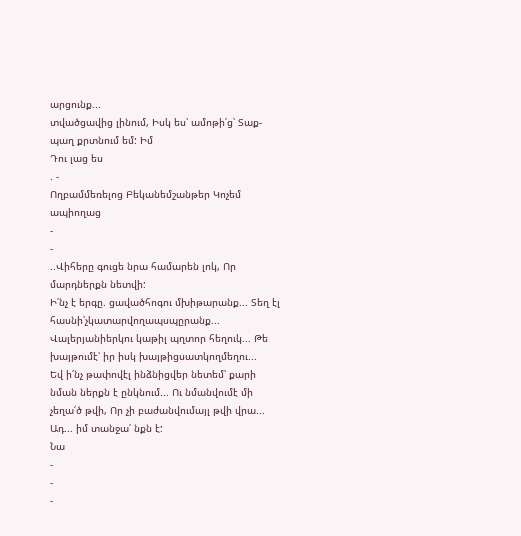արցունք...
տվածցավից լինում, Իսկ ես՝ ամոթի՛ց՝ Տաք-պաղ քրտնում եմ: Իմ
Դու լաց ես
. -
Ողբամմեռելոց Բեկանեմշանթեր Կոչեմ ապիողաց
-
-
..Վիհերը գուցե նրա համարեն լոկ, Որ մարդներքն նետվի:
Ի՛նչ է երգը. ցավածհոգու մխիթարանք... Տեղ էլ հասնի՝չկատարվողապսպըրանք... Վալերյանիերկու կաթիլ պղտոր հեղուկ... Թե խայթումէ՝ իր իսկ խայթիցսատկողմեղու...
Եվ ի՛նչ թափովէլ ինձնիցվեր նետեմ՝ քարի նման ներքն է ընկնում... Ու նմանվումէ մի չեղա՛ծ թվի, Որ չի բաժանվումայլ թվի վրա... Ադ... իմ տանջա՛ նքն է:
Նա
-
-
-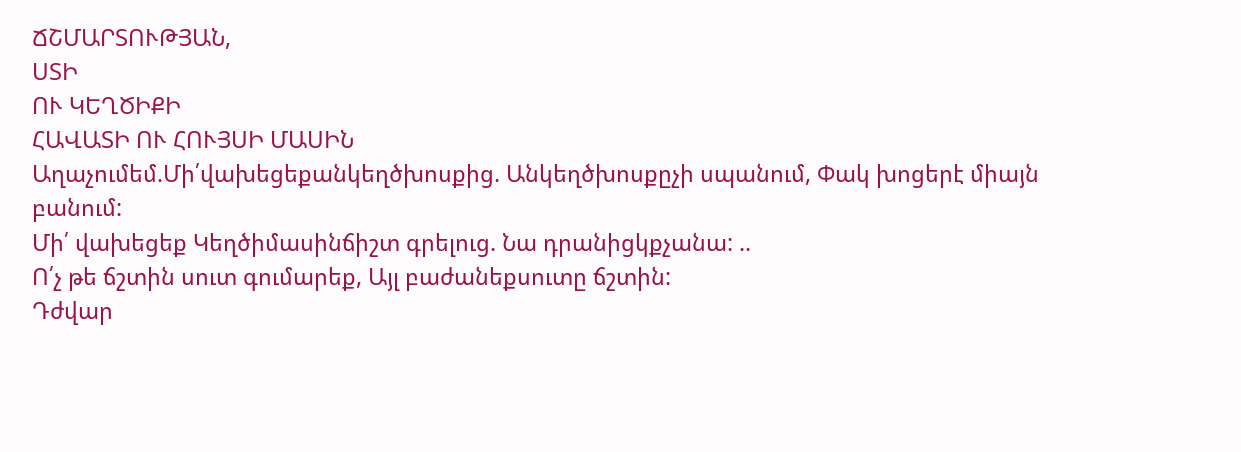ՃՇՄԱՐՏՈՒԹՅԱՆ,
ՍՏԻ
ՈՒ ԿԵՂԾԻՔԻ
ՀԱՎԱՏԻ ՈՒ ՀՈՒՅՍԻ ՄԱՍԻՆ
Աղաչումեմ.Մի՛վախեցեքանկեղծխոսքից. Անկեղծխոսքըչի սպանում, Փակ խոցերէ միայն բանում:
Մի՛ վախեցեք Կեղծիմասինճիշտ գրելուց. Նա դրանիցկքչանա: ..
Ո՛չ թե ճշտին սուտ գումարեք, Այլ բաժանեքսուտը ճշտին:
Դժվար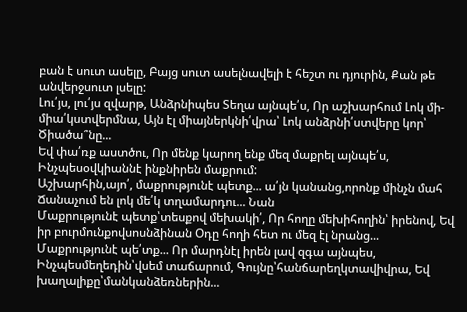բան է սուտ ասելը, Բայց սուտ ասելնավելի է հեշտ ու դյուրին, Քան թե անվերջսուտ լսելը:
Լու՛յս, լու՛յս զվարթ, Անձրնիպես Տեղա այնպե՛ս, Որ աշխարհում Լոկ մի-միա՛կստվերմնա, Այն էլ միայներկնի՛վրա՝ Լոկ անձրնի՛ստվերը կոր՝ Ծիածա՞նը...
Եվ փա՛ռք աստծու, Որ մենք կարող ենք մեզ մաքրել այնպե՛ս, Ինչպեսօվկիաննէ ինքնիրեն մաքրում:
Աշխարհին,այո՛, մաքրությունէ պետք... ա՛յն կանանց,որոնք մինչն մահ Ճանաչում են լոկ մե՛կ տղամարդու... Նան
Մաքրությունէ պետք՝տեսքով մեխակի՛, Որ հողը մեխիհողին՝ իրենով, Եվ իր բուրմունքովսոսնձինան Օդը հողի հետ ու մեզ էլ նրանց...
Մաքրությունէ պե՛տք... Որ մարդնէլ իրեն լավ զգա այնպես, Ինչպեսմեղեդին՝վսեմ տաճարում, Գույնը՝հանճարեղկտավիվրա, Եվ խաղալիքը՝մանկանձեռներին...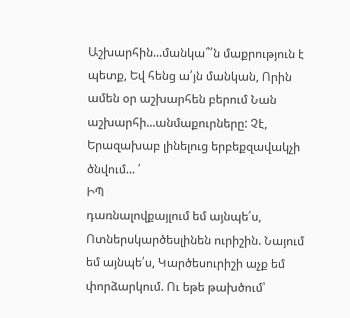Աշխարհին...մանկա՞՛ն մաքրություն է պետք, Եվ հենց ա՛յն մանկան, Որին ամեն օր աշխարհեն բերում Նան աշխարհի...անմաքուրները: Չէ,
Երազախաբ լինելուց երբեքզավակչի ծնվում... ՛
ԻՊ
դառնալովքայլում եմ այնպե՛ս, Ոտներսկարծեսլինեն ուրիշին. Նայում եմ այնպե՛ս, Կարծեսուրիշի աչք եմ փորձարկում. Ու եթե թախծում՝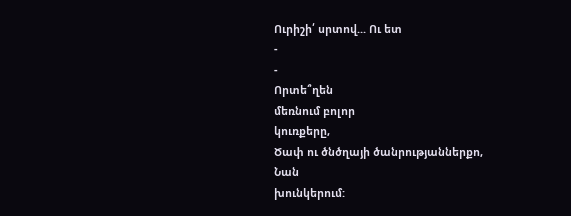Ուրիշի՛ սրտով... Ու ետ
-
-
Որտե՞ղեն
մեռնում բոլոր
կուռքերը,
Ծափ ու ծնծղայի ծանրությաններքո,
Նան
խունկերում: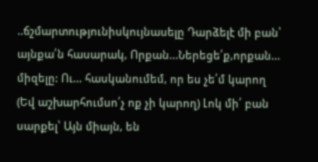..ճշմարտությունիսկույնասելը Դարձելէ մի բան՝ այնքա՛ն հասարակ, Որքան...Ներեցե՛ք,որքան... միզելը: Ու... հասկանումեմ, որ ես չե՛մ կարող (Եվ աշխարհումսո՛չ ոք չի կարող) Լոկ մի՛ բան սարքել՝ Այն միայն, են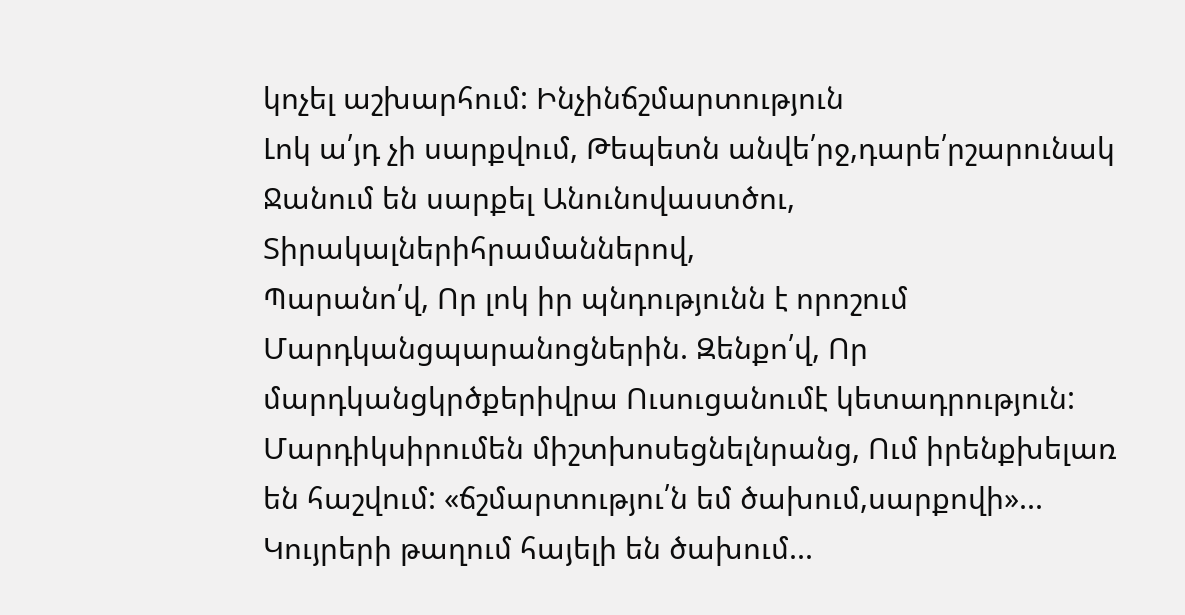կոչել աշխարհում: Ինչինճշմարտություն
Լոկ ա՛յդ չի սարքվում, Թեպետն անվե՛րջ,դարե՛րշարունակ Ջանում են սարքել Անունովաստծու, Տիրակալներիհրամաններով,
Պարանո՛վ, Որ լոկ իր պնդությունն է որոշում Մարդկանցպարանոցներին. Զենքո՛վ, Որ մարդկանցկրծքերիվրա Ուսուցանումէ կետադրություն:
Մարդիկսիրումեն միշտխոսեցնելնրանց, Ում իրենքխելառ են հաշվում: «ճշմարտությու՛ն եմ ծախում,սարքովի»... Կույրերի թաղում հայելի են ծախում...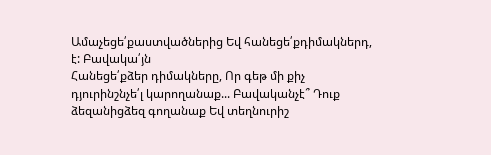Ամաչեցե՛քաստվածներից Եվ հանեցե՛քդիմակներդ,
է: Բավակա՛յն
Հանեցե՛քձեր դիմակները, Որ գեթ մի քիչ դյուրինշնչե՛լ կարողանաք... Բավականչէ՞ Դուք ձեզանիցձեզ գողանաք Եվ տեղնուրիշ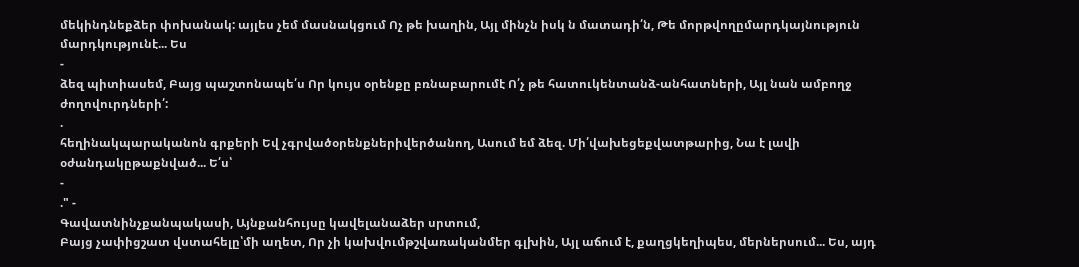մեկինդնեքձեր փոխանակ: այլես չեմ մասնակցում Ոչ թե խաղին, Այլ մինչն իսկ ն մատադի՛ն, Թե մորթվողըմարդկայնություն մարդկությունէ... Ես
-
ձեզ պիտիասեմ, Բայց պաշտոնապե՛ս Որ կույս օրենքը բռնաբարումէ Ո՛չ թե հատուկենտանձ-անհատների, Այլ նան ամբողջ ժողովուրդների՛:
.
հեղինակպարականոն գրքերի Եվ չգրվածօրենքներիվերծանող, Ասում եմ ձեզ. Մի՛վախեցեքվատթարից, Նա է լավի օժանդակըթաքնված... Ե՛ս՝
-
." -
Գավատնինչքանպակասի, Այնքանհույսը կավելանաձեր սրտում,
Բայց չափիցշատ վստահելը՝մի աղետ, Որ չի կախվումթշվառականմեր գլխին, Այլ աճում է, քաղցկեղիպես, մերներսում... Ես, այդ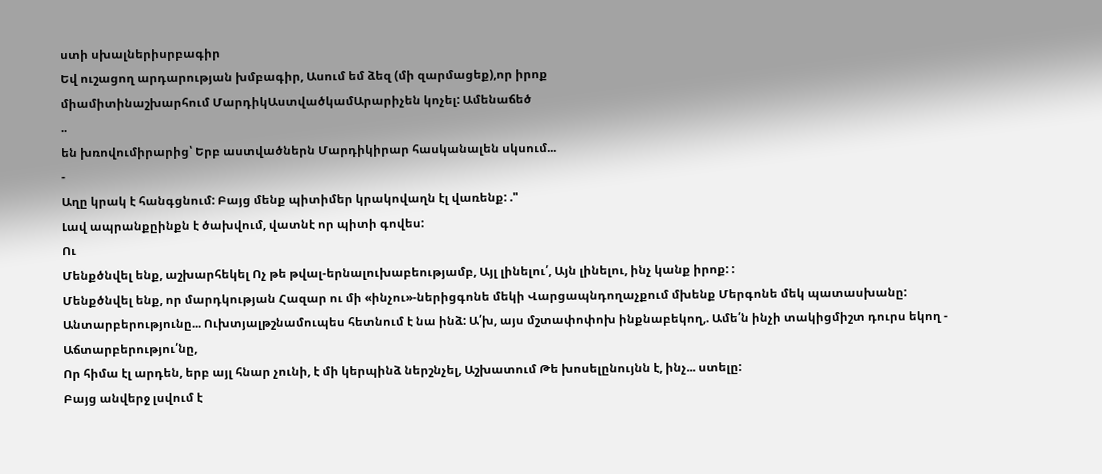ստի սխալներիսրբագիր
Եվ ուշացող արդարության խմբագիր, Ասում եմ ձեզ (մի զարմացեք),որ իրոք
միամիտինաշխարհում ՄարդիկԱստվածկամԱրարիչեն կոչել: Ամենաճեծ
..
են խռովումիրարից՝ Երբ աստվածներն Մարդիկիրար հասկանալեն սկսում...
-
Աղը կրակ է հանգցնում: Բայց մենք պիտիմեր կրակովաղն էլ վառենք: ."
Լավ ապրանքըինքն է ծախվում, վատնէ որ պիտի գովես:
Ու
Մենքծնվել ենք, աշխարհեկել Ոչ թե թվալ-երնալուխաբեությամբ, Այլ լինելու՛, Այն լինելու, ինչ կանք իրոք: :
Մենքծնվել ենք, որ մարդկության Հազար ու մի «ինչու»-ներիցգոնե մեկի Վարցապնդողաչքում մխենք Մերգոնե մեկ պատասխանը:
Անտարբերությունը... Ուխտյալթշնամուպես հետնում է նա ինձ: Ա՛խ, այս մշտափոփոխ ինքնաբեկող,. Ամե՛ն ինչի տակիցմիշտ դուրս եկող -
Աճտարբերությու՛նը,
Որ հիմա էլ արդեն, երբ այլ հնար չունի, է մի կերպինձ ներշնչել, Աշխատում Թե խոսելընույնն է, ինչ... ստելը:
Բայց անվերջ լսվում է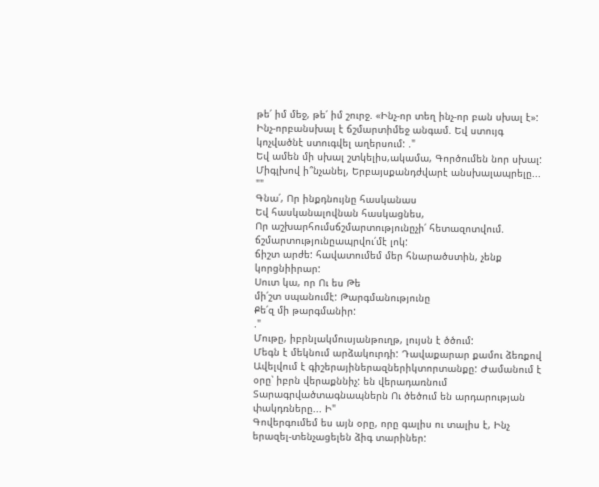թե՛ իմ մեջ, թե՛ իմ շուրջ. «Ինչ-որ տեղ ինչ-որ բան սխալ է»: Ինչ-որբանսխալ է ճշմարտիմեջ անգամ. Եվ ստույգ կոչվածնէ ստուգվել աղերսում: ."
Եվ ամեն մի սխալ շտկելիս,ակամա, Գործումեն նոր սխալ:
Միգլխով ի՞նչանել, Երբայսքանդժվարէ անսխալապրելը... ""
Գնա՛, Որ ինքդնույնը հասկանաս
Եվ հասկանալովնան հասկացնես,
Որ աշխարհումսճշմարտությունըչի՛ հետազոտվում. ճշմարտությունըապրվու՛մէ լոկ:
ճիշտ արժե: հավատումեմ մեր հնարածստին, չենք կորցնիիրար:
Սուտ կա, որ Ու ես Թե
մի՛շտ սպանումէ: Թարգմանությունը
Քե՛զ մի թարգմանիր:
."
Մութը, իբրնլակմուսյանթուղթ, լույսն է ծծում:
Մեգն է մեկնում արձակուրդի: Դավաքարար քամու ձեռքով Ավելվում է գիշերայիներազներիկտորտանքը: Ժամանում է օրը՝ իբրն վերաքննիչ: են վերադառնում Տարագրվածտագնապներն Ու ծեծում են արդարության փակդռները... Ի"
Գովերգումեմ ես այն օրը, որը գալիս ու տալիս է, Ինչ երազել-տենչացելեն ձիգ տարիներ: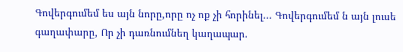Գովերգումեմ ես այն նորը,որը ոչ ոք չի հորինել... Գովերգումեմ ն այն լուսե գաղափարը, Որ չի դառնումնեղ կաղապար.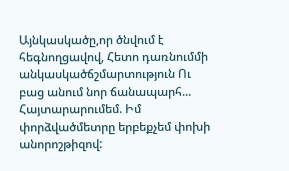Այնկասկածը,որ ծնվում է հեգնողցավով, Հետո դառնումմի անկասկածճշմարտություն Ու բաց անում նոր ճանապարհ...
Հայտարարումեմ. Իմ փորձվածմետրը երբեքչեմ փոխի անորոշթիզով: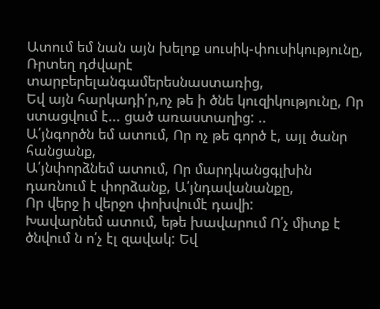Ատում եմ նան այն խելոք սուսիկ-փուսիկությունը, Ռրտեղ դժվարէ տարբերելանգամերեսնաստառից,
Եվ այն հարկադի՛ր,ոչ թե ի ծնե կուզիկությունը, Որ ստացվում է... ցած առաստաղից: ..
Ա՛յնգործն եմ ատում, Որ ոչ թե գործ է, այլ ծանր հանցանք,
Ա՛յնփորձնեմ ատում, Որ մարդկանցգլխին դառնում է փորձանք, Ա՛յնդավանանքը,
Որ վերջ ի վերջո փոխվումէ դավի:
Խավարնեմ ատում, եթե խավարում Ո՛չ միտք է ծնվում ն ո՛չ էլ զավակ: Եվ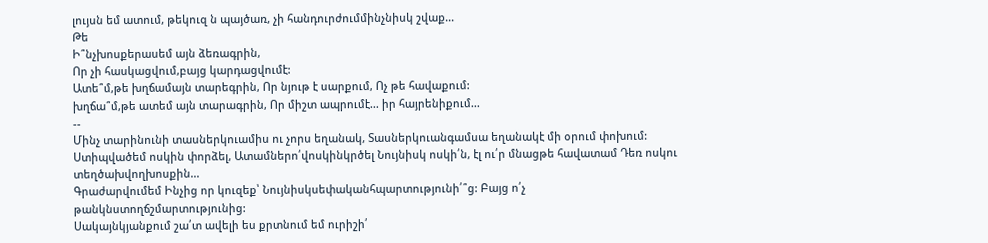լույսն եմ ատում, թեկուզ ն պայծառ, չի հանդուրժումմինչնիսկ շվաք...
Թե
Ի՞նչխոսքերասեմ այն ձեռագրին,
Որ չի հասկացվում,բայց կարդացվումէ:
Ատե՞մ,թե խղճամայն տարեգրին, Որ նյութ է սարքում, Ոչ թե հավաքում:
խղճա՞մ,թե ատեմ այն տարագրին, Որ միշտ ապրումէ... իր հայրենիքում...
--
Մինչ տարինունի տասներկուամիս ու չորս եղանակ, Տասներկուանգամսա եղանակէ մի օրում փոխում:
Ստիպվածեմ ոսկին փորձել, Ատամներո՛վոսկինկրծել Նույնիսկ ոսկի՛ն, էլ ու՛ր մնացթե հավատամ Դեռ ոսկու տեղծախվողխոսքին...
Գրաժարվումեմ Ինչից որ կուզեք՝ Նույնիսկսեփականհպարտությունի՛՞ց: Բայց ո՛չ թանկնստողճշմարտությունից:
Սակայնկյանքում շա՛տ ավելի ես քրտնում եմ ուրիշի՛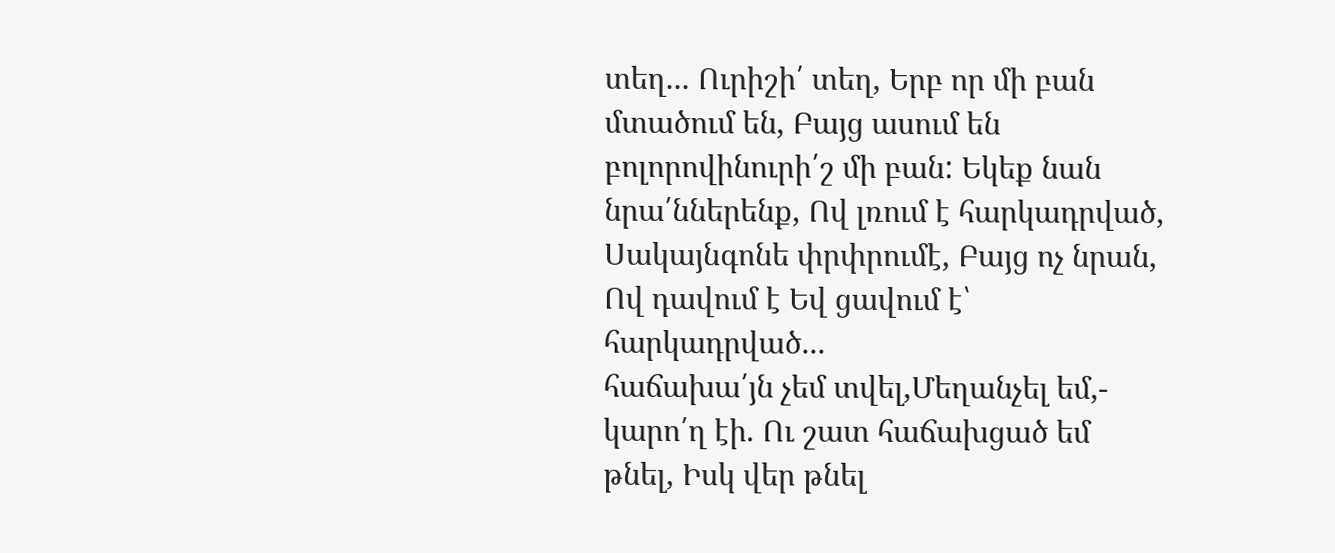տեղ... Ուրիշի՛ տեղ, Երբ որ մի բան մտածում են, Բայց ասում են բոլորովինուրի՛շ մի բան: Եկեք նան նրա՛ններենք, Ով լռում է հարկադրված, Սակայնգոնե փրփրումէ, Բայց ոչ նրան, Ով դավում է Եվ ցավում է՝ հարկադրված...
հաճախա՛յն չեմ տվել,Մեղանչել եմ,- կարո՛ղ էի. Ու շատ հաճախցած եմ թնել, Իսկ վեր թնել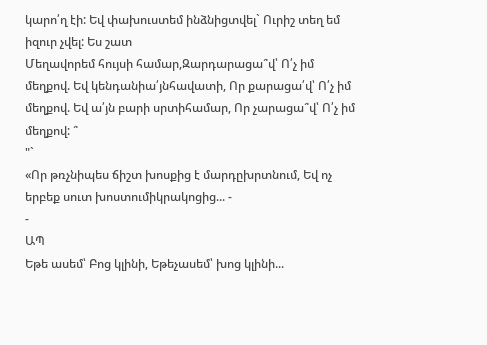կարո՛ղ էի: Եվ փախուստեմ ինձնիցտվել` Ուրիշ տեղ եմ իզուր չվել: Ես շատ
Մեղավորեմ հույսի համար,Զարդարացա՞վ՝ Ո՛չ իմ մեղքով. Եվ կենդանիա՛յնհավատի, Որ քարացա՛վ՝ Ո՛չ իմ մեղքով. Եվ ա՛յն բարի սրտիհամար, Որ չարացա՞վ՝ Ո՛չ իմ մեղքով: ՞
"`
«Որ թռչնիպես ճիշտ խոսքից է մարդըխրտնում, Եվ ոչ երբեք սուտ խոստումիկրակոցից... -
-
ԱՊ
Եթե ասեմ՝ Բոց կլինի, Եթեչասեմ՝ խոց կլինի...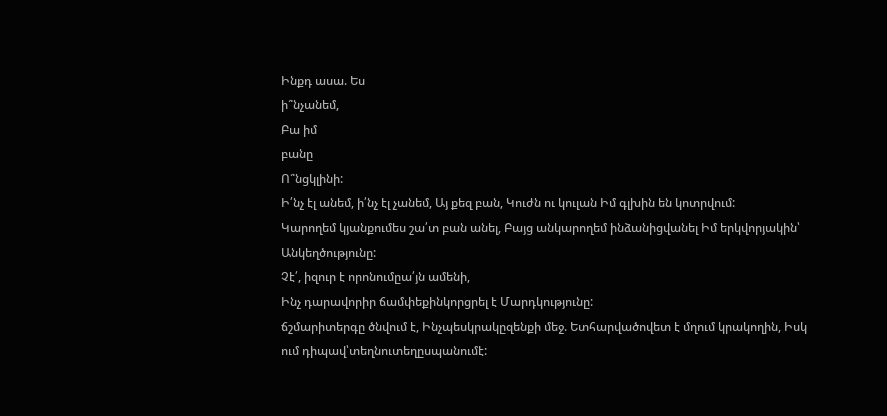Ինքդ ասա. Ես
ի՞նչանեմ,
Բա իմ
բանը
Ո՞նցկլինի:
Ի՛նչ էլ անեմ, ի՛նչ էլ չանեմ, Այ քեզ բան, Կուժն ու կուլան Իմ գլխին են կոտրվում:
Կարողեմ կյանքումես շա՛տ բան անել, Բայց անկարողեմ ինձանիցվանել Իմ երկվորյակին՝ Անկեղծությունը:
Չէ՛, իզուր է որոնումըա՛յն ամենի,
Ինչ դարավորիր ճամփեքինկորցրել է Մարդկությունը:
ճշմարիտերգը ծնվում է, Ինչպեսկրակըզենքի մեջ. Ետհարվածովետ է մղում կրակողին, Իսկ ում դիպավ՝տեղնուտեղըսպանումէ: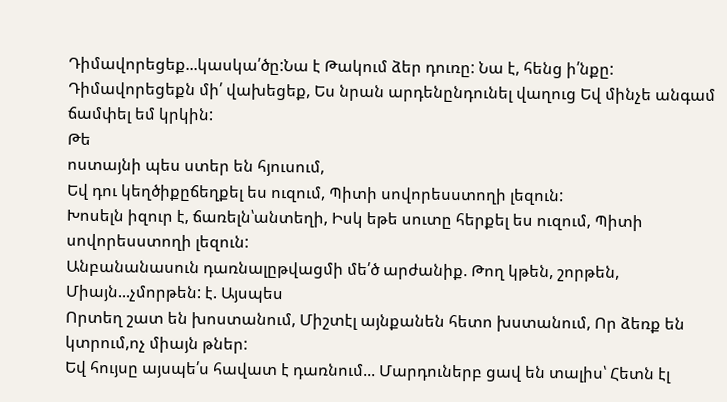Դիմավորեցեք...կասկա՛ծը:Նա է Թակում ձեր դուռը: Նա է, հենց ի՛նքը: Դիմավորեցեքն մի՛ վախեցեք, Ես նրան արդենընդունել վաղուց Եվ մինչե անգամ ճամփել եմ կրկին:
Թե
ոստայնի պես ստեր են հյուսում,
Եվ դու կեղծիքըճեղքել ես ուզում, Պիտի սովորեսստողի լեզուն:
Խոսելն իզուր է, ճառելն՝անտեղի, Իսկ եթե սուտը հերքել ես ուզում, Պիտի սովորեսստողի լեզուն:
Անբանանասուն դառնալըթվացմի մե՛ծ արժանիք. Թող կթեն, շորթեն, Միայն...չմորթեն: է. Այսպես
Որտեղ շատ են խոստանում, Միշտէլ այնքանեն հետո խստանում, Որ ձեռք են կտրում,ոչ միայն թներ:
Եվ հույսը այսպե՛ս հավատ է դառնում... Մարդուներբ ցավ են տալիս՝ Հետն էլ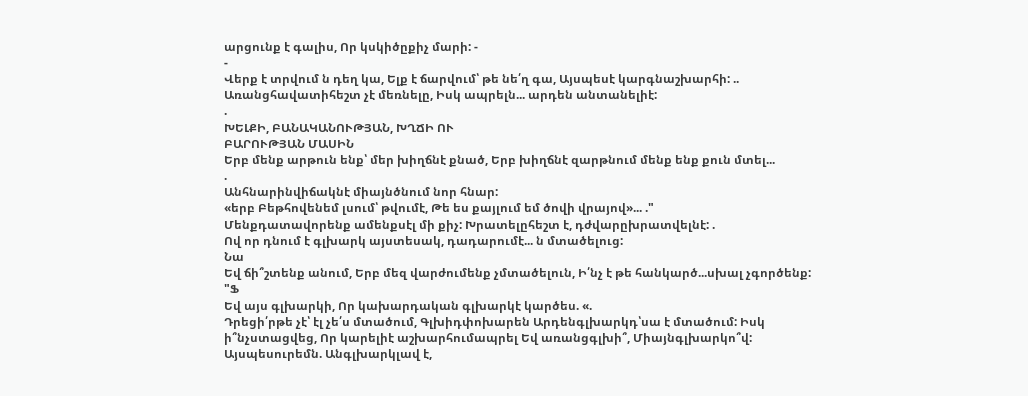արցունք է գալիս, Որ կսկիծըքիչ մարի: -
-
Վերք է տրվում ն դեղ կա, Ելք է ճարվում՝ թե նե՛ղ գա, Այսպեսէ կարգնաշխարհի: ..
Առանցհավատիհեշտ չէ մեռնելը, Իսկ ապրելն... արդեն անտանելիէ:
.
ԽԵԼՔԻ, ԲԱՆԱԿԱՆՈՒԹՅԱՆ, ԽՂՃԻ ՈՒ
ԲԱՐՈՒԹՅԱՆ ՄԱՍԻՆ
Երբ մենք արթուն ենք՝ մեր խիղճնէ քնած, Երբ խիղճնէ զարթնում մենք ենք քուն մտել...
.
Անհնարինվիճակնէ միայնծնում նոր հնար:
«երբ Բեթհովենեմ լսում՝ թվումէ, Թե ես քայլում եմ ծովի վրայով»... ."
Մենքդատավորենք ամենքսէլ մի քիչ: Խրատելըհեշտ է, դժվարըխրատվելնէ: .
Ով որ դնում է գլխարկ այստեսակ, դադարումէ... ն մտածելուց:
Նա
Եվ ճի՞շտենք անում, Երբ մեզ վարժումենք չմտածելուն, Ի՛նչ է թե հանկարծ...սխալ չգործենք:
"Ֆ
Եվ այս գլխարկի, Որ կախարդական գլխարկէ կարծես. «.
Դրեցի՛րթե չէ՝ էլ չե՛ս մտածում, Գլխիդփոխարեն Արդենգլխարկդ՝սա է մտածում: Իսկ ի՞նչստացվեց, Որ կարելիէ աշխարհումապրել Եվ առանցգլխի՞, Միայնգլխարկո՞վ:
Այսպեսուրեմն. Անգլխարկլավ է,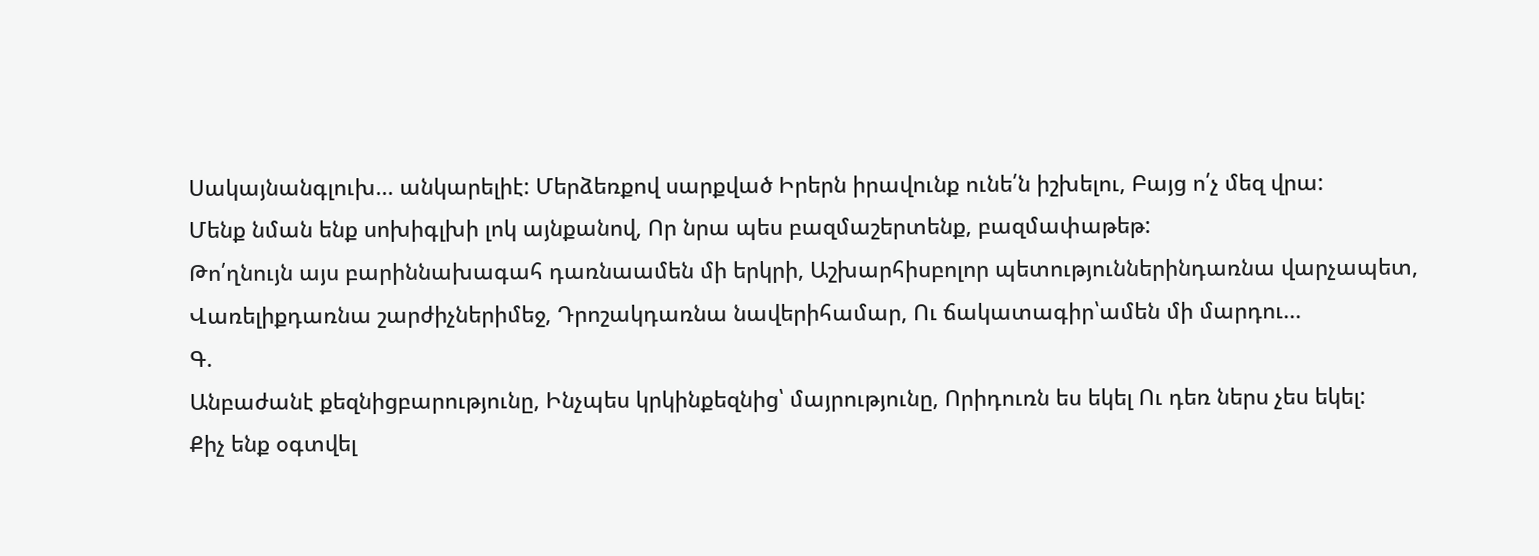Սակայնանգլուխ... անկարելիէ: Մերձեռքով սարքված Իրերն իրավունք ունե՛ն իշխելու, Բայց ո՛չ մեզ վրա:
Մենք նման ենք սոխիգլխի լոկ այնքանով, Որ նրա պես բազմաշերտենք, բազմափաթեթ:
Թո՛ղնույն այս բարիննախագահ դառնաամեն մի երկրի, Աշխարհիսբոլոր պետություններինդառնա վարչապետ, Վառելիքդառնա շարժիչներիմեջ, Դրոշակդառնա նավերիհամար, Ու ճակատագիր՝ամեն մի մարդու...
Գ.
Անբաժանէ քեզնիցբարությունը, Ինչպես կրկինքեզնից՝ մայրությունը, Որիդուռն ես եկել Ու դեռ ներս չես եկել:
Քիչ ենք օգտվել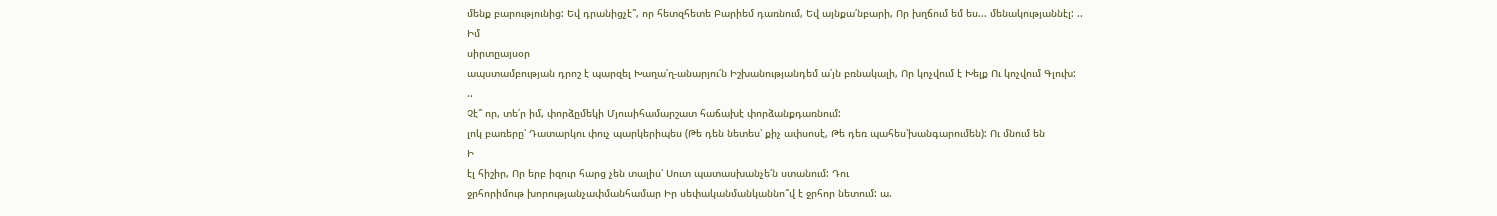մենք բարությունից: Եվ դրանիցչէ՞, որ հետզհետե Բարիեմ դառնում, Եվ այնքա՛նբարի, Որ խղճում եմ ես... մենակությաննէլ: ..
Իմ
սիրտըայսօր
ապստամբության դրոշ է պարզել Խաղա՛ղ-անարյու՛ն Իշխանությանդեմ ա՛յն բռնակալի, Որ կոչվում է Խելք Ու կոչվում Գլուխ:
..
Չէ՞ որ, տե՛ր իմ, փորձըմեկի Մյուսիհամարշատ հաճախէ փորձանքդառնում:
լոկ բառերը՝ Դատարկու փուչ պարկերիպես (Թե դեն նետես՝ քիչ ափսոսէ, Թե դեռ պահես՝խանգարումեն): Ու մնում են
Ի
էլ հիշիր, Որ երբ իզուր հարց չեն տալիս՝ Սուտ պատասխանչե՛ն ստանում: Դու
ջրհորիմութ խորությանչափմանհամար Իր սեփականմանկաննո՞վ է ջրհոր նետում: ա.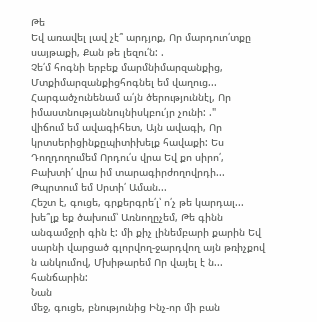Թե
Եվ առավել լավ չէ՞ արդյոք, Որ մարդուո՛տքը սայթաքի, Քան թե լեզու՛ն: .
Չե՛մ հոգնի երբեք մարմնիմարզանքից, Մտքիմարզանքիցհոգնել եմ վաղուց...
Հարգածչունենամ ա՛յն ծերություննէլ, Որ իմաստնությաննույնիսկբու՛յր չունի: ."
վիճում եմ ավագիհետ, Այն ավագի, Որ կրտսերիցինքըպիտիխելք հավաքի: Ես
Դողդողումեմ Որդու՛ս վրա Եվ քո սիրո՛,
Բախտի՛ վրա իմ տարագիրժողովրդի... Թպրտում եմ Սրտի՛ Աման...
Հեշտ է, գուցե, գրքերգրե՛լ՝ ո՛չ թե կարդալ...
խե՞լք եք ծախում՝ Առնողըչեմ, Թե գինն անգամջրի գին է: մի քիչ լինեմբարի քարին Եվ սարնի վարցած գլորվող-ջարդվող այն թռիչքով ն անկումով, Մխիթարեմ Որ վայել է ն... հանճարին:
Նան
մեջ, գուցե, բնությունից Ինչ-որ մի բան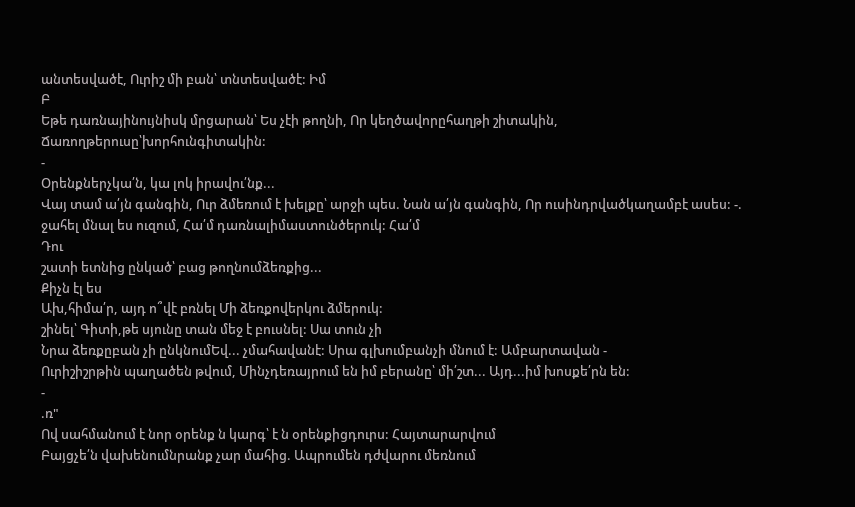անտեսվածէ, Ուրիշ մի բան՝ տնտեսվածէ: Իմ
Բ
Եթե դառնայինույնիսկ մրցարան՝ Ես չէի թողնի, Որ կեղծավորըհաղթի շիտակին, Ճառողթերուսը՝խորհունգիտակին:
-
Օրենքներչկա՛ն, կա լոկ իրավու՛նք...
Վայ տամ ա՛յն գանգին, Ուր ձմեռում է խելքը՝ արջի պես. Նան ա՛յն գանգին, Որ ուսինդրվածկաղամբէ ասես: -.
ջահել մնալ ես ուզում, Հա՛մ դառնալիմաստունծերուկ: Հա՛մ
Դու
շատի ետնից ընկած՝ բաց թողնումձեռքից...
Քիչն էլ ես
Ախ,հիմա՛ր, այդ ո՞վէ բռնել Մի ձեռքովերկու ձմերուկ:
շինել՝ Գիտի,թե սյունը տան մեջ է բուսնել: Սա տուն չի
Նրա ձեռքըբան չի ընկնումԵվ... չմահավանէ: Սրա գլխումբանչի մնում է: Ամբարտավան -
Ուրիշիշրթին պաղածեն թվում, Մինչդեռայրում են իմ բերանը՝ մի՛շտ... Այդ...իմ խոսքե՛րն են:
-
.ռ"
Ով սահմանում է նոր օրենք ն կարգ՝ է ն օրենքիցդուրս: Հայտարարվում
Բայցչե՛ն վախենումնրանք չար մահից. Ապրումեն դժվարու մեռնում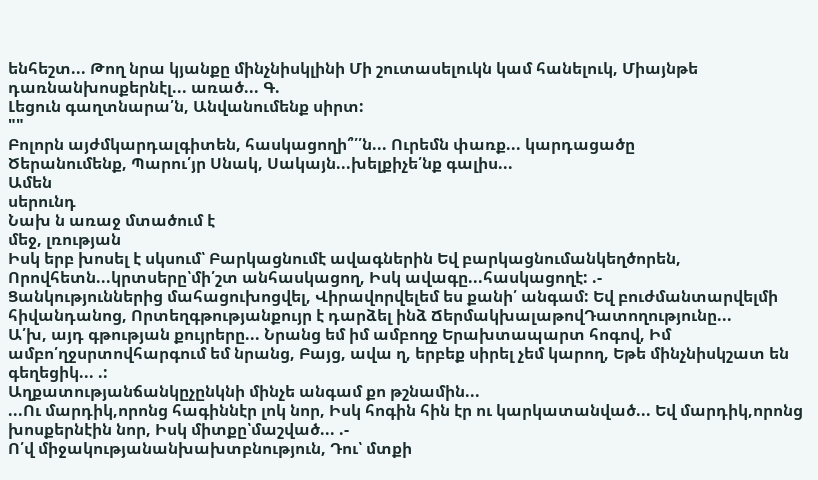ենհեշտ... Թող նրա կյանքը մինչնիսկլինի Մի շուտասելուկն կամ հանելուկ, Միայնթե դառնանխոսքերնէլ... առած... Գ.
Լեցուն գաղտնարա՛ն, Անվանումենք սիրտ:
""
Բոլորն այժմկարդալգիտեն, հասկացողի՞՛՛ն... Ուրեմն փառք... կարդացածը
Ծերանումենք, Պարու՛յր Սնակ, Սակայն...խելքիչե՛նք գալիս...
Ամեն
սերունդ
Նախ ն առաջ մտածում է
մեջ, լռության
Իսկ երբ խոսել է սկսում՝ Բարկացնումէ ավագներին Եվ բարկացնումանկեղծորեն,
Որովհետն...կրտսերը՝մի՛շտ անհասկացող, Իսկ ավագը...հասկացողէ: .-
Ցանկություններից մահացուխոցվել, Վիրավորվելեմ ես քանի՛ անգամ: Եվ բուժմանտարվելմի հիվանդանոց, Որտեղգթությանքույր է դարձել ինձ ՃերմակխալաթովԴատողությունը...
Ա՛խ, այդ գթության քույրերը... Նրանց եմ իմ ամբողջ Երախտապարտ հոգով, Իմ ամբո՛ղջսրտովհարգում եմ նրանց, Բայց, ավա ղ, երբեք սիրել չեմ կարող, Եթե մինչնիսկշատ են գեղեցիկ... .:
Աղքատությանճանկըչընկնի մինչե անգամ քո թշնամին...
...Ու մարդիկ,որոնց հագիննէր լոկ նոր, Իսկ հոգին հին էր ու կարկատանված... Եվ մարդիկ,որոնց խոսքերնէին նոր, Իսկ միտքը՝մաշված... .-
Ո՛վ միջակությանանխախտբնություն, Դու՝ մտքի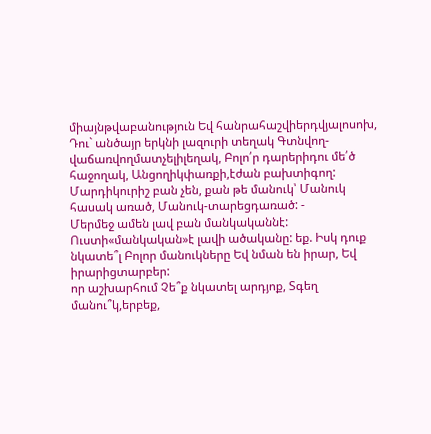միայնթվաբանություն Եվ հանրահաշվիերդվյալոսոխ, Դու` անծայր երկնի լազուրի տեղակ Գտնվող-վաճառվողմատչելիլեղակ, Բոլո՛ր դարերիդու մե՛ծ հաջողակ, Անցողիկփառքի,էժան բախտիգող:
Մարդիկուրիշ բան չեն, քան թե մանուկ՝ Մանուկ հասակ առած, Մանուկ-տարեցդառած: -
Մերմեջ ամեն լավ բան մանկականնէ: Ուստի«մանկական»է լավի ածականը: եք. Իսկ դուք նկատե՞լ Բոլոր մանուկները Եվ նման են իրար, Եվ իրարիցտարբեր:
որ աշխարհում Չե՞ք նկատել արդյոք, Տգեղ մանու՞կ,երբեք,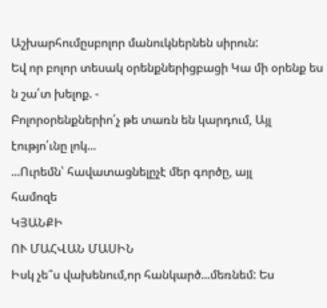Աշխարհումըսբոլոր մանուկներնեն սիրուն:
Եվ որ բոլոր տեսակ օրենքներիցբացի Կա մի օրենք ես ն շա՛տ խելոք. -
Բոլորօրենքներիո՛չ թե տառն են կարդում, Այլ էությո՛ւնը լոկ...
...Ուրեմն՝ հավատացնելըչէ մեր գործը, այլ
համոզե
ԿՅԱՆՔԻ
ՈՒ ՄԱՀՎԱՆ ՄԱՍԻՆ
Իսկ չե՞ս վախենում,որ հանկարծ...մեռնեմ: Ես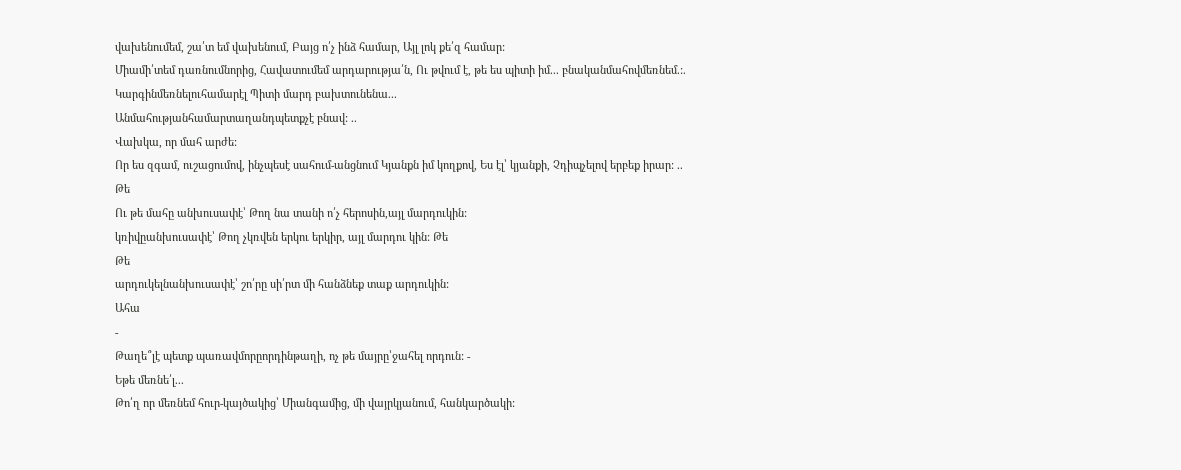վախենումեմ, շա՛տ եմ վախենում, Բայց ո՛չ ինձ համար, Այլ լոկ քե՛զ համար:
Միամի՛տեմ դառնումնորից, Հավատումեմ արդարությա՛ն, Ու թվում է, թե ես պիտի իմ... բնականմահովմեռնեմ.:.
Կարգինմեռնելուհամարէլ Պիտի մարդ բախտունենա...
Անմահությանհամարտաղանդպետքչէ բնավ: ..
Վախկա, որ մահ արժե:
Որ ես զգամ, ուշացումով, ինչպեսէ սահում-անցնում Կյանքն իմ կողքով, Ես էլ՝ կյանքի, Չդիպչելով երբեք իրար: ..
Թե
Ու թե մահը անխուսափէ՝ Թող նա տանի ո՛չ հերոսին,այլ մարդուկին:
կռիվըանխուսափէ՝ Թող չկռվեն երկու երկիր, այլ մարդու կին: Թե
Թե
արդուկելնանխուսափէ՝ շո՛րը սի՛րտ մի հանձնեք տաք արդուկին:
Ահա
-
Թաղե՞լէ պետք պառավմորըորդինթաղի, ոչ թե մայրը՝ջահել որդուն: -
Եթե մեռնե՛լ...
Թո՛ղ որ մեռնեմ հուր-կայծակից՝ Միանգամից, մի վայրկյանում, հանկարծակի: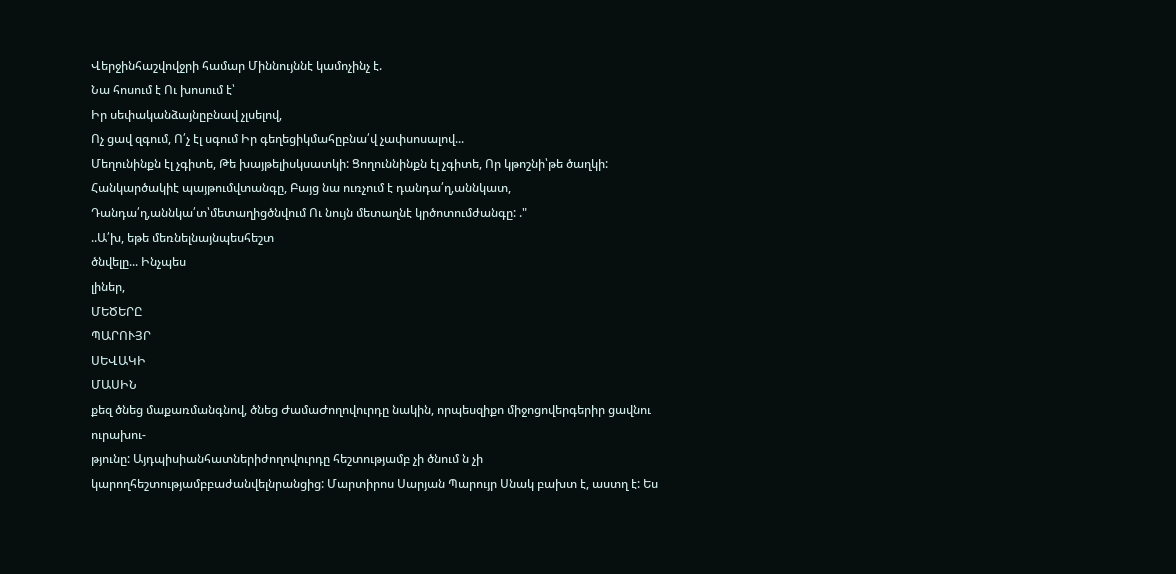Վերջինհաշվովջրի համար Միննույննէ կամոչինչ է.
Նա հոսում է Ու խոսում է՝
Իր սեփականձայնըբնավ չլսելով,
Ոչ ցավ զգում, Ո՛չ էլ սգում Իր գեղեցիկմահըբնա՛վ չափսոսալով...
Մեղունինքն էլ չգիտե, Թե խայթելիսկսատկի: Ցողուննինքն էլ չգիտե, Որ կթոշնի՝թե ծաղկի:
Հանկարծակիէ պայթումվտանգը, Բայց նա ուռչում է դանդա՛ղ,աննկատ, Դանդա՛ղ,աննկա՛տ՝մետաղիցծնվում Ու նույն մետաղնէ կրծոտումժանգը: ."
..Ա՛խ, եթե մեռնելնայնպեսհեշտ
ծնվելը... Ինչպես
լիներ,
ՄԵԾԵՐԸ
ՊԱՐՈՒՅՐ
ՍԵՎԱԿԻ
ՄԱՍԻՆ
քեզ ծնեց մաքառմանգնով, ծնեց ԺամաԺողովուրդը նակին, որպեսզիքո միջոցովերգերիր ցավնու ուրախու-
թյունը: Այդպիսիանհատներիժողովուրդը հեշտությամբ չի ծնում ն չի կարողհեշտությամբբաժանվելնրանցից: Մարտիրոս Սարյան Պարույր Սնակ բախտ է, աստղ է: Ես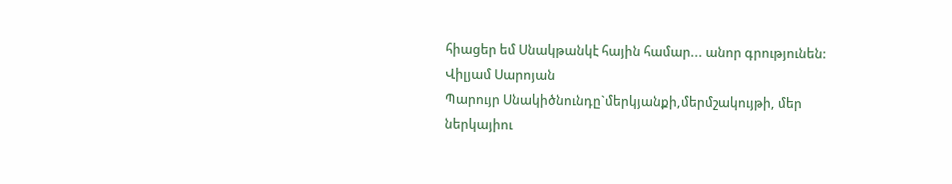հիացեր եմ Սնակթանկէ հային համար... անոր գրությունեն: Վիլյամ Սարոյան
Պարույր Սնակիծնունդը`մերկյանքի,մերմշակույթի, մեր ներկայիու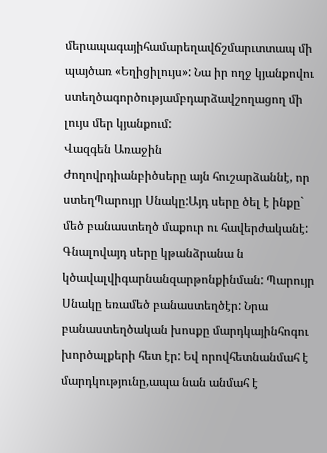մերապագայիհամարեղավճշմարւտտապ մի պայծառ «Եղիցիլույս»: Նա իր ողջ կյանքովու ստեղծագործությամբդարձավշողացող մի լույս մեր կյանքում:
Վազգեն Առաջին
Ժողովրդիանբիծսերը այն հուշարձաննէ, որ ստեղՊարույր Սնակը:Այդ սերը ծել է ինքը` մեծ բանաստեղծ մաքուր ու հավերժականէ: Գնալովայդ սերը կթանձրանա ն կծավալվիգարնանզարթոնքինման: Պարույր Սնակը եռամեծ բանաստեղծէր: Նրա բանաստեղծական խոսքը մարդկայինհոգու խործալքերի հետ էր: Եվ որովհետնանմահ է մարդկությունը,ապա նան անմահ է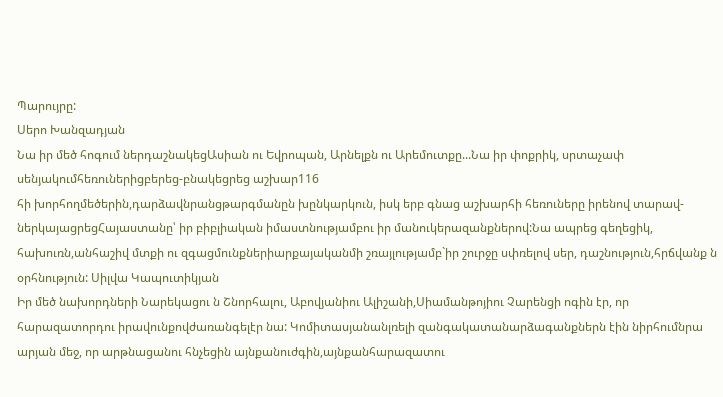Պարույրը:
Սերո Խանզադյան
Նա իր մեծ հոգում ներդաշնակեցԱսիան ու Եվրոպան, Արնելքն ու Արեմուտքը...Նա իր փոքրիկ, սրտաչափ սենյակումհեռուներիցբերեց-բնակեցրեց աշխար116
հի խորհողմեծերին,դարձավնրանցթարգմանըն խընկարկուն, իսկ երբ գնաց աշխարհի հեռուները իրենով տարավ-ներկայացրեցՀայաստանը՝ իր բիբլիական իմաստնությամբու իր մանուկերազանքներով:Նա ապրեց գեղեցիկ, հախուռն,անհաշիվ մտքի ու զգացմունքներիարքայականմի շռայլությամբ`իր շուրջը սփռելով սեր, դաշնություն,հրճվանք ն օրհնություն: Սիլվա Կապուտիկյան
Իր մեծ նախորդների Նարեկացու ն Շնորհալու, Աբովյանիու Ալիշանի,Սիամանթոյիու Չարենցի ոգին էր, որ հարազատորդու իրավունքովժառանգելէր նա: Կոմիտասյանանլռելի զանգակատանարձագանքներն էին նիրհումնրա արյան մեջ, որ արթնացանու հնչեցին այնքանուժգին,այնքանհարազատու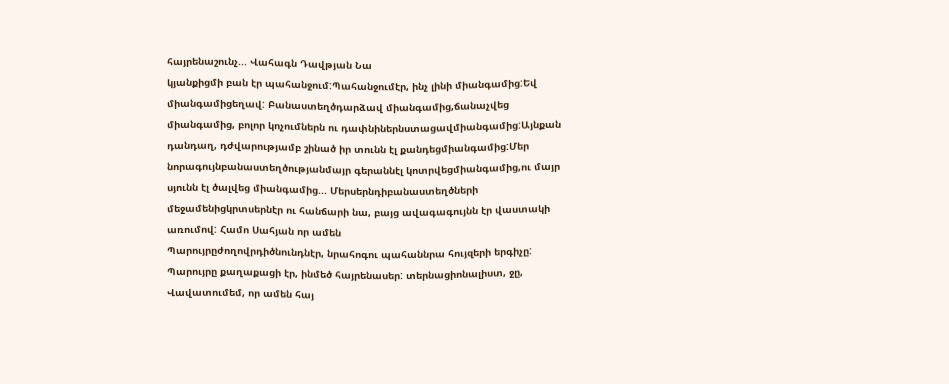հայրենաշունչ... Վահագն Դավթյան Նա
կյանքիցմի բան էր պահանջում:Պահանջումէր, ինչ լինի միանգամից:Եվ միանգամիցեղավ: Բանաստեղծդարձավ միանգամից,ճանաչվեց միանգամից, բոլոր կոչումներն ու դափնիներնստացավմիանգամից:Այնքան դանդաղ, դժվարությամբ շինած իր տունն էլ քանդեցմիանգամից:Մեր նորագույնբանաստեղծությանմայր գերաննէլ կոտրվեցմիանգամից,ու մայր սյունն էլ ծալվեց միանգամից... Մերսերնդիբանաստեղծների մեջամենիցկրտսերնէր ու հանճարի նա, բայց ավագագույնն էր վաստակի առումով: Համո Սահյան որ ամեն
Պարույրըժողովրդիծնունդնէր, նրահոգու պահաննրա հույզերի երգիչը: Պարույրը քաղաքացի էր, ինմեծ հայրենասեր: տերնացիոնալիստ, ջը,
Վավատումեմ, որ ամեն հայ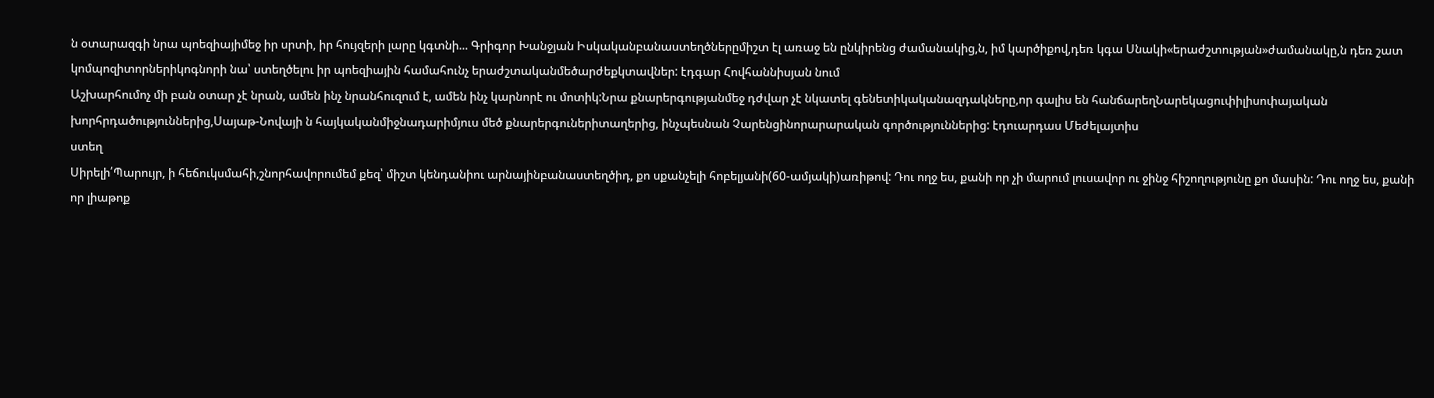ն օտարազգի նրա պոեզիայիմեջ իր սրտի, իր հույզերի լարը կգտնի... Գրիգոր Խանջյան Իսկականբանաստեղծներըմիշտ էլ առաջ են ընկիրենց ժամանակից,ն, իմ կարծիքով,դեռ կգա Սնակի«երաժշտության»ժամանակը,ն դեռ շատ կոմպոզիտորներիկոգնորի նա՝ ստեղծելու իր պոեզիային համահունչ երաժշտականմեծարժեքկտավներ: էդգար Հովհաննիսյան նում
Աշխարհումոչ մի բան օտար չէ նրան, ամեն ինչ նրանհուզում է, ամեն ինչ կարնորէ ու մոտիկ:Նրա քնարերգությանմեջ դժվար չէ նկատել գենետիկականազդակները,որ գալիս են հանճարեղՆարեկացուփիլիսոփայական խորհրդածություններից,Սայաթ-Նովայի ն հայկականմիջնադարիմյուս մեծ քնարերգուներիտաղերից, ինչպեսնան Չարենցինորարարական գործություններից: էդուարդաս Մեժելայտիս
ստեղ
Սիրելի՛Պարույր, ի հեճուկսմահի,շնորհավորումեմ քեզ՝ միշտ կենդանիու արնայինբանաստեղծիդ, քո սքանչելի հոբելյանի(60-ամյակի)առիթով: Դու ողջ ես, քանի որ չի մարում լուսավոր ու ջինջ հիշողությունը քո մասին: Դու ողջ ես, քանի որ լիաթոք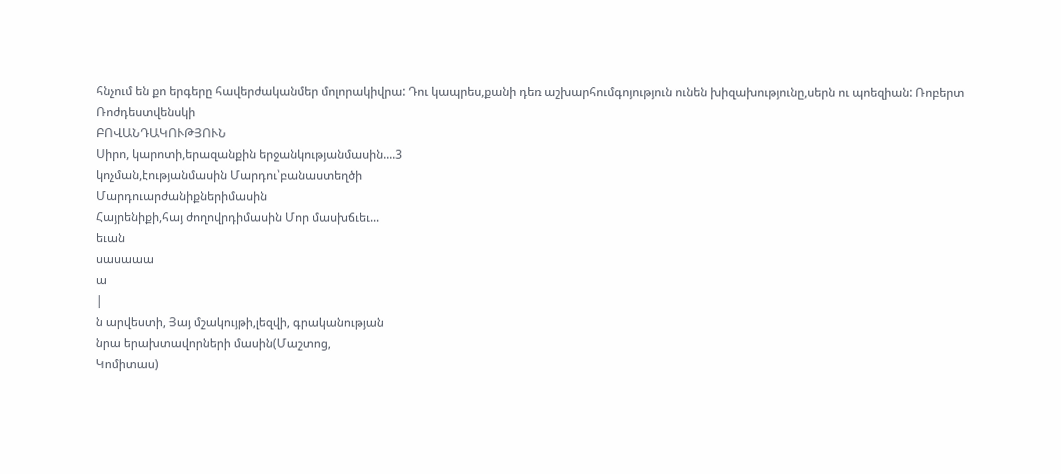հնչում են քո երգերը հավերժականմեր մոլորակիվրա: Դու կապրես,քանի դեռ աշխարհումգոյություն ունեն խիզախությունը,սերն ու պոեզիան: Ռոբերտ Ռոժդեստվենսկի
ԲՈՎԱՆԴԱԿՈՒԹՅՈՒՆ
Սիրո, կարոտի,երազանքին երջանկությանմասին....3
կոչման,էությանմասին Մարդու՝բանաստեղծի
Մարդուարժանիքներիմասին
Հայրենիքի,հայ ժողովրդիմասին Մոր մասխճւեւ...
եւան
սասաաա
ա
|
ն արվեստի, Յայ մշակույթի,լեզվի, գրականության
նրա երախտավորների մասին(Մաշտոց,
Կոմիտաս)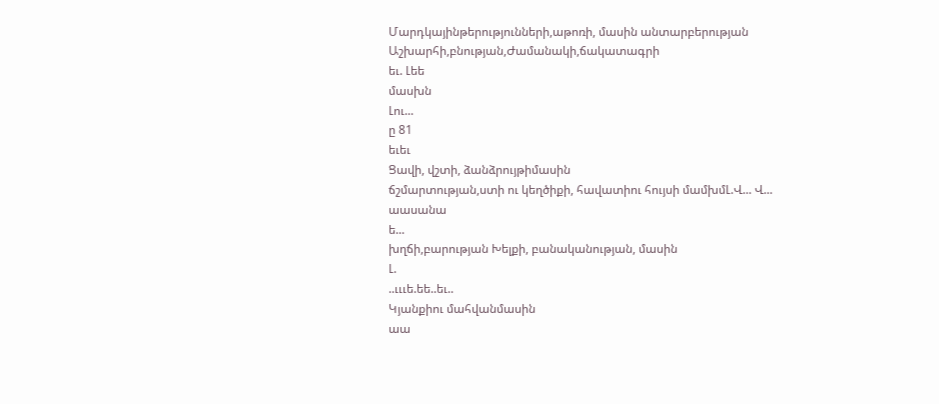Մարդկայինթերությունների,աթոռի, մասին անտարբերության
Աշխարհի,բնության,Ժամանակի,ճակատագրի
եւ. Լեե
մասխն
Լու...
ը 81
եւեւ
Ցավի, վշտի, ձանձրույթիմասին
ճշմարտության,ստի ու կեղծիքի, հավատիու հույսի մամխմԼ.Վ... Վ...
աասանա
ե...
խղճի,բարության Խելքի, բանականության, մասին
Լ.
..ւււե.եե..եւ..
Կյանքիու մահվանմասին
աա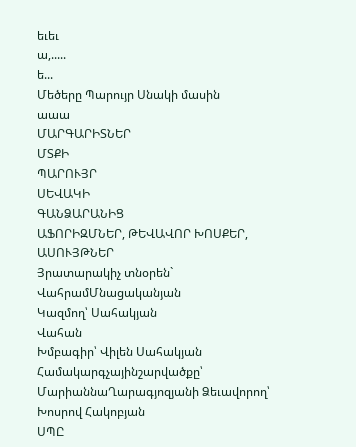եւեւ
ա,.....
ե...
Մեծերը Պարույր Սնակի մասին
աաա
ՄԱՐԳԱՐԻՏՆԵՐ
ՄՏՔԻ
ՊԱՐՈՒՅՐ
ՍԵՎԱԿԻ
ԳԱՆՁԱՐԱՆԻՑ
ԱՖՈՐԻԶՄՆԵՐ, ԹԵՎԱՎՈՐ ԽՈՍՔԵՐ,
ԱՍՈՒՅԹՆԵՐ
Յրատարակիչ տնօրեն`
ՎահրամՄնացականյան
Կազմող՝ Սահակյան
Վահան
Խմբագիր՝ Վիլեն Սահակյան Համակարգչայինշարվածքը՝ ՄարիաննաՂարագյոզյանի Ձեւավորող՝ Խոսրով Հակոբյան
ՍՊԸ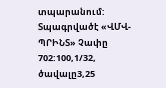տպարանում: Տպագրվածէ «ՎՄՎ-ՊՐԻՆՏ» Չափը 702:100,1/32, ծավալը3,25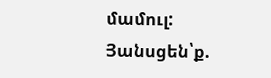մամուլ:
Յանսցեն՝ք.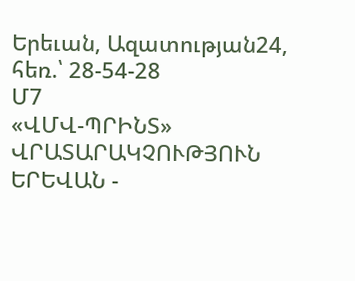Երեւան, Ազատության24, հեռ.՝ 28-54-28
Մ7
«ՎՄՎ-ՊՐԻՆՏ»
ՎՐԱՏԱՐԱԿՉՈՒԹՅՈՒՆ
ԵՐԵՎԱՆ -